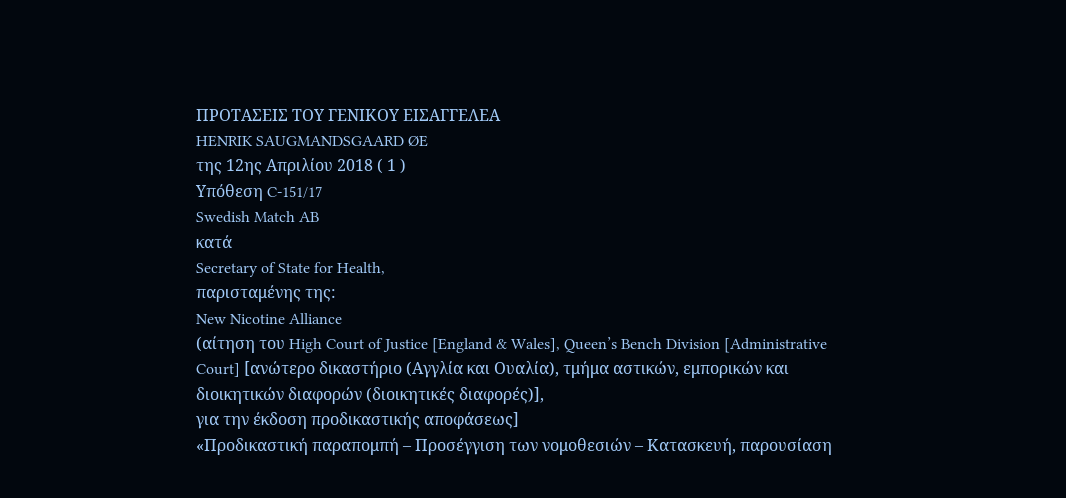ΠΡΟΤΑΣΕΙΣ ΤΟΥ ΓΕΝΙΚΟΥ ΕΙΣΑΓΓΕΛΕΑ
HENRIK SAUGMANDSGAARD ØE
της 12ης Απριλίου 2018 ( 1 )
Υπόθεση C-151/17
Swedish Match AB
κατά
Secretary of State for Health,
παρισταμένης της:
New Nicotine Alliance
(αίτηση του High Court of Justice [England & Wales], Queen’s Bench Division [Administrative Court] [ανώτερο δικαστήριο (Αγγλία και Ουαλία), τμήμα αστικών, εμπορικών και διοικητικών διαφορών (διοικητικές διαφορές)],
για την έκδοση προδικαστικής αποφάσεως]
«Προδικαστική παραπομπή – Προσέγγιση των νομοθεσιών – Κατασκευή, παρουσίαση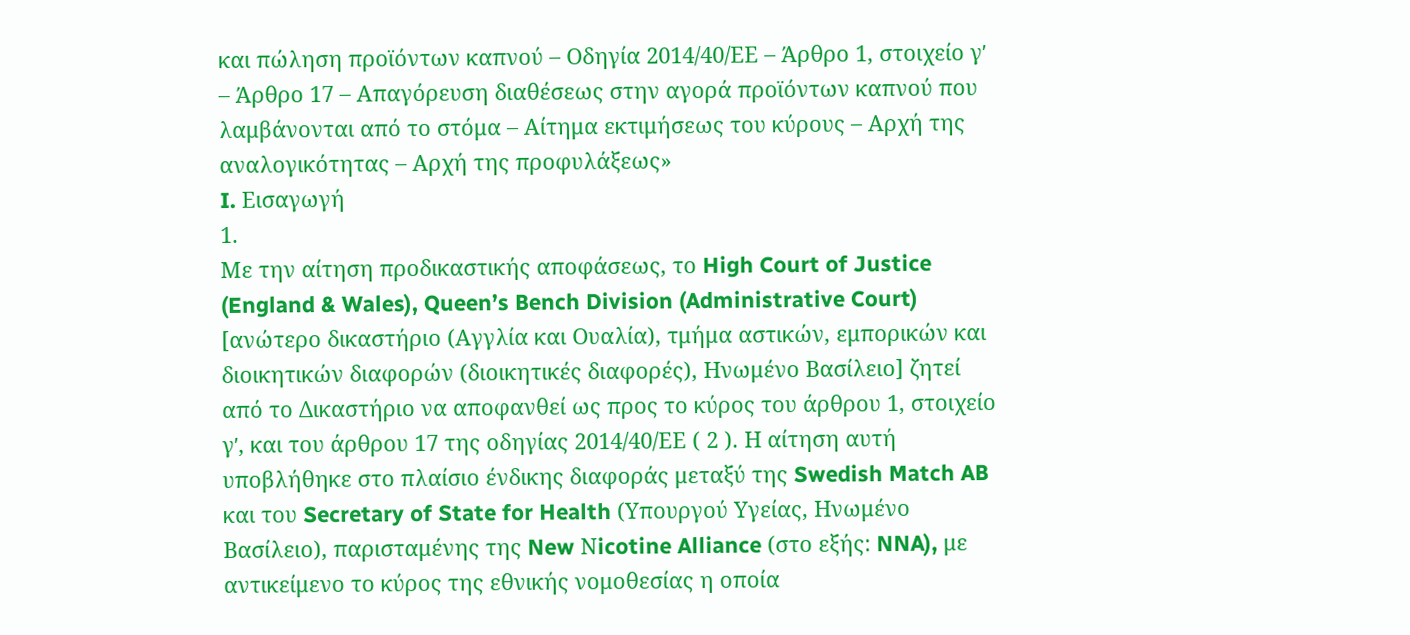και πώληση προϊόντων καπνού – Οδηγία 2014/40/ΕΕ – Άρθρο 1, στοιχείο γʹ – Άρθρο 17 – Απαγόρευση διαθέσεως στην αγορά προϊόντων καπνού που λαμβάνονται από το στόμα – Αίτημα εκτιμήσεως του κύρους – Αρχή της αναλογικότητας – Αρχή της προφυλάξεως»
I. Εισαγωγή
1.
Με την αίτηση προδικαστικής αποφάσεως, το High Court of Justice (England & Wales), Queen’s Bench Division (Administrative Court) [ανώτερο δικαστήριο (Αγγλία και Ουαλία), τμήμα αστικών, εμπορικών και διοικητικών διαφορών (διοικητικές διαφορές), Ηνωμένο Βασίλειο] ζητεί από το Δικαστήριο να αποφανθεί ως προς το κύρος του άρθρου 1, στοιχείο γʹ, και του άρθρου 17 της οδηγίας 2014/40/ΕΕ ( 2 ). Η αίτηση αυτή υποβλήθηκε στο πλαίσιο ένδικης διαφοράς μεταξύ της Swedish Match AB και του Secretary of State for Health (Υπουργού Υγείας, Ηνωμένο Βασίλειο), παρισταμένης της New Νicotine Alliance (στο εξής: NNA), με αντικείμενο το κύρος της εθνικής νομοθεσίας η οποία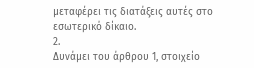μεταφέρει τις διατάξεις αυτές στο εσωτερικό δίκαιο.
2.
Δυνάμει του άρθρου 1, στοιχείο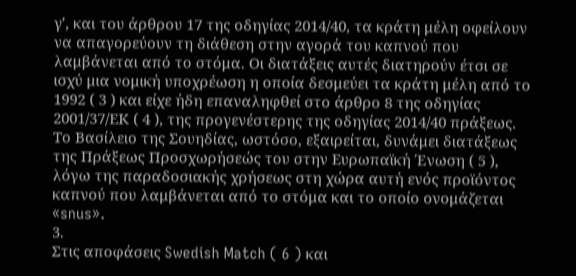γʹ, και του άρθρου 17 της οδηγίας 2014/40, τα κράτη μέλη οφείλουν να απαγορεύουν τη διάθεση στην αγορά του καπνού που λαμβάνεται από το στόμα. Οι διατάξεις αυτές διατηρούν έτσι σε ισχύ μια νομική υποχρέωση η οποία δεσμεύει τα κράτη μέλη από το 1992 ( 3 ) και είχε ήδη επαναληφθεί στο άρθρο 8 της οδηγίας 2001/37/ΕΚ ( 4 ), της προγενέστερης της οδηγίας 2014/40 πράξεως. Το Βασίλειο της Σουηδίας, ωστόσο, εξαιρείται, δυνάμει διατάξεως της Πράξεως Προσχωρήσεώς του στην Ευρωπαϊκή Ένωση ( 5 ), λόγω της παραδοσιακής χρήσεως στη χώρα αυτή ενός προϊόντος καπνού που λαμβάνεται από το στόμα και το οποίο ονομάζεται «snus».
3.
Στις αποφάσεις Swedish Match ( 6 ) και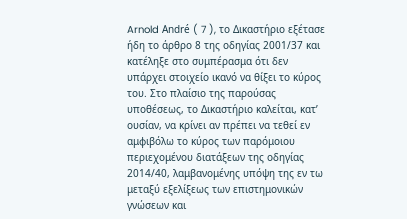Arnold André ( 7 ), το Δικαστήριο εξέτασε ήδη το άρθρο 8 της οδηγίας 2001/37 και κατέληξε στο συμπέρασμα ότι δεν υπάρχει στοιχείο ικανό να θίξει το κύρος του. Στο πλαίσιο της παρούσας υποθέσεως, το Δικαστήριο καλείται, κατ’ ουσίαν, να κρίνει αν πρέπει να τεθεί εν αμφιβόλω το κύρος των παρόμοιου περιεχομένου διατάξεων της οδηγίας 2014/40, λαμβανομένης υπόψη της εν τω μεταξύ εξελίξεως των επιστημονικών γνώσεων και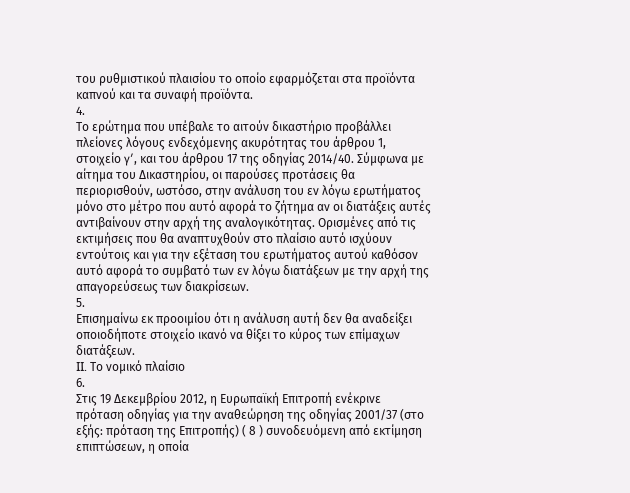του ρυθμιστικού πλαισίου το οποίο εφαρμόζεται στα προϊόντα καπνού και τα συναφή προϊόντα.
4.
Το ερώτημα που υπέβαλε το αιτούν δικαστήριο προβάλλει πλείονες λόγους ενδεχόμενης ακυρότητας του άρθρου 1, στοιχείο γʹ, και του άρθρου 17 της οδηγίας 2014/40. Σύμφωνα με αίτημα του Δικαστηρίου, οι παρούσες προτάσεις θα περιορισθούν, ωστόσο, στην ανάλυση του εν λόγω ερωτήματος μόνο στο μέτρο που αυτό αφορά το ζήτημα αν οι διατάξεις αυτές αντιβαίνουν στην αρχή της αναλογικότητας. Ορισμένες από τις εκτιμήσεις που θα αναπτυχθούν στο πλαίσιο αυτό ισχύουν εντούτοις και για την εξέταση του ερωτήματος αυτού καθόσον αυτό αφορά το συμβατό των εν λόγω διατάξεων με την αρχή της απαγορεύσεως των διακρίσεων.
5.
Επισημαίνω εκ προοιμίου ότι η ανάλυση αυτή δεν θα αναδείξει οποιοδήποτε στοιχείο ικανό να θίξει το κύρος των επίμαχων διατάξεων.
II. Το νομικό πλαίσιο
6.
Στις 19 Δεκεμβρίου 2012, η Ευρωπαϊκή Επιτροπή ενέκρινε πρόταση οδηγίας για την αναθεώρηση της οδηγίας 2001/37 (στο εξής: πρόταση της Επιτροπής) ( 8 ) συνοδευόμενη από εκτίμηση επιπτώσεων, η οποία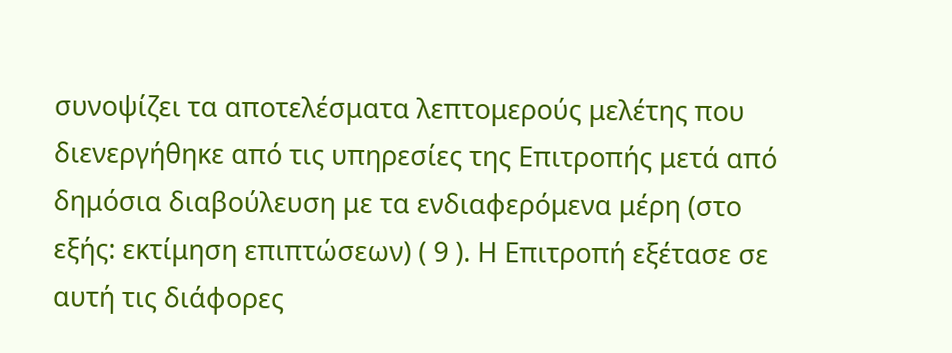συνοψίζει τα αποτελέσματα λεπτομερούς μελέτης που διενεργήθηκε από τις υπηρεσίες της Επιτροπής μετά από δημόσια διαβούλευση με τα ενδιαφερόμενα μέρη (στο εξής: εκτίμηση επιπτώσεων) ( 9 ). Η Επιτροπή εξέτασε σε αυτή τις διάφορες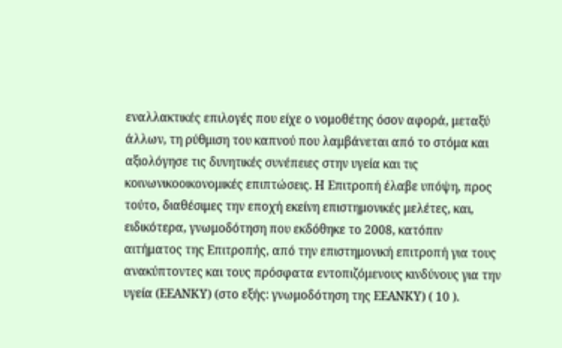εναλλακτικές επιλογές που είχε ο νομοθέτης όσον αφορά, μεταξύ άλλων, τη ρύθμιση του καπνού που λαμβάνεται από το στόμα και αξιολόγησε τις δυνητικές συνέπειες στην υγεία και τις κοινωνικοοικονομικές επιπτώσεις. Η Επιτροπή έλαβε υπόψη, προς τούτο, διαθέσιμες την εποχή εκείνη επιστημονικές μελέτες, και, ειδικότερα, γνωμοδότηση που εκδόθηκε το 2008, κατόπιν αιτήματος της Επιτροπής, από την επιστημονική επιτροπή για τους ανακύπτοντες και τους πρόσφατα εντοπιζόμενους κινδύνους για την υγεία (ΕΕΑΝΚΥ) (στο εξής: γνωμοδότηση της ΕΕΑΝΚΥ) ( 10 ).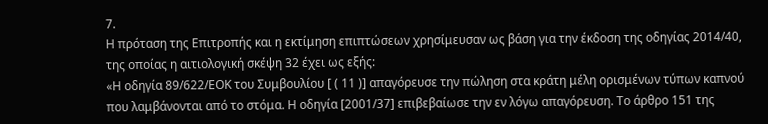7.
Η πρόταση της Επιτροπής και η εκτίμηση επιπτώσεων χρησίμευσαν ως βάση για την έκδοση της οδηγίας 2014/40, της οποίας η αιτιολογική σκέψη 32 έχει ως εξής:
«Η οδηγία 89/622/ΕΟΚ του Συμβουλίου [ ( 11 )] απαγόρευσε την πώληση στα κράτη μέλη ορισμένων τύπων καπνού που λαμβάνονται από το στόμα. Η οδηγία [2001/37] επιβεβαίωσε την εν λόγω απαγόρευση. Το άρθρο 151 της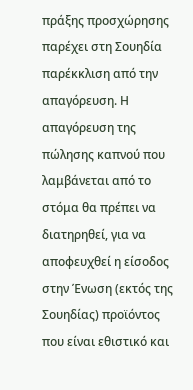πράξης προσχώρησης παρέχει στη Σουηδία παρέκκλιση από την απαγόρευση. Η απαγόρευση της πώλησης καπνού που λαμβάνεται από το στόμα θα πρέπει να διατηρηθεί, για να αποφευχθεί η είσοδος στην Ένωση (εκτός της Σουηδίας) προϊόντος που είναι εθιστικό και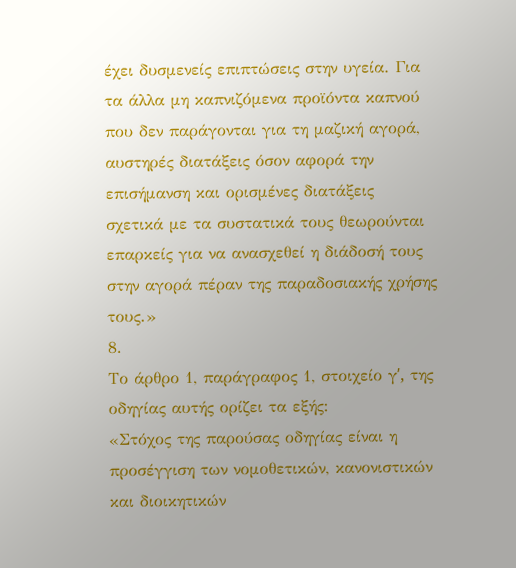έχει δυσμενείς επιπτώσεις στην υγεία. Για τα άλλα μη καπνιζόμενα προϊόντα καπνού που δεν παράγονται για τη μαζική αγορά, αυστηρές διατάξεις όσον αφορά την επισήμανση και ορισμένες διατάξεις σχετικά με τα συστατικά τους θεωρούνται επαρκείς για να ανασχεθεί η διάδοσή τους στην αγορά πέραν της παραδοσιακής χρήσης τους.»
8.
Το άρθρο 1, παράγραφος 1, στοιχείο γʹ, της οδηγίας αυτής ορίζει τα εξής:
«Στόχος της παρούσας οδηγίας είναι η προσέγγιση των νομοθετικών, κανονιστικών και διοικητικών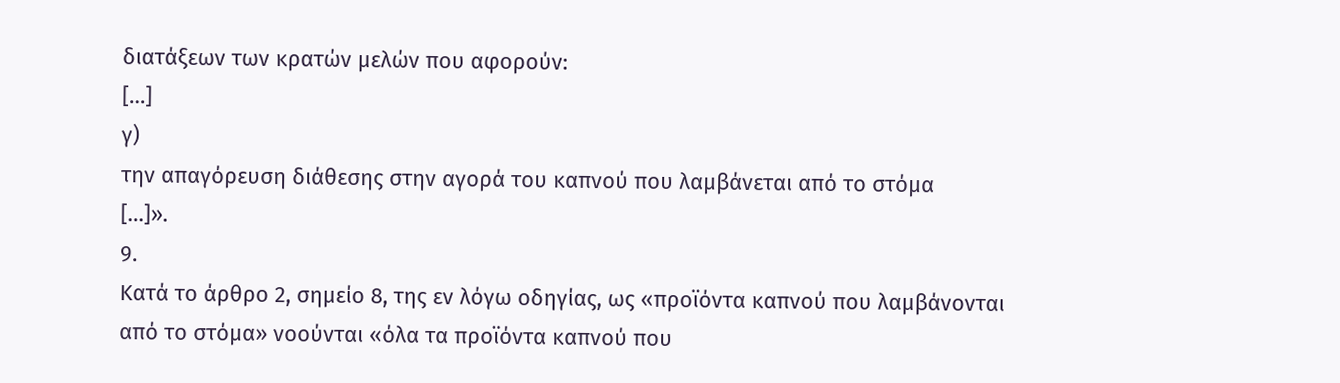διατάξεων των κρατών μελών που αφορούν:
[…]
γ)
την απαγόρευση διάθεσης στην αγορά του καπνού που λαμβάνεται από το στόμα
[…]».
9.
Κατά το άρθρο 2, σημείο 8, της εν λόγω οδηγίας, ως «προϊόντα καπνού που λαμβάνονται από το στόμα» νοούνται «όλα τα προϊόντα καπνού που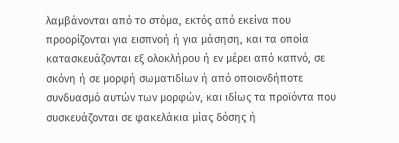λαμβάνονται από το στόμα, εκτός από εκείνα που προορίζονται για εισπνοή ή για μάσηση, και τα οποία κατασκευάζονται εξ ολοκλήρου ή εν μέρει από καπνό, σε σκόνη ή σε μορφή σωματιδίων ή από οποιονδήποτε συνδυασμό αυτών των μορφών, και ιδίως τα προϊόντα που συσκευάζονται σε φακελάκια μίας δόσης ή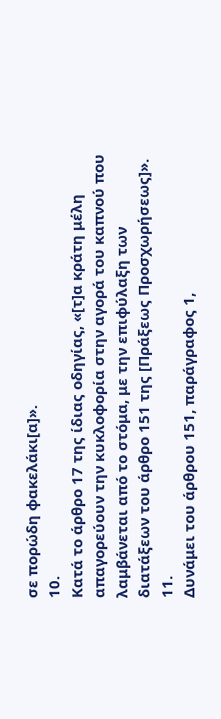σε πορώδη φακελάκι[α]».
10.
Κατά το άρθρο 17 της ίδιας οδηγίας, «[τ]α κράτη μέλη απαγορεύουν την κυκλοφορία στην αγορά του καπνού που λαμβάνεται από το στόμα, με την επιφύλαξη των διατάξεων του άρθρο 151 της [Πράξεως Προσχωρήσεως]».
11.
Δυνάμει του άρθρου 151, παράγραφος 1,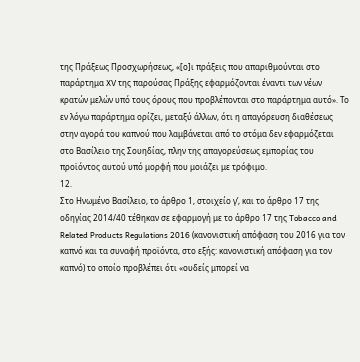της Πράξεως Προσχωρήσεως, «[ο]ι πράξεις που απαριθμούνται στο παράρτημα XV της παρούσας Πράξης εφαρμόζονται έναντι των νέων κρατών μελών υπό τους όρους που προβλέπονται στο παράρτημα αυτό». Το εν λόγω παράρτημα ορίζει, μεταξύ άλλων, ότι η απαγόρευση διαθέσεως στην αγορά του καπνού που λαμβάνεται από το στόμα δεν εφαρμόζεται στο Βασίλειο της Σουηδίας, πλην της απαγορεύσεως εμπορίας του προϊόντος αυτού υπό μορφή που μοιάζει με τρόφιμο.
12.
Στο Ηνωμένο Βασίλειο, το άρθρο 1, στοιχείο γʹ, και το άρθρο 17 της οδηγίας 2014/40 τέθηκαν σε εφαρμογή με το άρθρο 17 της Tobacco and Related Products Regulations 2016 (κανονιστική απόφαση του 2016 για τον καπνό και τα συναφή προϊόντα, στο εξής: κανονιστική απόφαση για τον καπνό) το οποίο προβλέπει ότι «ουδείς μπορεί να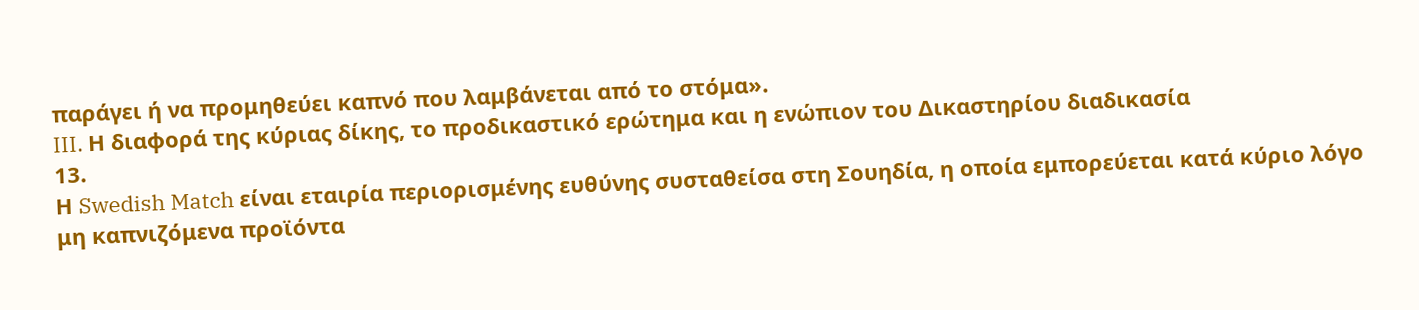παράγει ή να προμηθεύει καπνό που λαμβάνεται από το στόμα».
III. Η διαφορά της κύριας δίκης, το προδικαστικό ερώτημα και η ενώπιον του Δικαστηρίου διαδικασία
13.
Η Swedish Match είναι εταιρία περιορισμένης ευθύνης συσταθείσα στη Σουηδία, η οποία εμπορεύεται κατά κύριο λόγο μη καπνιζόμενα προϊόντα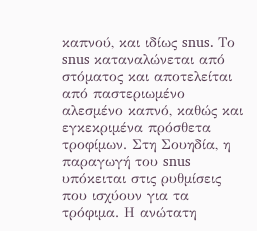καπνού, και ιδίως snus. Το snus καταναλώνεται από στόματος και αποτελείται από παστεριωμένο αλεσμένο καπνό, καθώς και εγκεκριμένα πρόσθετα τροφίμων. Στη Σουηδία, η παραγωγή του snus υπόκειται στις ρυθμίσεις που ισχύουν για τα τρόφιμα. Η ανώτατη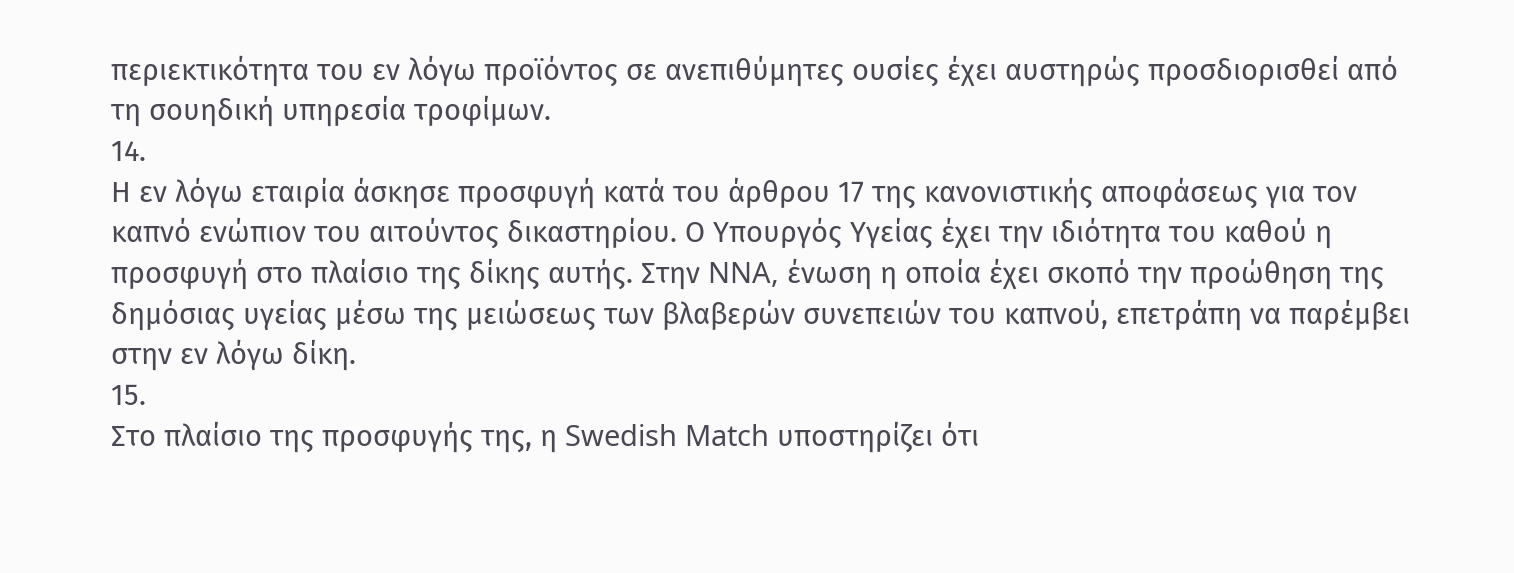περιεκτικότητα του εν λόγω προϊόντος σε ανεπιθύμητες ουσίες έχει αυστηρώς προσδιορισθεί από τη σουηδική υπηρεσία τροφίμων.
14.
Η εν λόγω εταιρία άσκησε προσφυγή κατά του άρθρου 17 της κανονιστικής αποφάσεως για τον καπνό ενώπιον του αιτούντος δικαστηρίου. Ο Υπουργός Υγείας έχει την ιδιότητα του καθού η προσφυγή στο πλαίσιο της δίκης αυτής. Στην NNA, ένωση η οποία έχει σκοπό την προώθηση της δημόσιας υγείας μέσω της μειώσεως των βλαβερών συνεπειών του καπνού, επετράπη να παρέμβει στην εν λόγω δίκη.
15.
Στο πλαίσιο της προσφυγής της, η Swedish Match υποστηρίζει ότι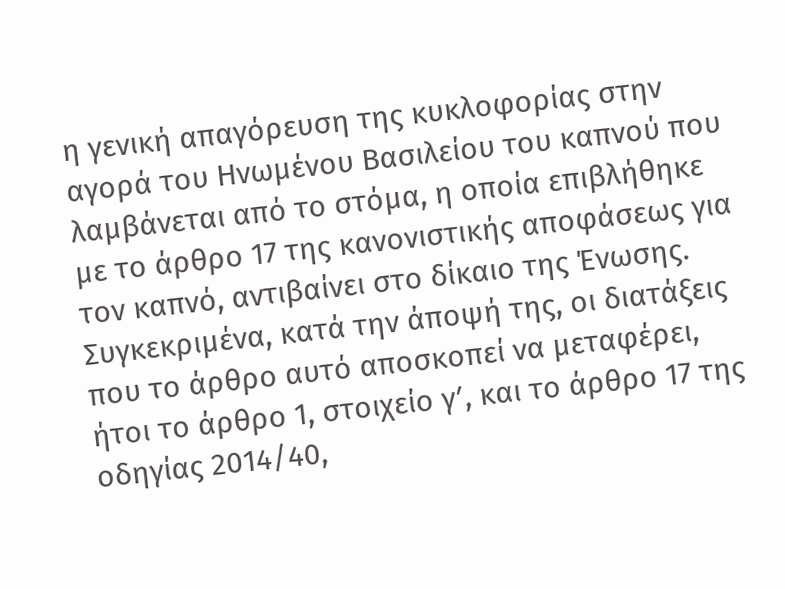η γενική απαγόρευση της κυκλοφορίας στην αγορά του Ηνωμένου Βασιλείου του καπνού που λαμβάνεται από το στόμα, η οποία επιβλήθηκε με το άρθρο 17 της κανονιστικής αποφάσεως για τον καπνό, αντιβαίνει στο δίκαιο της Ένωσης. Συγκεκριμένα, κατά την άποψή της, οι διατάξεις που το άρθρο αυτό αποσκοπεί να μεταφέρει, ήτοι το άρθρο 1, στοιχείο γʹ, και το άρθρο 17 της οδηγίας 2014/40,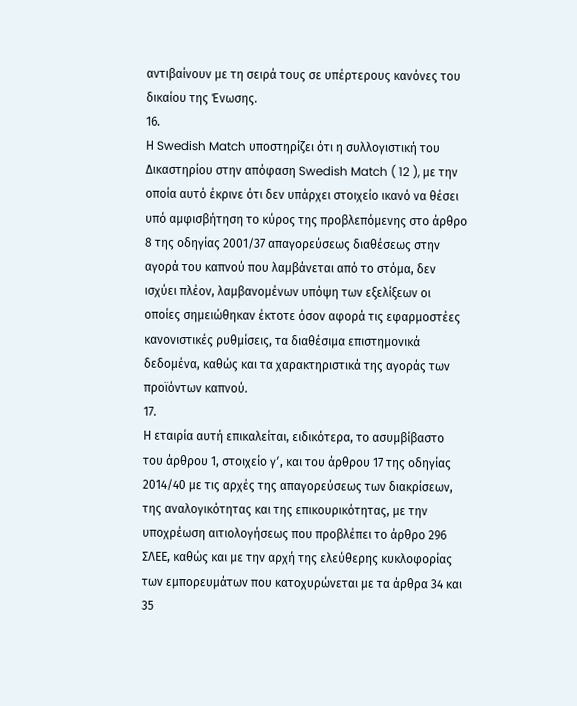αντιβαίνουν με τη σειρά τους σε υπέρτερους κανόνες του δικαίου της Ένωσης.
16.
Η Swedish Match υποστηρίζει ότι η συλλογιστική του Δικαστηρίου στην απόφαση Swedish Match ( 12 ), με την οποία αυτό έκρινε ότι δεν υπάρχει στοιχείο ικανό να θέσει υπό αμφισβήτηση το κύρος της προβλεπόμενης στο άρθρο 8 της οδηγίας 2001/37 απαγορεύσεως διαθέσεως στην αγορά του καπνού που λαμβάνεται από το στόμα, δεν ισχύει πλέον, λαμβανομένων υπόψη των εξελίξεων οι οποίες σημειώθηκαν έκτοτε όσον αφορά τις εφαρμοστέες κανονιστικές ρυθμίσεις, τα διαθέσιμα επιστημονικά δεδομένα, καθώς και τα χαρακτηριστικά της αγοράς των προϊόντων καπνού.
17.
Η εταιρία αυτή επικαλείται, ειδικότερα, το ασυμβίβαστο του άρθρου 1, στοιχείο γʹ, και του άρθρου 17 της οδηγίας 2014/40 με τις αρχές της απαγορεύσεως των διακρίσεων, της αναλογικότητας και της επικουρικότητας, με την υποχρέωση αιτιολογήσεως που προβλέπει το άρθρο 296 ΣΛΕΕ, καθώς και με την αρχή της ελεύθερης κυκλοφορίας των εμπορευμάτων που κατοχυρώνεται με τα άρθρα 34 και 35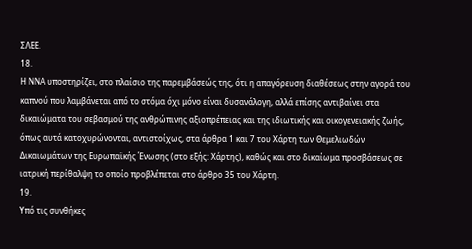ΣΛΕΕ.
18.
Η NNA υποστηρίζει, στο πλαίσιο της παρεμβάσεώς της, ότι η απαγόρευση διαθέσεως στην αγορά του καπνού που λαμβάνεται από το στόμα όχι μόνο είναι δυσανάλογη, αλλά επίσης αντιβαίνει στα δικαιώματα του σεβασμού της ανθρώπινης αξιοπρέπειας και της ιδιωτικής και οικογενειακής ζωής, όπως αυτά κατοχυρώνονται, αντιστοίχως, στα άρθρα 1 και 7 του Χάρτη των Θεμελιωδών Δικαιωμάτων της Ευρωπαϊκής Ένωσης (στο εξής: Χάρτης), καθώς και στο δικαίωμα προσβάσεως σε ιατρική περίθαλψη το οποίο προβλέπεται στο άρθρο 35 του Χάρτη.
19.
Υπό τις συνθήκες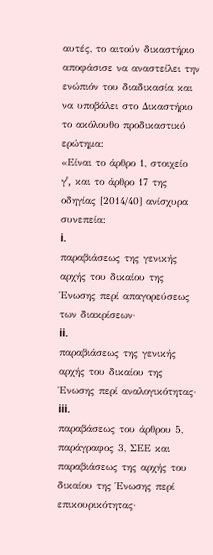αυτές, το αιτούν δικαστήριο αποφάσισε να αναστείλει την ενώπιόν του διαδικασία και να υποβάλει στο Δικαστήριο το ακόλουθο προδικαστικό ερώτημα:
«Είναι το άρθρο 1, στοιχείο γʹ, και το άρθρο 17 της οδηγίας [2014/40] ανίσχυρα συνεπεία:
i.
παραβιάσεως της γενικής αρχής του δικαίου της Ένωσης περί απαγορεύσεως των διακρίσεων·
ii.
παραβιάσεως της γενικής αρχής του δικαίου της Ένωσης περί αναλογικότητας·
iii.
παραβάσεως του άρθρου 5, παράγραφος 3, ΣΕΕ και παραβιάσεως της αρχής του δικαίου της Ένωσης περί επικουρικότητας·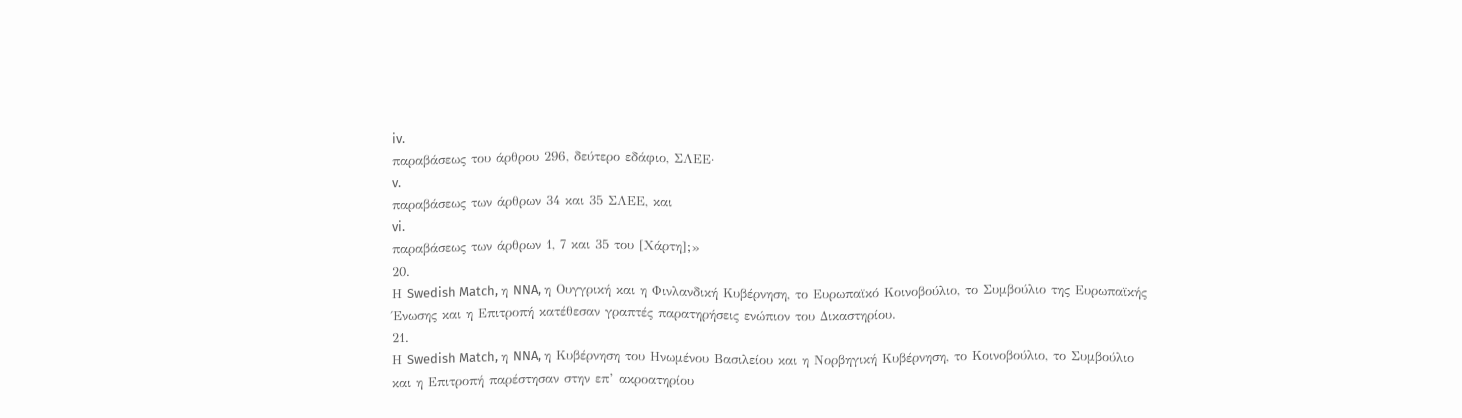iv.
παραβάσεως του άρθρου 296, δεύτερο εδάφιο, ΣΛΕΕ·
v.
παραβάσεως των άρθρων 34 και 35 ΣΛΕΕ, και
vi.
παραβάσεως των άρθρων 1, 7 και 35 του [Χάρτη];»
20.
Η Swedish Match, η NNA, η Ουγγρική και η Φινλανδική Κυβέρνηση, το Ευρωπαϊκό Κοινοβούλιο, το Συμβούλιο της Ευρωπαϊκής Ένωσης και η Επιτροπή κατέθεσαν γραπτές παρατηρήσεις ενώπιον του Δικαστηρίου.
21.
Η Swedish Match, η NNA, η Κυβέρνηση του Ηνωμένου Βασιλείου και η Νορβηγική Κυβέρνηση, το Κοινοβούλιο, το Συμβούλιο και η Επιτροπή παρέστησαν στην επ’ ακροατηρίου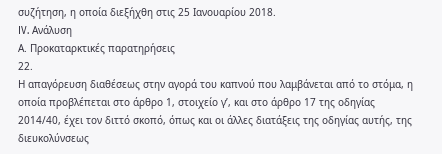συζήτηση, η οποία διεξήχθη στις 25 Ιανουαρίου 2018.
IV. Ανάλυση
Α. Προκαταρκτικές παρατηρήσεις
22.
Η απαγόρευση διαθέσεως στην αγορά του καπνού που λαμβάνεται από το στόμα, η οποία προβλέπεται στο άρθρο 1, στοιχείο γʹ, και στο άρθρο 17 της οδηγίας 2014/40, έχει τον διττό σκοπό, όπως και οι άλλες διατάξεις της οδηγίας αυτής, της διευκολύνσεως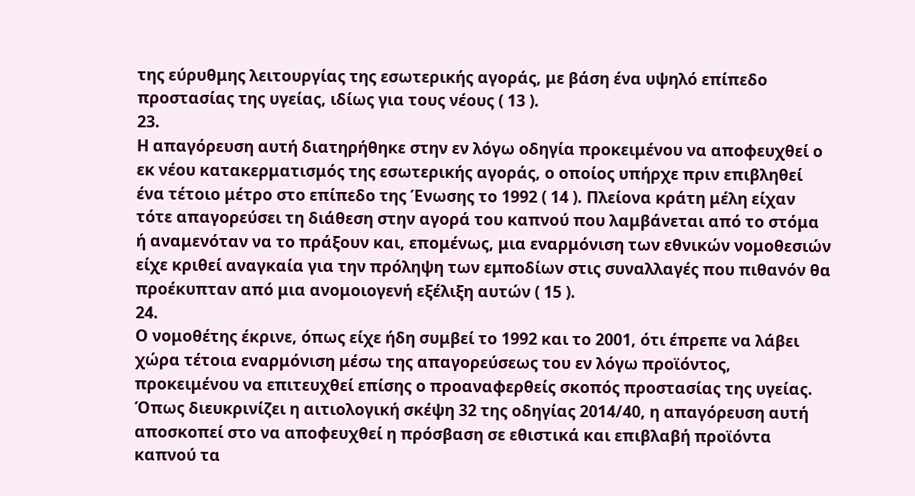της εύρυθμης λειτουργίας της εσωτερικής αγοράς, με βάση ένα υψηλό επίπεδο προστασίας της υγείας, ιδίως για τους νέους ( 13 ).
23.
Η απαγόρευση αυτή διατηρήθηκε στην εν λόγω οδηγία προκειμένου να αποφευχθεί ο εκ νέου κατακερματισμός της εσωτερικής αγοράς, ο οποίος υπήρχε πριν επιβληθεί ένα τέτοιο μέτρο στο επίπεδο της Ένωσης το 1992 ( 14 ). Πλείονα κράτη μέλη είχαν τότε απαγορεύσει τη διάθεση στην αγορά του καπνού που λαμβάνεται από το στόμα ή αναμενόταν να το πράξουν και, επομένως, μια εναρμόνιση των εθνικών νομοθεσιών είχε κριθεί αναγκαία για την πρόληψη των εμποδίων στις συναλλαγές που πιθανόν θα προέκυπταν από μια ανομοιογενή εξέλιξη αυτών ( 15 ).
24.
Ο νομοθέτης έκρινε, όπως είχε ήδη συμβεί το 1992 και το 2001, ότι έπρεπε να λάβει χώρα τέτοια εναρμόνιση μέσω της απαγορεύσεως του εν λόγω προϊόντος, προκειμένου να επιτευχθεί επίσης ο προαναφερθείς σκοπός προστασίας της υγείας. Όπως διευκρινίζει η αιτιολογική σκέψη 32 της οδηγίας 2014/40, η απαγόρευση αυτή αποσκοπεί στο να αποφευχθεί η πρόσβαση σε εθιστικά και επιβλαβή προϊόντα καπνού τα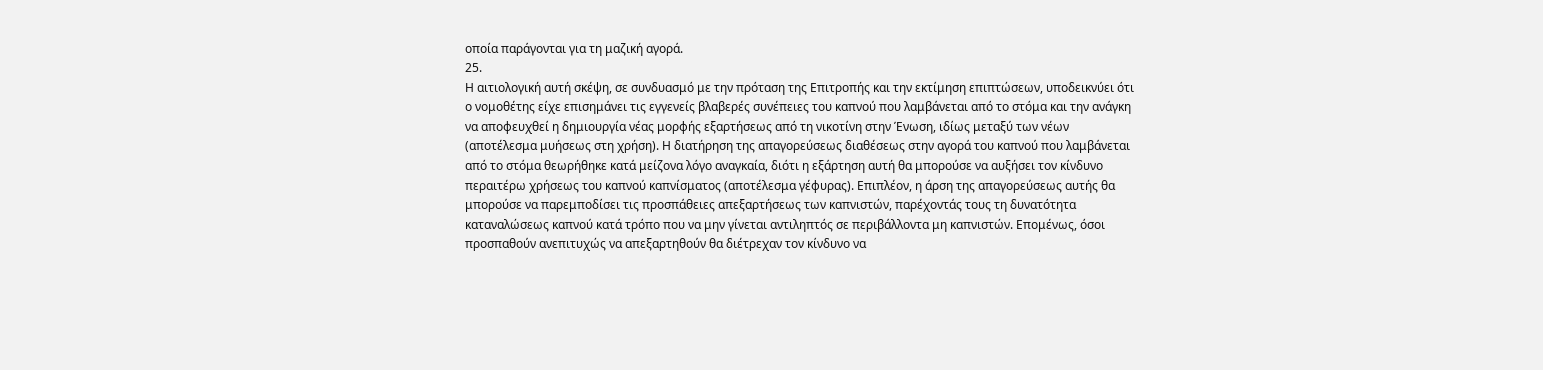οποία παράγονται για τη μαζική αγορά.
25.
Η αιτιολογική αυτή σκέψη, σε συνδυασμό με την πρόταση της Επιτροπής και την εκτίμηση επιπτώσεων, υποδεικνύει ότι ο νομοθέτης είχε επισημάνει τις εγγενείς βλαβερές συνέπειες του καπνού που λαμβάνεται από το στόμα και την ανάγκη να αποφευχθεί η δημιουργία νέας μορφής εξαρτήσεως από τη νικοτίνη στην Ένωση, ιδίως μεταξύ των νέων (αποτέλεσμα μυήσεως στη χρήση). Η διατήρηση της απαγορεύσεως διαθέσεως στην αγορά του καπνού που λαμβάνεται από το στόμα θεωρήθηκε κατά μείζονα λόγο αναγκαία, διότι η εξάρτηση αυτή θα μπορούσε να αυξήσει τον κίνδυνο περαιτέρω χρήσεως του καπνού καπνίσματος (αποτέλεσμα γέφυρας). Επιπλέον, η άρση της απαγορεύσεως αυτής θα μπορούσε να παρεμποδίσει τις προσπάθειες απεξαρτήσεως των καπνιστών, παρέχοντάς τους τη δυνατότητα καταναλώσεως καπνού κατά τρόπο που να μην γίνεται αντιληπτός σε περιβάλλοντα μη καπνιστών. Επομένως, όσοι προσπαθούν ανεπιτυχώς να απεξαρτηθούν θα διέτρεχαν τον κίνδυνο να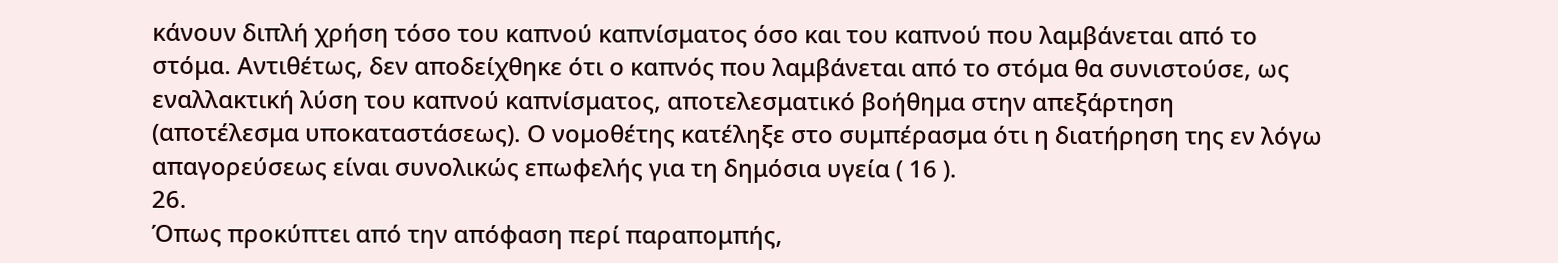κάνουν διπλή χρήση τόσο του καπνού καπνίσματος όσο και του καπνού που λαμβάνεται από το στόμα. Αντιθέτως, δεν αποδείχθηκε ότι ο καπνός που λαμβάνεται από το στόμα θα συνιστούσε, ως εναλλακτική λύση του καπνού καπνίσματος, αποτελεσματικό βοήθημα στην απεξάρτηση (αποτέλεσμα υποκαταστάσεως). Ο νομοθέτης κατέληξε στο συμπέρασμα ότι η διατήρηση της εν λόγω απαγορεύσεως είναι συνολικώς επωφελής για τη δημόσια υγεία ( 16 ).
26.
Όπως προκύπτει από την απόφαση περί παραπομπής,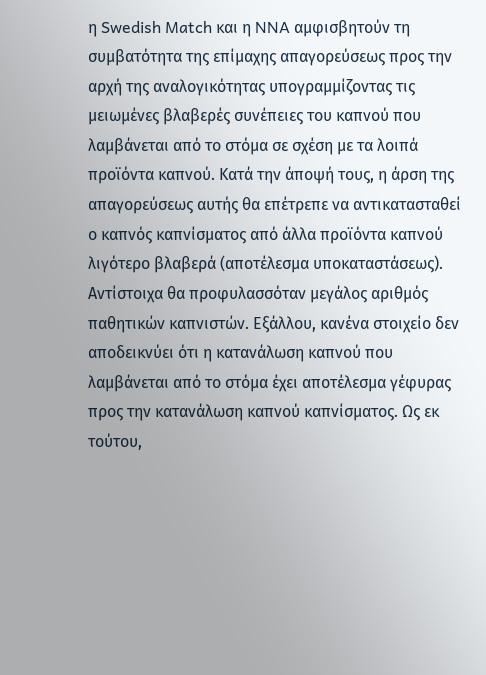η Swedish Match και η NNA αμφισβητούν τη συμβατότητα της επίμαχης απαγορεύσεως προς την αρχή της αναλογικότητας υπογραμμίζοντας τις μειωμένες βλαβερές συνέπειες του καπνού που λαμβάνεται από το στόμα σε σχέση με τα λοιπά προϊόντα καπνού. Κατά την άποψή τους, η άρση της απαγορεύσεως αυτής θα επέτρεπε να αντικατασταθεί ο καπνός καπνίσματος από άλλα προϊόντα καπνού λιγότερο βλαβερά (αποτέλεσμα υποκαταστάσεως). Αντίστοιχα θα προφυλασσόταν μεγάλος αριθμός παθητικών καπνιστών. Εξάλλου, κανένα στοιχείο δεν αποδεικνύει ότι η κατανάλωση καπνού που λαμβάνεται από το στόμα έχει αποτέλεσμα γέφυρας προς την κατανάλωση καπνού καπνίσματος. Ως εκ τούτου,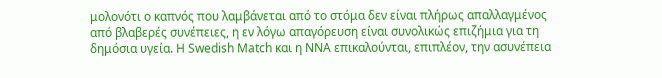μολονότι ο καπνός που λαμβάνεται από το στόμα δεν είναι πλήρως απαλλαγμένος από βλαβερές συνέπειες, η εν λόγω απαγόρευση είναι συνολικώς επιζήμια για τη δημόσια υγεία. Η Swedish Match και η NNA επικαλούνται, επιπλέον, την ασυνέπεια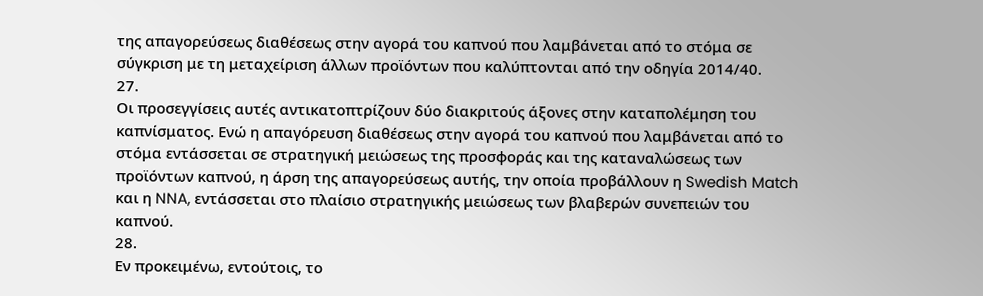της απαγορεύσεως διαθέσεως στην αγορά του καπνού που λαμβάνεται από το στόμα σε σύγκριση με τη μεταχείριση άλλων προϊόντων που καλύπτονται από την οδηγία 2014/40.
27.
Οι προσεγγίσεις αυτές αντικατοπτρίζουν δύο διακριτούς άξονες στην καταπολέμηση του καπνίσματος. Ενώ η απαγόρευση διαθέσεως στην αγορά του καπνού που λαμβάνεται από το στόμα εντάσσεται σε στρατηγική μειώσεως της προσφοράς και της καταναλώσεως των προϊόντων καπνού, η άρση της απαγορεύσεως αυτής, την οποία προβάλλουν η Swedish Match και η NNA, εντάσσεται στο πλαίσιο στρατηγικής μειώσεως των βλαβερών συνεπειών του καπνού.
28.
Εν προκειμένω, εντούτοις, το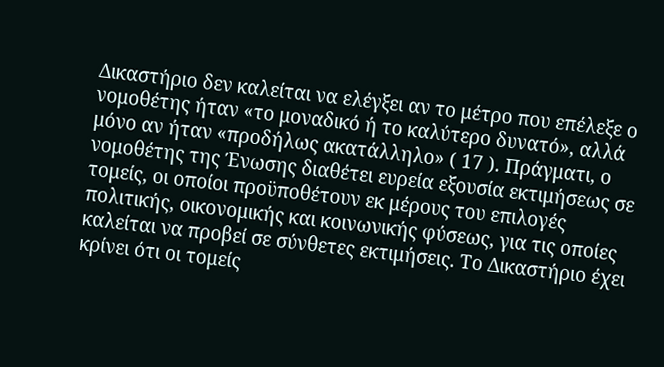Δικαστήριο δεν καλείται να ελέγξει αν το μέτρο που επέλεξε ο νομοθέτης ήταν «το μοναδικό ή το καλύτερο δυνατό», αλλά μόνο αν ήταν «προδήλως ακατάλληλο» ( 17 ). Πράγματι, ο νομοθέτης της Ένωσης διαθέτει ευρεία εξουσία εκτιμήσεως σε τομείς, οι οποίοι προϋποθέτουν εκ μέρους του επιλογές πολιτικής, οικονομικής και κοινωνικής φύσεως, για τις οποίες καλείται να προβεί σε σύνθετες εκτιμήσεις. Το Δικαστήριο έχει κρίνει ότι οι τομείς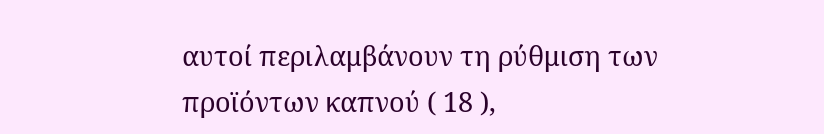αυτοί περιλαμβάνουν τη ρύθμιση των προϊόντων καπνού ( 18 ),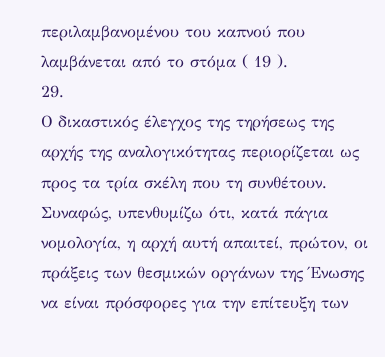περιλαμβανομένου του καπνού που λαμβάνεται από το στόμα ( 19 ).
29.
Ο δικαστικός έλεγχος της τηρήσεως της αρχής της αναλογικότητας περιορίζεται ως προς τα τρία σκέλη που τη συνθέτουν. Συναφώς, υπενθυμίζω ότι, κατά πάγια νομολογία, η αρχή αυτή απαιτεί, πρώτον, οι πράξεις των θεσμικών οργάνων της Ένωσης να είναι πρόσφορες για την επίτευξη των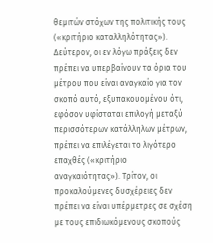θεμιτών στόχων της πολιτικής τους («κριτήριο καταλληλότητας»). Δεύτερον, οι εν λόγω πράξεις δεν πρέπει να υπερβαίνουν τα όρια του μέτρου που είναι αναγκαίο για τον σκοπό αυτό, εξυπακουομένου ότι, εφόσον υφίσταται επιλογή μεταξύ περισσότερων κατάλληλων μέτρων, πρέπει να επιλέγεται το λιγότερο επαχθές («κριτήριο αναγκαιότητας»). Τρίτον, οι προκαλούμενες δυσχέρειες δεν πρέπει να είναι υπέρμετρες σε σχέση με τους επιδιωκόμενους σκοπούς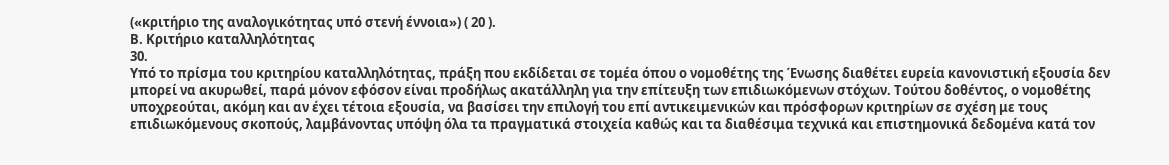(«κριτήριο της αναλογικότητας υπό στενή έννοια») ( 20 ).
Β. Κριτήριο καταλληλότητας
30.
Υπό το πρίσμα του κριτηρίου καταλληλότητας, πράξη που εκδίδεται σε τομέα όπου ο νομοθέτης της Ένωσης διαθέτει ευρεία κανονιστική εξουσία δεν μπορεί να ακυρωθεί, παρά μόνον εφόσον είναι προδήλως ακατάλληλη για την επίτευξη των επιδιωκόμενων στόχων. Τούτου δοθέντος, ο νομοθέτης υποχρεούται, ακόμη και αν έχει τέτοια εξουσία, να βασίσει την επιλογή του επί αντικειμενικών και πρόσφορων κριτηρίων σε σχέση με τους επιδιωκόμενους σκοπούς, λαμβάνοντας υπόψη όλα τα πραγματικά στοιχεία καθώς και τα διαθέσιμα τεχνικά και επιστημονικά δεδομένα κατά τον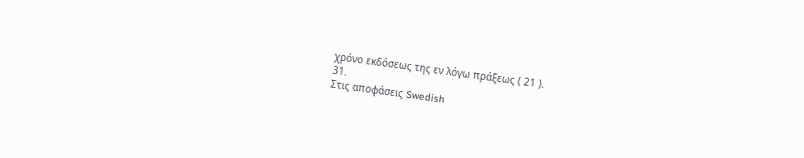χρόνο εκδόσεως της εν λόγω πράξεως ( 21 ).
31.
Στις αποφάσεις Swedish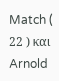Match ( 22 ) και Arnold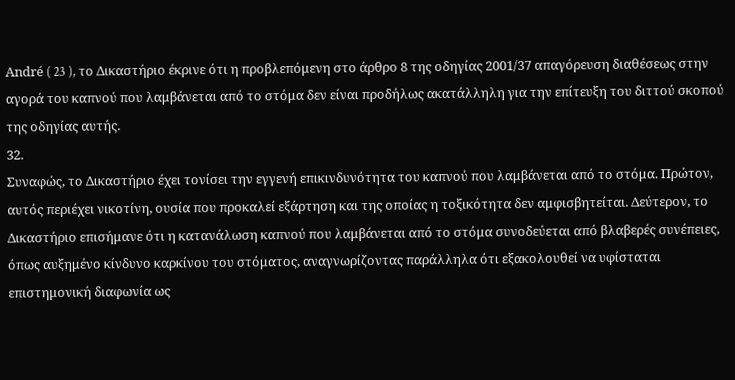André ( 23 ), το Δικαστήριο έκρινε ότι η προβλεπόμενη στο άρθρο 8 της οδηγίας 2001/37 απαγόρευση διαθέσεως στην αγορά του καπνού που λαμβάνεται από το στόμα δεν είναι προδήλως ακατάλληλη για την επίτευξη του διττού σκοπού της οδηγίας αυτής.
32.
Συναφώς, το Δικαστήριο έχει τονίσει την εγγενή επικινδυνότητα του καπνού που λαμβάνεται από το στόμα. Πρώτον, αυτός περιέχει νικοτίνη, ουσία που προκαλεί εξάρτηση και της οποίας η τοξικότητα δεν αμφισβητείται. Δεύτερον, το Δικαστήριο επισήμανε ότι η κατανάλωση καπνού που λαμβάνεται από το στόμα συνοδεύεται από βλαβερές συνέπειες, όπως αυξημένο κίνδυνο καρκίνου του στόματος, αναγνωρίζοντας παράλληλα ότι εξακολουθεί να υφίσταται επιστημονική διαφωνία ως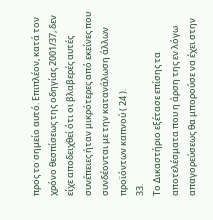προς το σημείο αυτό. Επιπλέον, κατά τον χρόνο θεσπίσεως της οδηγίας 2001/37, δεν είχε αποδειχθεί ότι οι βλαβερές αυτές συνέπειες ήταν μικρότερες από εκείνες που συνδέονται με την κατανάλωση άλλων προϊόντων καπνού ( 24 ).
33.
Το Δικαστήριο εξέτασε επίσης τα αποτελέσματα που η άρση της εν λόγω απαγορεύσεως θα μπορούσε να έχει στην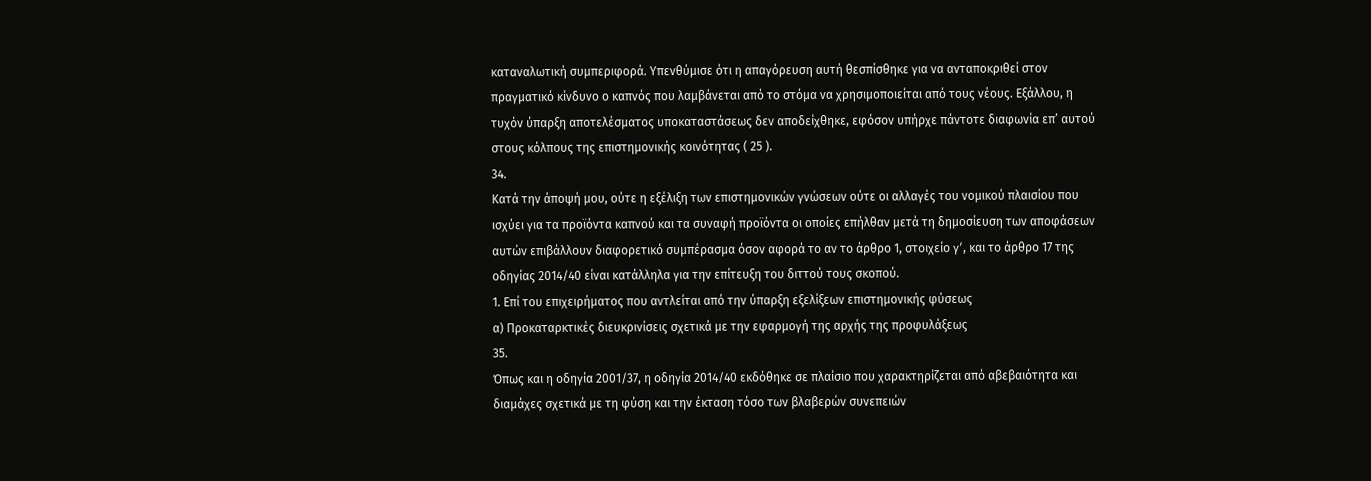καταναλωτική συμπεριφορά. Υπενθύμισε ότι η απαγόρευση αυτή θεσπίσθηκε για να ανταποκριθεί στον πραγματικό κίνδυνο ο καπνός που λαμβάνεται από το στόμα να χρησιμοποιείται από τους νέους. Εξάλλου, η τυχόν ύπαρξη αποτελέσματος υποκαταστάσεως δεν αποδείχθηκε, εφόσον υπήρχε πάντοτε διαφωνία επ’ αυτού στους κόλπους της επιστημονικής κοινότητας ( 25 ).
34.
Κατά την άποψή μου, ούτε η εξέλιξη των επιστημονικών γνώσεων ούτε οι αλλαγές του νομικού πλαισίου που ισχύει για τα προϊόντα καπνού και τα συναφή προϊόντα οι οποίες επήλθαν μετά τη δημοσίευση των αποφάσεων αυτών επιβάλλουν διαφορετικό συμπέρασμα όσον αφορά το αν το άρθρο 1, στοιχείο γʹ, και το άρθρο 17 της οδηγίας 2014/40 είναι κατάλληλα για την επίτευξη του διττού τους σκοπού.
1. Επί του επιχειρήματος που αντλείται από την ύπαρξη εξελίξεων επιστημονικής φύσεως
α) Προκαταρκτικές διευκρινίσεις σχετικά με την εφαρμογή της αρχής της προφυλάξεως
35.
Όπως και η οδηγία 2001/37, η οδηγία 2014/40 εκδόθηκε σε πλαίσιο που χαρακτηρίζεται από αβεβαιότητα και διαμάχες σχετικά με τη φύση και την έκταση τόσο των βλαβερών συνεπειών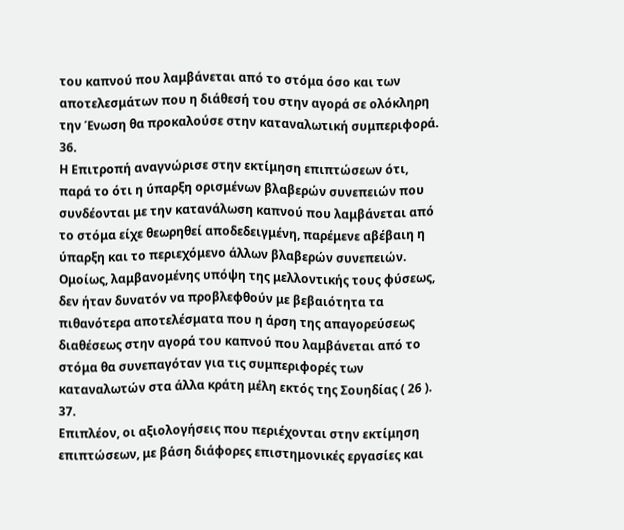του καπνού που λαμβάνεται από το στόμα όσο και των αποτελεσμάτων που η διάθεσή του στην αγορά σε ολόκληρη την Ένωση θα προκαλούσε στην καταναλωτική συμπεριφορά.
36.
Η Επιτροπή αναγνώρισε στην εκτίμηση επιπτώσεων ότι, παρά το ότι η ύπαρξη ορισμένων βλαβερών συνεπειών που συνδέονται με την κατανάλωση καπνού που λαμβάνεται από το στόμα είχε θεωρηθεί αποδεδειγμένη, παρέμενε αβέβαιη η ύπαρξη και το περιεχόμενο άλλων βλαβερών συνεπειών. Ομοίως, λαμβανομένης υπόψη της μελλοντικής τους φύσεως, δεν ήταν δυνατόν να προβλεφθούν με βεβαιότητα τα πιθανότερα αποτελέσματα που η άρση της απαγορεύσεως διαθέσεως στην αγορά του καπνού που λαμβάνεται από το στόμα θα συνεπαγόταν για τις συμπεριφορές των καταναλωτών στα άλλα κράτη μέλη εκτός της Σουηδίας ( 26 ).
37.
Επιπλέον, οι αξιολογήσεις που περιέχονται στην εκτίμηση επιπτώσεων, με βάση διάφορες επιστημονικές εργασίες και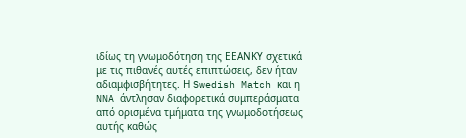ιδίως τη γνωμοδότηση της ΕΕΑΝΚΥ σχετικά με τις πιθανές αυτές επιπτώσεις, δεν ήταν αδιαμφισβήτητες. Η Swedish Match και η NNA άντλησαν διαφορετικά συμπεράσματα από ορισμένα τμήματα της γνωμοδοτήσεως αυτής καθώς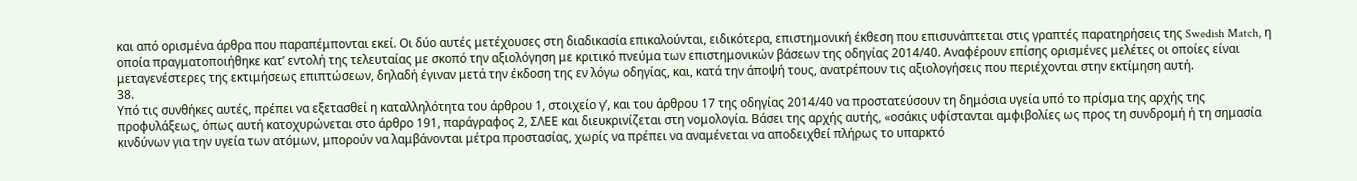και από ορισμένα άρθρα που παραπέμπονται εκεί. Οι δύο αυτές μετέχουσες στη διαδικασία επικαλούνται, ειδικότερα, επιστημονική έκθεση που επισυνάπτεται στις γραπτές παρατηρήσεις της Swedish Match, η οποία πραγματοποιήθηκε κατ’ εντολή της τελευταίας με σκοπό την αξιολόγηση με κριτικό πνεύμα των επιστημονικών βάσεων της οδηγίας 2014/40. Αναφέρουν επίσης ορισμένες μελέτες οι οποίες είναι μεταγενέστερες της εκτιμήσεως επιπτώσεων, δηλαδή έγιναν μετά την έκδοση της εν λόγω οδηγίας, και, κατά την άποψή τους, ανατρέπουν τις αξιολογήσεις που περιέχονται στην εκτίμηση αυτή.
38.
Υπό τις συνθήκες αυτές, πρέπει να εξετασθεί η καταλληλότητα του άρθρου 1, στοιχείο γʹ, και του άρθρου 17 της οδηγίας 2014/40 να προστατεύσουν τη δημόσια υγεία υπό το πρίσμα της αρχής της προφυλάξεως, όπως αυτή κατοχυρώνεται στο άρθρο 191, παράγραφος 2, ΣΛΕΕ και διευκρινίζεται στη νομολογία. Βάσει της αρχής αυτής, «οσάκις υφίστανται αμφιβολίες ως προς τη συνδρομή ή τη σημασία κινδύνων για την υγεία των ατόμων, μπορούν να λαμβάνονται μέτρα προστασίας, χωρίς να πρέπει να αναμένεται να αποδειχθεί πλήρως το υπαρκτό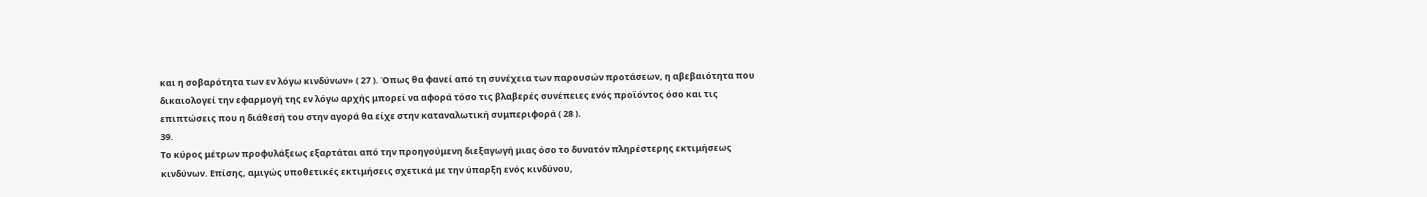και η σοβαρότητα των εν λόγω κινδύνων» ( 27 ). Όπως θα φανεί από τη συνέχεια των παρουσών προτάσεων, η αβεβαιότητα που δικαιολογεί την εφαρμογή της εν λόγω αρχής μπορεί να αφορά τόσο τις βλαβερές συνέπειες ενός προϊόντος όσο και τις επιπτώσεις που η διάθεσή του στην αγορά θα είχε στην καταναλωτική συμπεριφορά ( 28 ).
39.
Το κύρος μέτρων προφυλάξεως εξαρτάται από την προηγούμενη διεξαγωγή μιας όσο το δυνατόν πληρέστερης εκτιμήσεως κινδύνων. Επίσης, αμιγώς υποθετικές εκτιμήσεις σχετικά με την ύπαρξη ενός κινδύνου,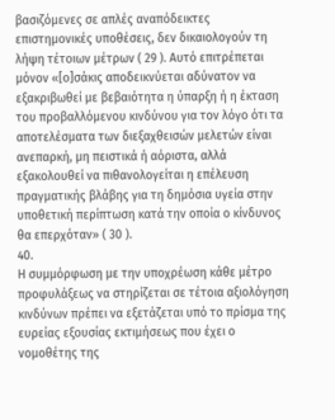βασιζόμενες σε απλές αναπόδεικτες επιστημονικές υποθέσεις, δεν δικαιολογούν τη λήψη τέτοιων μέτρων ( 29 ). Αυτό επιτρέπεται μόνον «[ο]σάκις αποδεικνύεται αδύνατον να εξακριβωθεί με βεβαιότητα η ύπαρξη ή η έκταση του προβαλλόμενου κινδύνου για τον λόγο ότι τα αποτελέσματα των διεξαχθεισών μελετών είναι ανεπαρκή, μη πειστικά ή αόριστα, αλλά εξακολουθεί να πιθανολογείται η επέλευση πραγματικής βλάβης για τη δημόσια υγεία στην υποθετική περίπτωση κατά την οποία ο κίνδυνος θα επερχόταν» ( 30 ).
40.
Η συμμόρφωση με την υποχρέωση κάθε μέτρο προφυλάξεως να στηρίζεται σε τέτοια αξιολόγηση κινδύνων πρέπει να εξετάζεται υπό το πρίσμα της ευρείας εξουσίας εκτιμήσεως που έχει ο νομοθέτης της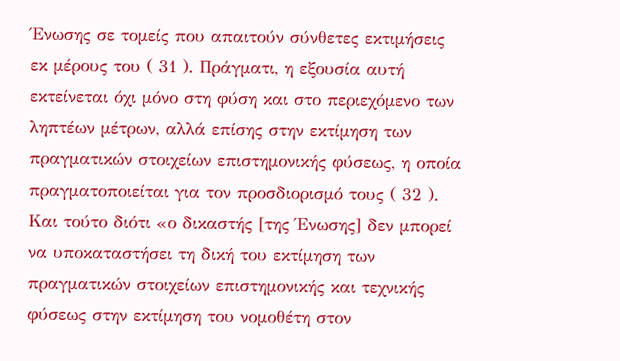Ένωσης σε τομείς που απαιτούν σύνθετες εκτιμήσεις εκ μέρους του ( 31 ). Πράγματι, η εξουσία αυτή εκτείνεται όχι μόνο στη φύση και στο περιεχόμενο των ληπτέων μέτρων, αλλά επίσης στην εκτίμηση των πραγματικών στοιχείων επιστημονικής φύσεως, η οποία πραγματοποιείται για τον προσδιορισμό τους ( 32 ). Και τούτο διότι «ο δικαστής [της Ένωσης] δεν μπορεί να υποκαταστήσει τη δική του εκτίμηση των πραγματικών στοιχείων επιστημονικής και τεχνικής φύσεως στην εκτίμηση του νομοθέτη στον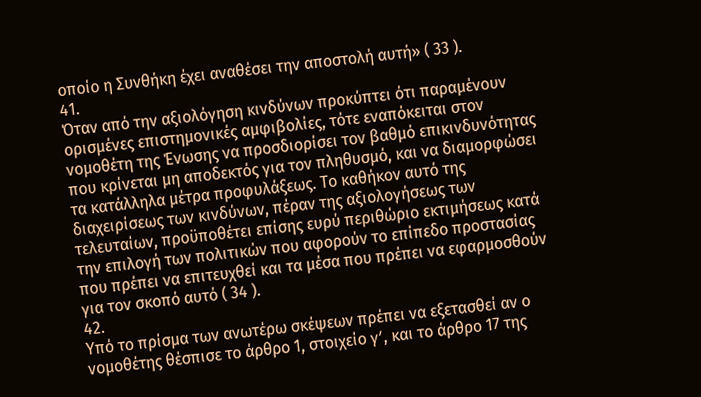οποίο η Συνθήκη έχει αναθέσει την αποστολή αυτή» ( 33 ).
41.
Όταν από την αξιολόγηση κινδύνων προκύπτει ότι παραμένουν ορισμένες επιστημονικές αμφιβολίες, τότε εναπόκειται στον νομοθέτη της Ένωσης να προσδιορίσει τον βαθμό επικινδυνότητας που κρίνεται μη αποδεκτός για τον πληθυσμό, και να διαμορφώσει τα κατάλληλα μέτρα προφυλάξεως. Το καθήκον αυτό της διαχειρίσεως των κινδύνων, πέραν της αξιολογήσεως των τελευταίων, προϋποθέτει επίσης ευρύ περιθώριο εκτιμήσεως κατά την επιλογή των πολιτικών που αφορούν το επίπεδο προστασίας που πρέπει να επιτευχθεί και τα μέσα που πρέπει να εφαρμοσθούν για τον σκοπό αυτό ( 34 ).
42.
Υπό το πρίσμα των ανωτέρω σκέψεων πρέπει να εξετασθεί αν ο νομοθέτης θέσπισε το άρθρο 1, στοιχείο γʹ, και το άρθρο 17 της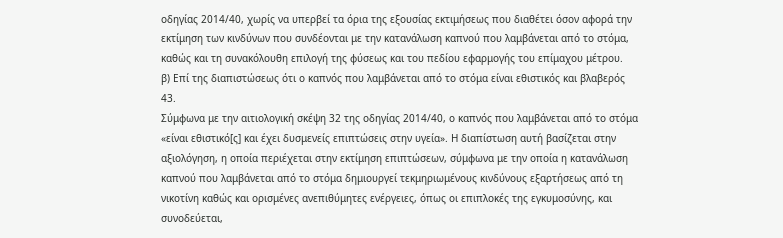οδηγίας 2014/40, χωρίς να υπερβεί τα όρια της εξουσίας εκτιμήσεως που διαθέτει όσον αφορά την εκτίμηση των κινδύνων που συνδέονται με την κατανάλωση καπνού που λαμβάνεται από το στόμα, καθώς και τη συνακόλουθη επιλογή της φύσεως και του πεδίου εφαρμογής του επίμαχου μέτρου.
β) Επί της διαπιστώσεως ότι ο καπνός που λαμβάνεται από το στόμα είναι εθιστικός και βλαβερός
43.
Σύμφωνα με την αιτιολογική σκέψη 32 της οδηγίας 2014/40, ο καπνός που λαμβάνεται από το στόμα «είναι εθιστικό[ς] και έχει δυσμενείς επιπτώσεις στην υγεία». Η διαπίστωση αυτή βασίζεται στην αξιολόγηση, η οποία περιέχεται στην εκτίμηση επιπτώσεων, σύμφωνα με την οποία η κατανάλωση καπνού που λαμβάνεται από το στόμα δημιουργεί τεκμηριωμένους κινδύνους εξαρτήσεως από τη νικοτίνη καθώς και ορισμένες ανεπιθύμητες ενέργειες, όπως οι επιπλοκές της εγκυμοσύνης, και συνοδεύεται,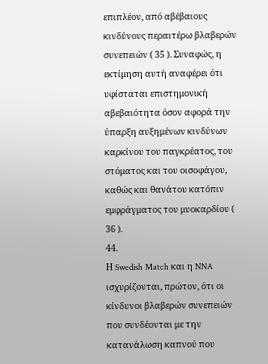επιπλέον, από αβέβαιους κινδύνους περαιτέρω βλαβερών συνεπειών ( 35 ). Συναφώς, η εκτίμηση αυτή αναφέρει ότι υφίσταται επιστημονική αβεβαιότητα όσον αφορά την ύπαρξη αυξημένων κινδύνων καρκίνου του παγκρέατος, του στόματος και του οισοφάγου, καθώς και θανάτου κατόπιν εμφράγματος του μυοκαρδίου ( 36 ).
44.
Η Swedish Match και η NNA ισχυρίζονται, πρώτον, ότι οι κίνδυνοι βλαβερών συνεπειών που συνδέονται με την κατανάλωση καπνού που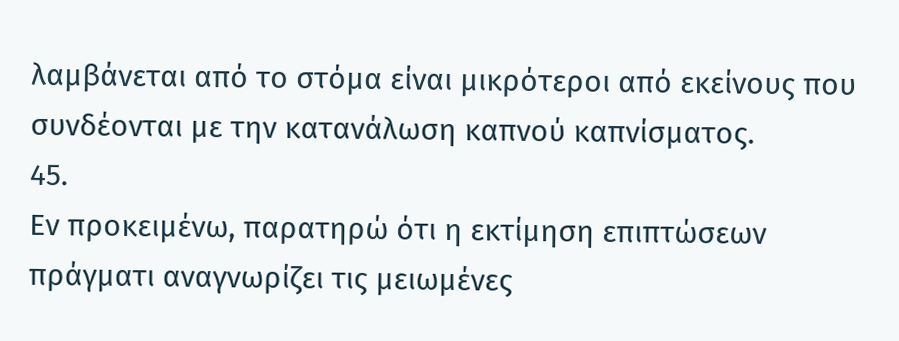λαμβάνεται από το στόμα είναι μικρότεροι από εκείνους που συνδέονται με την κατανάλωση καπνού καπνίσματος.
45.
Εν προκειμένω, παρατηρώ ότι η εκτίμηση επιπτώσεων πράγματι αναγνωρίζει τις μειωμένες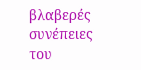βλαβερές συνέπειες του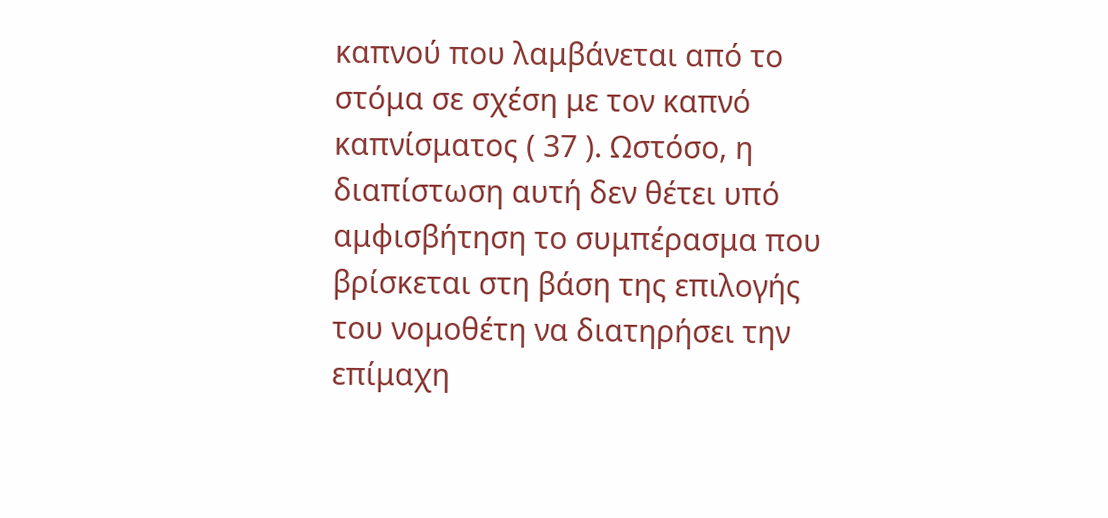καπνού που λαμβάνεται από το στόμα σε σχέση με τον καπνό καπνίσματος ( 37 ). Ωστόσο, η διαπίστωση αυτή δεν θέτει υπό αμφισβήτηση το συμπέρασμα που βρίσκεται στη βάση της επιλογής του νομοθέτη να διατηρήσει την επίμαχη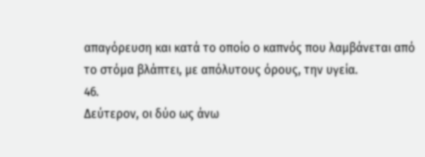απαγόρευση και κατά το οποίο ο καπνός που λαμβάνεται από το στόμα βλάπτει, με απόλυτους όρους, την υγεία.
46.
Δεύτερον, οι δύο ως άνω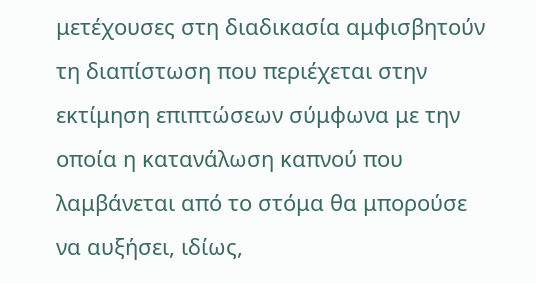μετέχουσες στη διαδικασία αμφισβητούν τη διαπίστωση που περιέχεται στην εκτίμηση επιπτώσεων σύμφωνα με την οποία η κατανάλωση καπνού που λαμβάνεται από το στόμα θα μπορούσε να αυξήσει, ιδίως,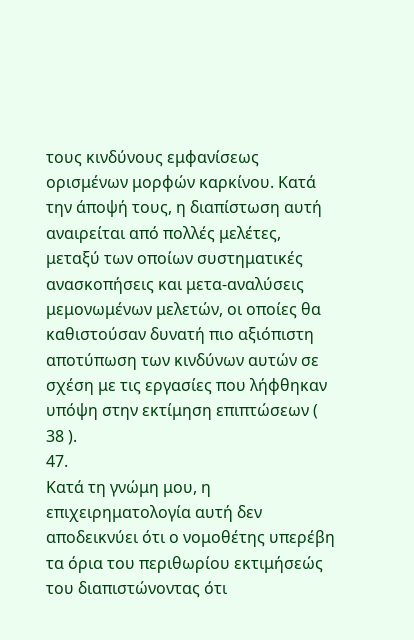τους κινδύνους εμφανίσεως ορισμένων μορφών καρκίνου. Κατά την άποψή τους, η διαπίστωση αυτή αναιρείται από πολλές μελέτες, μεταξύ των οποίων συστηματικές ανασκοπήσεις και μετα-αναλύσεις μεμονωμένων μελετών, οι οποίες θα καθιστούσαν δυνατή πιο αξιόπιστη αποτύπωση των κινδύνων αυτών σε σχέση με τις εργασίες που λήφθηκαν υπόψη στην εκτίμηση επιπτώσεων ( 38 ).
47.
Κατά τη γνώμη μου, η επιχειρηματολογία αυτή δεν αποδεικνύει ότι ο νομοθέτης υπερέβη τα όρια του περιθωρίου εκτιμήσεώς του διαπιστώνοντας ότι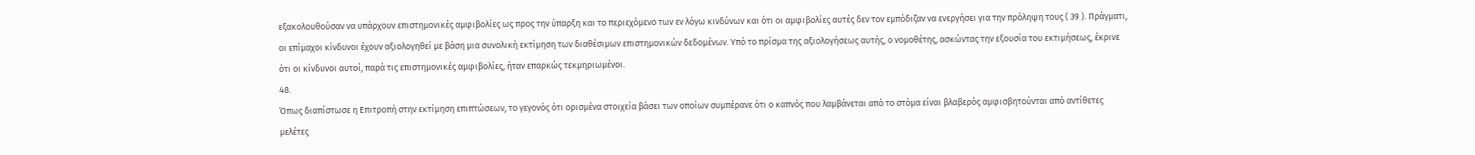εξακολουθούσαν να υπάρχουν επιστημονικές αμφιβολίες ως προς την ύπαρξη και το περιεχόμενο των εν λόγω κινδύνων και ότι οι αμφιβολίες αυτές δεν τον εμπόδιζαν να ενεργήσει για την πρόληψη τους ( 39 ). Πράγματι, οι επίμαχοι κίνδυνοι έχουν αξιολογηθεί με βάση μια συνολική εκτίμηση των διαθέσιμων επιστημονικών δεδομένων. Υπό το πρίσμα της αξιολογήσεως αυτής, ο νομοθέτης, ασκώντας την εξουσία του εκτιμήσεως, έκρινε ότι οι κίνδυνοι αυτοί, παρά τις επιστημονικές αμφιβολίες, ήταν επαρκώς τεκμηριωμένοι.
48.
Όπως διαπίστωσε η Επιτροπή στην εκτίμηση επιπτώσεων, το γεγονός ότι ορισμένα στοιχεία βάσει των οποίων συμπέρανε ότι ο καπνός που λαμβάνεται από το στόμα είναι βλαβερός αμφισβητούνται από αντίθετες μελέτες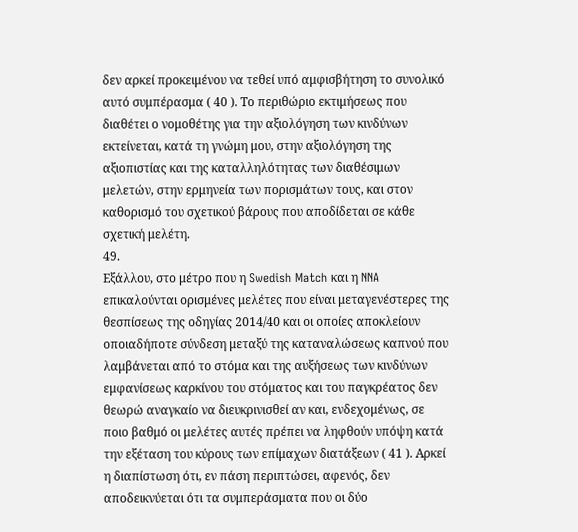δεν αρκεί προκειμένου να τεθεί υπό αμφισβήτηση το συνολικό αυτό συμπέρασμα ( 40 ). Το περιθώριο εκτιμήσεως που διαθέτει ο νομοθέτης για την αξιολόγηση των κινδύνων εκτείνεται, κατά τη γνώμη μου, στην αξιολόγηση της αξιοπιστίας και της καταλληλότητας των διαθέσιμων μελετών, στην ερμηνεία των πορισμάτων τους, και στον καθορισμό του σχετικού βάρους που αποδίδεται σε κάθε σχετική μελέτη.
49.
Εξάλλου, στο μέτρο που η Swedish Match και η NNA επικαλούνται ορισμένες μελέτες που είναι μεταγενέστερες της θεσπίσεως της οδηγίας 2014/40 και οι οποίες αποκλείουν οποιαδήποτε σύνδεση μεταξύ της καταναλώσεως καπνού που λαμβάνεται από το στόμα και της αυξήσεως των κινδύνων εμφανίσεως καρκίνου του στόματος και του παγκρέατος δεν θεωρώ αναγκαίο να διευκρινισθεί αν και, ενδεχομένως, σε ποιο βαθμό οι μελέτες αυτές πρέπει να ληφθούν υπόψη κατά την εξέταση του κύρους των επίμαχων διατάξεων ( 41 ). Αρκεί η διαπίστωση ότι, εν πάση περιπτώσει, αφενός, δεν αποδεικνύεται ότι τα συμπεράσματα που οι δύο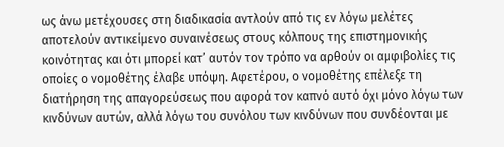ως άνω μετέχουσες στη διαδικασία αντλούν από τις εν λόγω μελέτες αποτελούν αντικείμενο συναινέσεως στους κόλπους της επιστημονικής κοινότητας και ότι μπορεί κατ’ αυτόν τον τρόπο να αρθούν οι αμφιβολίες τις οποίες ο νομοθέτης έλαβε υπόψη. Αφετέρου, ο νομοθέτης επέλεξε τη διατήρηση της απαγορεύσεως που αφορά τον καπνό αυτό όχι μόνο λόγω των κινδύνων αυτών, αλλά λόγω του συνόλου των κινδύνων που συνδέονται με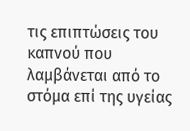τις επιπτώσεις του καπνού που λαμβάνεται από το στόμα επί της υγείας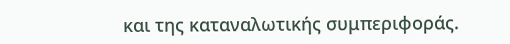και της καταναλωτικής συμπεριφοράς.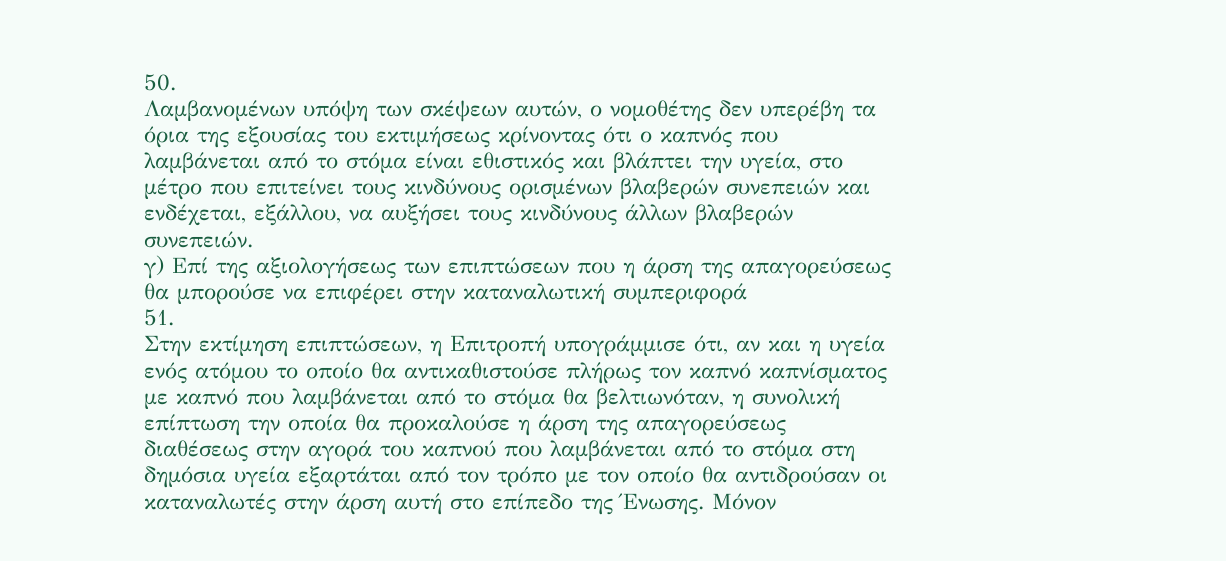50.
Λαμβανομένων υπόψη των σκέψεων αυτών, ο νομοθέτης δεν υπερέβη τα όρια της εξουσίας του εκτιμήσεως κρίνοντας ότι ο καπνός που λαμβάνεται από το στόμα είναι εθιστικός και βλάπτει την υγεία, στο μέτρο που επιτείνει τους κινδύνους ορισμένων βλαβερών συνεπειών και ενδέχεται, εξάλλου, να αυξήσει τους κινδύνους άλλων βλαβερών συνεπειών.
γ) Επί της αξιολογήσεως των επιπτώσεων που η άρση της απαγορεύσεως θα μπορούσε να επιφέρει στην καταναλωτική συμπεριφορά
51.
Στην εκτίμηση επιπτώσεων, η Επιτροπή υπογράμμισε ότι, αν και η υγεία ενός ατόμου το οποίο θα αντικαθιστούσε πλήρως τον καπνό καπνίσματος με καπνό που λαμβάνεται από το στόμα θα βελτιωνόταν, η συνολική επίπτωση την οποία θα προκαλούσε η άρση της απαγορεύσεως διαθέσεως στην αγορά του καπνού που λαμβάνεται από το στόμα στη δημόσια υγεία εξαρτάται από τον τρόπο με τον οποίο θα αντιδρούσαν οι καταναλωτές στην άρση αυτή στο επίπεδο της Ένωσης. Μόνον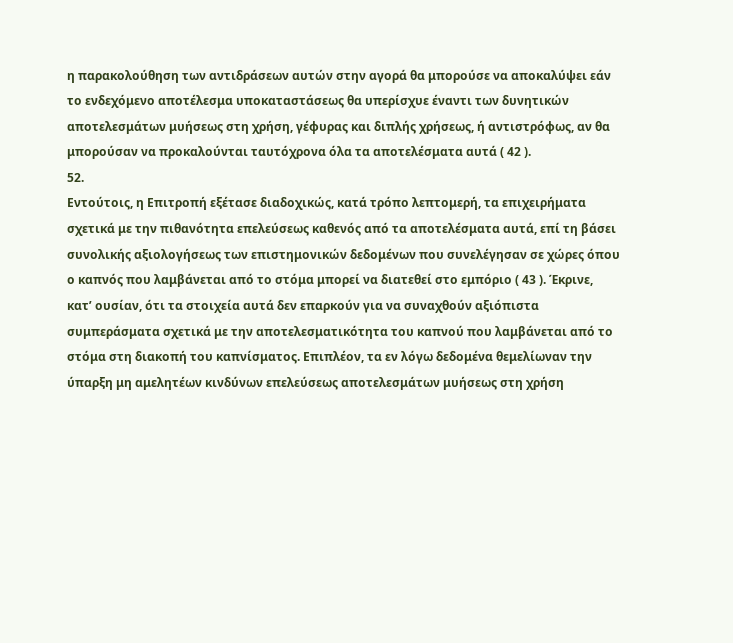η παρακολούθηση των αντιδράσεων αυτών στην αγορά θα μπορούσε να αποκαλύψει εάν το ενδεχόμενο αποτέλεσμα υποκαταστάσεως θα υπερίσχυε έναντι των δυνητικών αποτελεσμάτων μυήσεως στη χρήση, γέφυρας και διπλής χρήσεως, ή αντιστρόφως, αν θα μπορούσαν να προκαλούνται ταυτόχρονα όλα τα αποτελέσματα αυτά ( 42 ).
52.
Εντούτοις, η Επιτροπή εξέτασε διαδοχικώς, κατά τρόπο λεπτομερή, τα επιχειρήματα σχετικά με την πιθανότητα επελεύσεως καθενός από τα αποτελέσματα αυτά, επί τη βάσει συνολικής αξιολογήσεως των επιστημονικών δεδομένων που συνελέγησαν σε χώρες όπου ο καπνός που λαμβάνεται από το στόμα μπορεί να διατεθεί στο εμπόριο ( 43 ). Έκρινε, κατ’ ουσίαν, ότι τα στοιχεία αυτά δεν επαρκούν για να συναχθούν αξιόπιστα συμπεράσματα σχετικά με την αποτελεσματικότητα του καπνού που λαμβάνεται από το στόμα στη διακοπή του καπνίσματος. Επιπλέον, τα εν λόγω δεδομένα θεμελίωναν την ύπαρξη μη αμελητέων κινδύνων επελεύσεως αποτελεσμάτων μυήσεως στη χρήση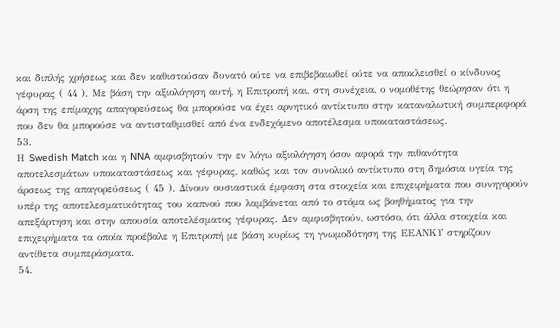και διπλής χρήσεως και δεν καθιστούσαν δυνατό ούτε να επιβεβαιωθεί ούτε να αποκλεισθεί ο κίνδυνος γέφυρας ( 44 ). Με βάση την αξιολόγηση αυτή, η Επιτροπή και, στη συνέχεια, ο νομοθέτης θεώρησαν ότι η άρση της επίμαχης απαγορεύσεως θα μπορούσε να έχει αρνητικό αντίκτυπο στην καταναλωτική συμπεριφορά που δεν θα μπορούσε να αντισταθμισθεί από ένα ενδεχόμενο αποτέλεσμα υποκαταστάσεως.
53.
Η Swedish Match και η NNA αμφισβητούν την εν λόγω αξιολόγηση όσον αφορά την πιθανότητα αποτελεσμάτων υποκαταστάσεως και γέφυρας, καθώς και τον συνολικό αντίκτυπο στη δημόσια υγεία της άρσεως της απαγορεύσεως ( 45 ). Δίνουν ουσιαστικά έμφαση στα στοιχεία και επιχειρήματα που συνηγορούν υπέρ της αποτελεσματικότητας του καπνού που λαμβάνεται από το στόμα ως βοηθήματος για την απεξάρτηση και στην απουσία αποτελέσματος γέφυρας. Δεν αμφισβητούν, ωστόσο, ότι άλλα στοιχεία και επιχειρήματα τα οποία προέβαλε η Επιτροπή με βάση κυρίως τη γνωμοδότηση της ΕΕΑΝΚΥ στηρίζουν αντίθετα συμπεράσματα.
54.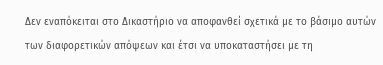Δεν εναπόκειται στο Δικαστήριο να αποφανθεί σχετικά με το βάσιμο αυτών των διαφορετικών απόψεων και έτσι να υποκαταστήσει με τη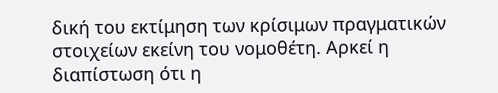δική του εκτίμηση των κρίσιμων πραγματικών στοιχείων εκείνη του νομοθέτη. Αρκεί η διαπίστωση ότι η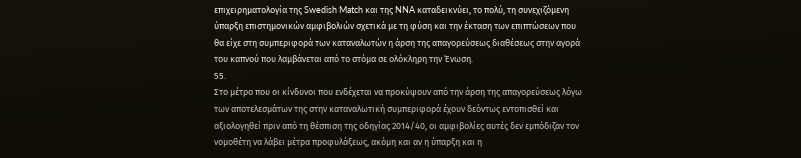επιχειρηματολογία της Swedish Match και της NNA καταδεικνύει, το πολύ, τη συνεχιζόμενη ύπαρξη επιστημονικών αμφιβολιών σχετικά με τη φύση και την έκταση των επιπτώσεων που θα είχε στη συμπεριφορά των καταναλωτών η άρση της απαγορεύσεως διαθέσεως στην αγορά του καπνού που λαμβάνεται από το στόμα σε ολόκληρη την Ένωση.
55.
Στο μέτρο που οι κίνδυνοι που ενδέχεται να προκύψουν από την άρση της απαγορεύσεως λόγω των αποτελεσμάτων της στην καταναλωτική συμπεριφορά έχουν δεόντως εντοπισθεί και αξιολογηθεί πριν από τη θέσπιση της οδηγίας 2014/40, οι αμφιβολίες αυτές δεν εμπόδιζαν τον νομοθέτη να λάβει μέτρα προφυλάξεως, ακόμη και αν η ύπαρξη και η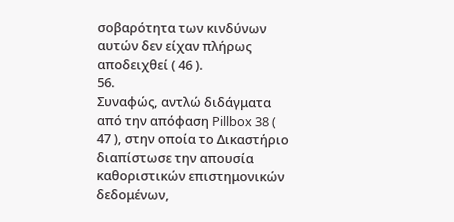σοβαρότητα των κινδύνων αυτών δεν είχαν πλήρως αποδειχθεί ( 46 ).
56.
Συναφώς, αντλώ διδάγματα από την απόφαση Pillbox 38 ( 47 ), στην οποία το Δικαστήριο διαπίστωσε την απουσία καθοριστικών επιστημονικών δεδομένων,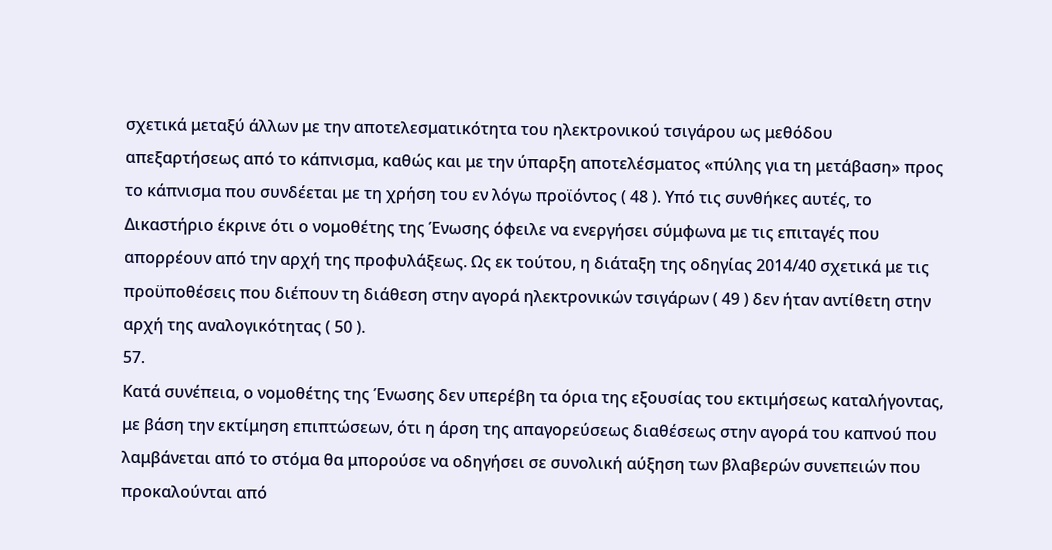σχετικά μεταξύ άλλων με την αποτελεσματικότητα του ηλεκτρονικού τσιγάρου ως μεθόδου απεξαρτήσεως από το κάπνισμα, καθώς και με την ύπαρξη αποτελέσματος «πύλης για τη μετάβαση» προς το κάπνισμα που συνδέεται με τη χρήση του εν λόγω προϊόντος ( 48 ). Υπό τις συνθήκες αυτές, το Δικαστήριο έκρινε ότι ο νομοθέτης της Ένωσης όφειλε να ενεργήσει σύμφωνα με τις επιταγές που απορρέουν από την αρχή της προφυλάξεως. Ως εκ τούτου, η διάταξη της οδηγίας 2014/40 σχετικά με τις προϋποθέσεις που διέπουν τη διάθεση στην αγορά ηλεκτρονικών τσιγάρων ( 49 ) δεν ήταν αντίθετη στην αρχή της αναλογικότητας ( 50 ).
57.
Κατά συνέπεια, ο νομοθέτης της Ένωσης δεν υπερέβη τα όρια της εξουσίας του εκτιμήσεως καταλήγοντας, με βάση την εκτίμηση επιπτώσεων, ότι η άρση της απαγορεύσεως διαθέσεως στην αγορά του καπνού που λαμβάνεται από το στόμα θα μπορούσε να οδηγήσει σε συνολική αύξηση των βλαβερών συνεπειών που προκαλούνται από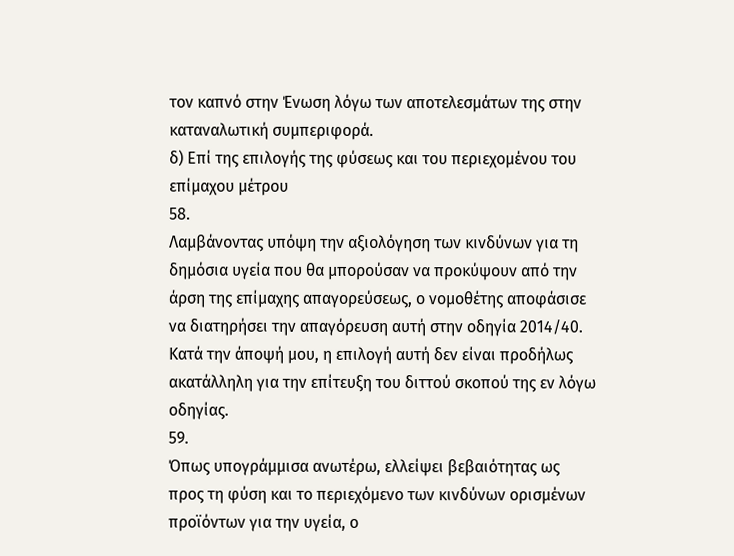τον καπνό στην Ένωση λόγω των αποτελεσμάτων της στην καταναλωτική συμπεριφορά.
δ) Επί της επιλογής της φύσεως και του περιεχομένου του επίμαχου μέτρου
58.
Λαμβάνοντας υπόψη την αξιολόγηση των κινδύνων για τη δημόσια υγεία που θα μπορούσαν να προκύψουν από την άρση της επίμαχης απαγορεύσεως, ο νομοθέτης αποφάσισε να διατηρήσει την απαγόρευση αυτή στην οδηγία 2014/40. Κατά την άποψή μου, η επιλογή αυτή δεν είναι προδήλως ακατάλληλη για την επίτευξη του διττού σκοπού της εν λόγω οδηγίας.
59.
Όπως υπογράμμισα ανωτέρω, ελλείψει βεβαιότητας ως προς τη φύση και το περιεχόμενο των κινδύνων ορισμένων προϊόντων για την υγεία, ο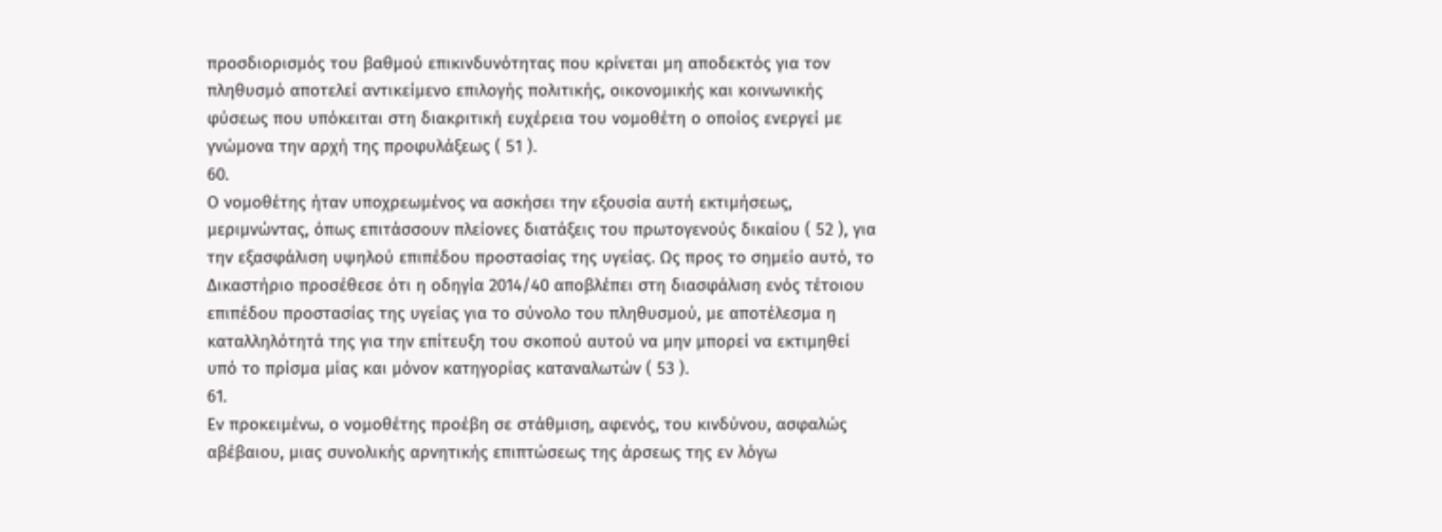προσδιορισμός του βαθμού επικινδυνότητας που κρίνεται μη αποδεκτός για τον πληθυσμό αποτελεί αντικείμενο επιλογής πολιτικής, οικονομικής και κοινωνικής φύσεως που υπόκειται στη διακριτική ευχέρεια του νομοθέτη ο οποίος ενεργεί με γνώμονα την αρχή της προφυλάξεως ( 51 ).
60.
Ο νομοθέτης ήταν υποχρεωμένος να ασκήσει την εξουσία αυτή εκτιμήσεως, μεριμνώντας, όπως επιτάσσουν πλείονες διατάξεις του πρωτογενούς δικαίου ( 52 ), για την εξασφάλιση υψηλού επιπέδου προστασίας της υγείας. Ως προς το σημείο αυτό, το Δικαστήριο προσέθεσε ότι η οδηγία 2014/40 αποβλέπει στη διασφάλιση ενός τέτοιου επιπέδου προστασίας της υγείας για το σύνολο του πληθυσμού, με αποτέλεσμα η καταλληλότητά της για την επίτευξη του σκοπού αυτού να μην μπορεί να εκτιμηθεί υπό το πρίσμα μίας και μόνον κατηγορίας καταναλωτών ( 53 ).
61.
Εν προκειμένω, ο νομοθέτης προέβη σε στάθμιση, αφενός, του κινδύνου, ασφαλώς αβέβαιου, μιας συνολικής αρνητικής επιπτώσεως της άρσεως της εν λόγω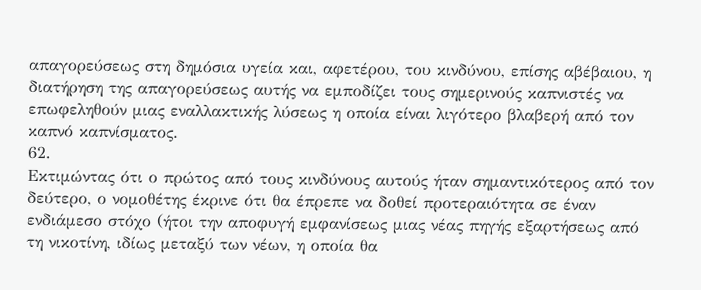απαγορεύσεως στη δημόσια υγεία και, αφετέρου, του κινδύνου, επίσης αβέβαιου, η διατήρηση της απαγορεύσεως αυτής να εμποδίζει τους σημερινούς καπνιστές να επωφεληθούν μιας εναλλακτικής λύσεως η οποία είναι λιγότερο βλαβερή από τον καπνό καπνίσματος.
62.
Εκτιμώντας ότι ο πρώτος από τους κινδύνους αυτούς ήταν σημαντικότερος από τον δεύτερο, ο νομοθέτης έκρινε ότι θα έπρεπε να δοθεί προτεραιότητα σε έναν ενδιάμεσο στόχο (ήτοι την αποφυγή εμφανίσεως μιας νέας πηγής εξαρτήσεως από τη νικοτίνη, ιδίως μεταξύ των νέων, η οποία θα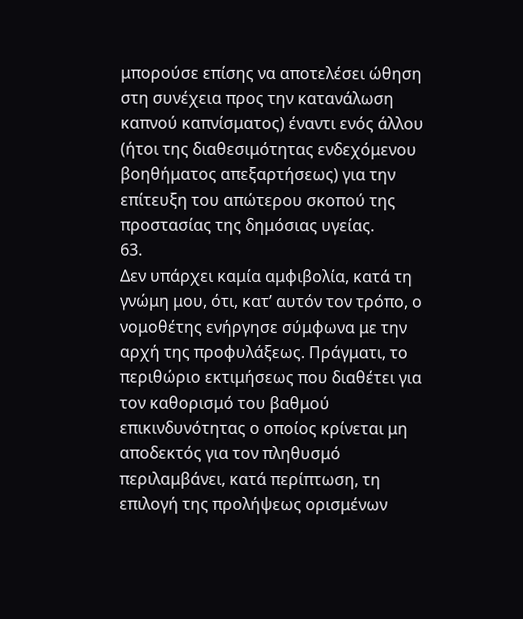μπορούσε επίσης να αποτελέσει ώθηση στη συνέχεια προς την κατανάλωση καπνού καπνίσματος) έναντι ενός άλλου (ήτοι της διαθεσιμότητας ενδεχόμενου βοηθήματος απεξαρτήσεως) για την επίτευξη του απώτερου σκοπού της προστασίας της δημόσιας υγείας.
63.
Δεν υπάρχει καμία αμφιβολία, κατά τη γνώμη μου, ότι, κατ’ αυτόν τον τρόπο, ο νομοθέτης ενήργησε σύμφωνα με την αρχή της προφυλάξεως. Πράγματι, το περιθώριο εκτιμήσεως που διαθέτει για τον καθορισμό του βαθμού επικινδυνότητας ο οποίος κρίνεται μη αποδεκτός για τον πληθυσμό περιλαμβάνει, κατά περίπτωση, τη επιλογή της προλήψεως ορισμένων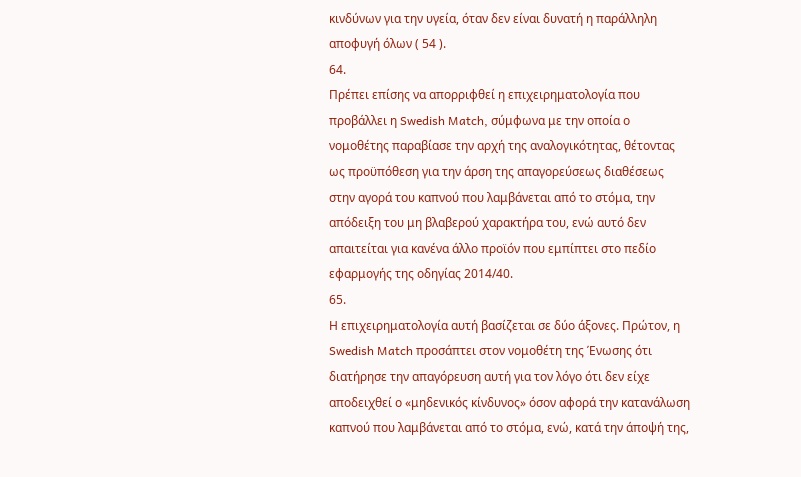κινδύνων για την υγεία, όταν δεν είναι δυνατή η παράλληλη αποφυγή όλων ( 54 ).
64.
Πρέπει επίσης να απορριφθεί η επιχειρηματολογία που προβάλλει η Swedish Match, σύμφωνα με την οποία ο νομοθέτης παραβίασε την αρχή της αναλογικότητας, θέτοντας ως προϋπόθεση για την άρση της απαγορεύσεως διαθέσεως στην αγορά του καπνού που λαμβάνεται από το στόμα, την απόδειξη του μη βλαβερού χαρακτήρα του, ενώ αυτό δεν απαιτείται για κανένα άλλο προϊόν που εμπίπτει στο πεδίο εφαρμογής της οδηγίας 2014/40.
65.
Η επιχειρηματολογία αυτή βασίζεται σε δύο άξονες. Πρώτον, η Swedish Match προσάπτει στον νομοθέτη της Ένωσης ότι διατήρησε την απαγόρευση αυτή για τον λόγο ότι δεν είχε αποδειχθεί ο «μηδενικός κίνδυνος» όσον αφορά την κατανάλωση καπνού που λαμβάνεται από το στόμα, ενώ, κατά την άποψή της,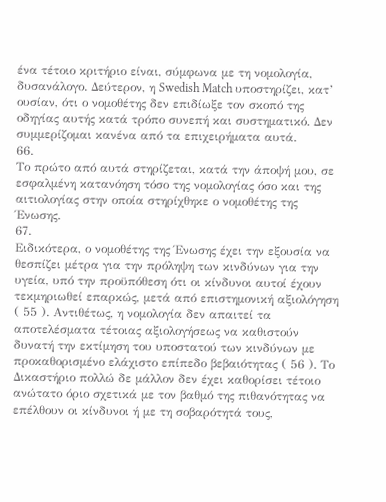ένα τέτοιο κριτήριο είναι, σύμφωνα με τη νομολογία, δυσανάλογο. Δεύτερον, η Swedish Match υποστηρίζει, κατ’ ουσίαν, ότι ο νομοθέτης δεν επιδίωξε τον σκοπό της οδηγίας αυτής κατά τρόπο συνεπή και συστηματικό. Δεν συμμερίζομαι κανένα από τα επιχειρήματα αυτά.
66.
Το πρώτο από αυτά στηρίζεται, κατά την άποψή μου, σε εσφαλμένη κατανόηση τόσο της νομολογίας όσο και της αιτιολογίας στην οποία στηρίχθηκε ο νομοθέτης της Ένωσης.
67.
Ειδικότερα, ο νομοθέτης της Ένωσης έχει την εξουσία να θεσπίζει μέτρα για την πρόληψη των κινδύνων για την υγεία, υπό την προϋπόθεση ότι οι κίνδυνοι αυτοί έχουν τεκμηριωθεί επαρκώς, μετά από επιστημονική αξιολόγηση ( 55 ). Αντιθέτως, η νομολογία δεν απαιτεί τα αποτελέσματα τέτοιας αξιολογήσεως να καθιστούν δυνατή την εκτίμηση του υποστατού των κινδύνων με προκαθορισμένο ελάχιστο επίπεδο βεβαιότητας ( 56 ). Το Δικαστήριο πολλώ δε μάλλον δεν έχει καθορίσει τέτοιο ανώτατο όριο σχετικά με τον βαθμό της πιθανότητας να επέλθουν οι κίνδυνοι ή με τη σοβαρότητά τους,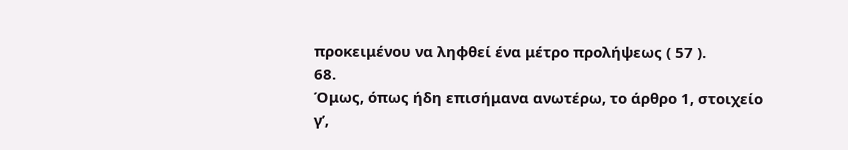προκειμένου να ληφθεί ένα μέτρο προλήψεως ( 57 ).
68.
Όμως, όπως ήδη επισήμανα ανωτέρω, το άρθρο 1, στοιχείο γʹ,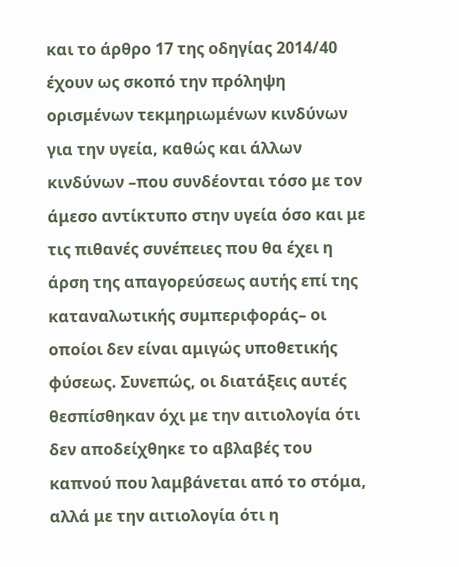και το άρθρο 17 της οδηγίας 2014/40 έχουν ως σκοπό την πρόληψη ορισμένων τεκμηριωμένων κινδύνων για την υγεία, καθώς και άλλων κινδύνων –που συνδέονται τόσο με τον άμεσο αντίκτυπο στην υγεία όσο και με τις πιθανές συνέπειες που θα έχει η άρση της απαγορεύσεως αυτής επί της καταναλωτικής συμπεριφοράς– οι οποίοι δεν είναι αμιγώς υποθετικής φύσεως. Συνεπώς, οι διατάξεις αυτές θεσπίσθηκαν όχι με την αιτιολογία ότι δεν αποδείχθηκε το αβλαβές του καπνού που λαμβάνεται από το στόμα, αλλά με την αιτιολογία ότι η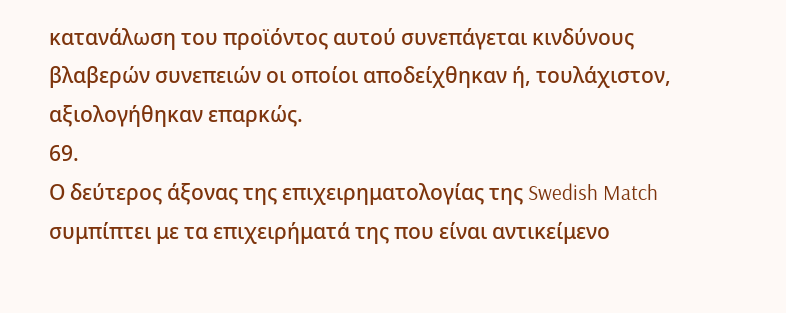κατανάλωση του προϊόντος αυτού συνεπάγεται κινδύνους βλαβερών συνεπειών οι οποίοι αποδείχθηκαν ή, τουλάχιστον, αξιολογήθηκαν επαρκώς.
69.
Ο δεύτερος άξονας της επιχειρηματολογίας της Swedish Match συμπίπτει με τα επιχειρήματά της που είναι αντικείμενο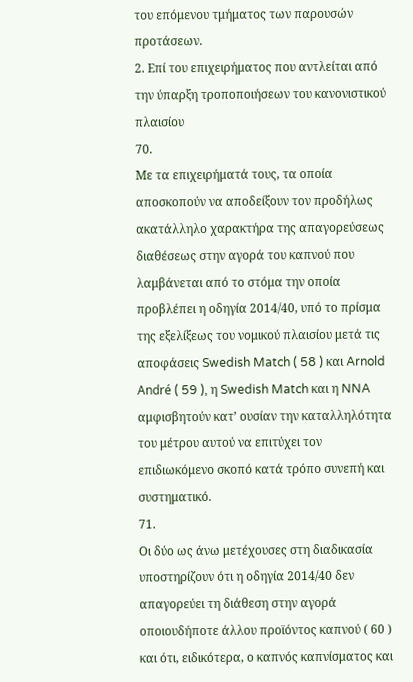του επόμενου τμήματος των παρουσών προτάσεων.
2. Επί του επιχειρήματος που αντλείται από την ύπαρξη τροποποιήσεων του κανονιστικού πλαισίου
70.
Με τα επιχειρήματά τους, τα οποία αποσκοπούν να αποδείξουν τον προδήλως ακατάλληλο χαρακτήρα της απαγορεύσεως διαθέσεως στην αγορά του καπνού που λαμβάνεται από το στόμα την οποία προβλέπει η οδηγία 2014/40, υπό το πρίσμα της εξελίξεως του νομικού πλαισίου μετά τις αποφάσεις Swedish Match ( 58 ) και Arnold André ( 59 ), η Swedish Match και η NNA αμφισβητούν κατ’ ουσίαν την καταλληλότητα του μέτρου αυτού να επιτύχει τον επιδιωκόμενο σκοπό κατά τρόπο συνεπή και συστηματικό.
71.
Οι δύο ως άνω μετέχουσες στη διαδικασία υποστηρίζουν ότι η οδηγία 2014/40 δεν απαγορεύει τη διάθεση στην αγορά οποιουδήποτε άλλου προϊόντος καπνού ( 60 ) και ότι, ειδικότερα, ο καπνός καπνίσματος και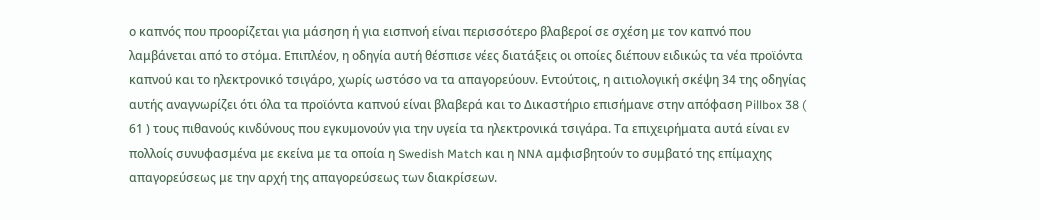ο καπνός που προορίζεται για μάσηση ή για εισπνοή είναι περισσότερο βλαβεροί σε σχέση με τον καπνό που λαμβάνεται από το στόμα. Επιπλέον, η οδηγία αυτή θέσπισε νέες διατάξεις οι οποίες διέπουν ειδικώς τα νέα προϊόντα καπνού και το ηλεκτρονικό τσιγάρο, χωρίς ωστόσο να τα απαγορεύουν. Εντούτοις, η αιτιολογική σκέψη 34 της οδηγίας αυτής αναγνωρίζει ότι όλα τα προϊόντα καπνού είναι βλαβερά και το Δικαστήριο επισήμανε στην απόφαση Pillbox 38 ( 61 ) τους πιθανούς κινδύνους που εγκυμονούν για την υγεία τα ηλεκτρονικά τσιγάρα. Τα επιχειρήματα αυτά είναι εν πολλοίς συνυφασμένα με εκείνα με τα οποία η Swedish Match και η NNA αμφισβητούν το συμβατό της επίμαχης απαγορεύσεως με την αρχή της απαγορεύσεως των διακρίσεων.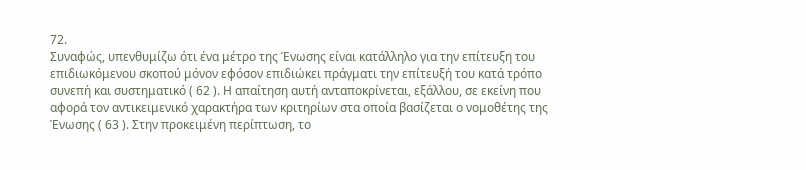72.
Συναφώς, υπενθυμίζω ότι ένα μέτρο της Ένωσης είναι κατάλληλο για την επίτευξη του επιδιωκόμενου σκοπού μόνον εφόσον επιδιώκει πράγματι την επίτευξή του κατά τρόπο συνεπή και συστηματικό ( 62 ). Η απαίτηση αυτή ανταποκρίνεται, εξάλλου, σε εκείνη που αφορά τον αντικειμενικό χαρακτήρα των κριτηρίων στα οποία βασίζεται ο νομοθέτης της Ένωσης ( 63 ). Στην προκειμένη περίπτωση, το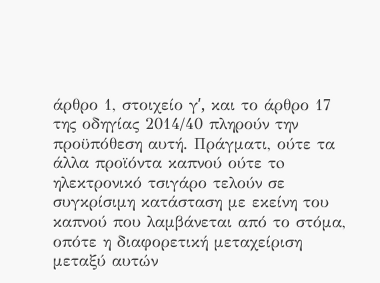άρθρο 1, στοιχείο γʹ, και το άρθρο 17 της οδηγίας 2014/40 πληρούν την προϋπόθεση αυτή. Πράγματι, ούτε τα άλλα προϊόντα καπνού ούτε τo ηλεκτρονικό τσιγάρο τελούν σε συγκρίσιμη κατάσταση με εκείνη του καπνού που λαμβάνεται από το στόμα, οπότε η διαφορετική μεταχείριση μεταξύ αυτών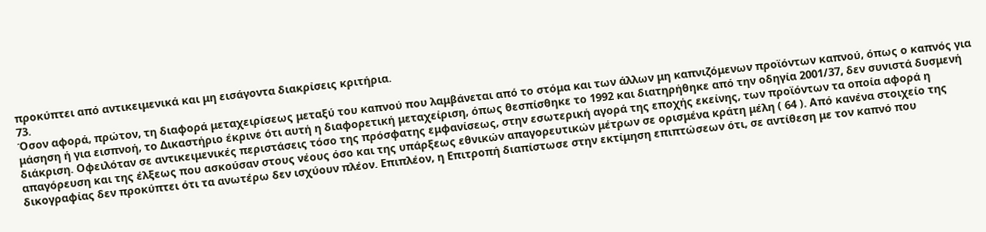προκύπτει από αντικειμενικά και μη εισάγοντα διακρίσεις κριτήρια.
73.
Όσον αφορά, πρώτον, τη διαφορά μεταχειρίσεως μεταξύ του καπνού που λαμβάνεται από το στόμα και των άλλων μη καπνιζόμενων προϊόντων καπνού, όπως ο καπνός για μάσηση ή για εισπνοή, το Δικαστήριο έκρινε ότι αυτή η διαφορετική μεταχείριση, όπως θεσπίσθηκε το 1992 και διατηρήθηκε από την οδηγία 2001/37, δεν συνιστά δυσμενή διάκριση. Οφειλόταν σε αντικειμενικές περιστάσεις τόσο της πρόσφατης εμφανίσεως, στην εσωτερική αγορά της εποχής εκείνης, των προϊόντων τα οποία αφορά η απαγόρευση και της έλξεως που ασκούσαν στους νέους όσο και της υπάρξεως εθνικών απαγορευτικών μέτρων σε ορισμένα κράτη μέλη ( 64 ). Από κανένα στοιχείο της δικογραφίας δεν προκύπτει ότι τα ανωτέρω δεν ισχύουν πλέον. Επιπλέον, η Επιτροπή διαπίστωσε στην εκτίμηση επιπτώσεων ότι, σε αντίθεση με τον καπνό που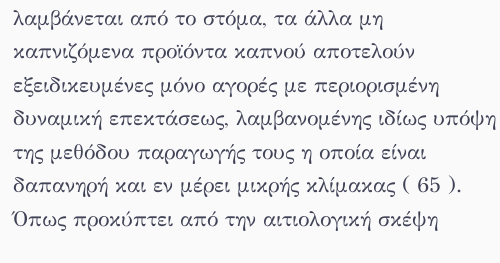λαμβάνεται από το στόμα, τα άλλα μη καπνιζόμενα προϊόντα καπνού αποτελούν εξειδικευμένες μόνο αγορές με περιορισμένη δυναμική επεκτάσεως, λαμβανομένης ιδίως υπόψη της μεθόδου παραγωγής τους η οποία είναι δαπανηρή και εν μέρει μικρής κλίμακας ( 65 ). Όπως προκύπτει από την αιτιολογική σκέψη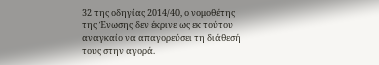32 της οδηγίας 2014/40, ο νομοθέτης της Ένωσης δεν έκρινε ως εκ τούτου αναγκαίο να απαγορεύσει τη διάθεσή τους στην αγορά.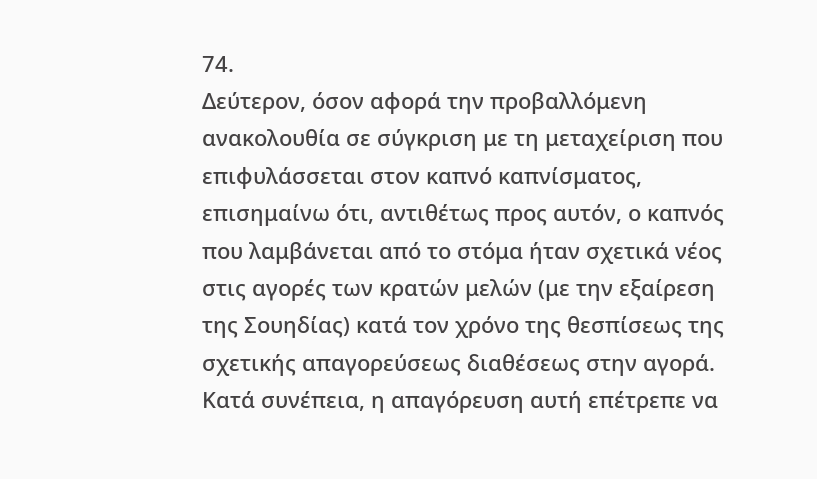74.
Δεύτερον, όσον αφορά την προβαλλόμενη ανακολουθία σε σύγκριση με τη μεταχείριση που επιφυλάσσεται στον καπνό καπνίσματος, επισημαίνω ότι, αντιθέτως προς αυτόν, ο καπνός που λαμβάνεται από το στόμα ήταν σχετικά νέος στις αγορές των κρατών μελών (με την εξαίρεση της Σουηδίας) κατά τον χρόνο της θεσπίσεως της σχετικής απαγορεύσεως διαθέσεως στην αγορά. Κατά συνέπεια, η απαγόρευση αυτή επέτρεπε να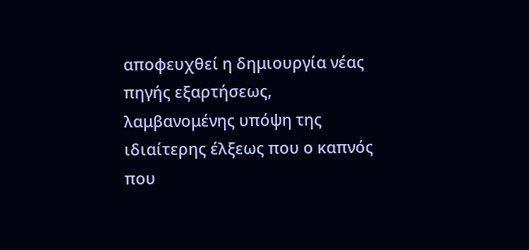αποφευχθεί η δημιουργία νέας πηγής εξαρτήσεως, λαμβανομένης υπόψη της ιδιαίτερης έλξεως που ο καπνός που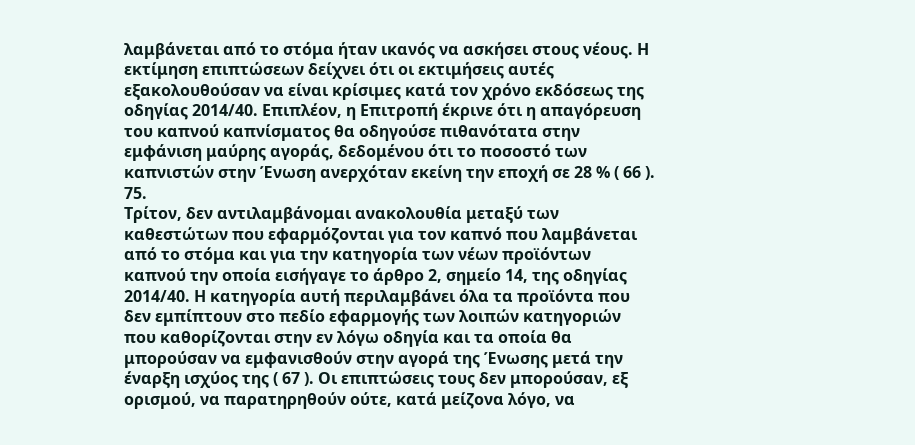λαμβάνεται από το στόμα ήταν ικανός να ασκήσει στους νέους. Η εκτίμηση επιπτώσεων δείχνει ότι οι εκτιμήσεις αυτές εξακολουθούσαν να είναι κρίσιμες κατά τον χρόνο εκδόσεως της οδηγίας 2014/40. Επιπλέον, η Επιτροπή έκρινε ότι η απαγόρευση του καπνού καπνίσματος θα οδηγούσε πιθανότατα στην εμφάνιση μαύρης αγοράς, δεδομένου ότι το ποσοστό των καπνιστών στην Ένωση ανερχόταν εκείνη την εποχή σε 28 % ( 66 ).
75.
Τρίτον, δεν αντιλαμβάνομαι ανακολουθία μεταξύ των καθεστώτων που εφαρμόζονται για τον καπνό που λαμβάνεται από το στόμα και για την κατηγορία των νέων προϊόντων καπνού την οποία εισήγαγε το άρθρο 2, σημείο 14, της οδηγίας 2014/40. Η κατηγορία αυτή περιλαμβάνει όλα τα προϊόντα που δεν εμπίπτουν στο πεδίο εφαρμογής των λοιπών κατηγοριών που καθορίζονται στην εν λόγω οδηγία και τα οποία θα μπορούσαν να εμφανισθούν στην αγορά της Ένωσης μετά την έναρξη ισχύος της ( 67 ). Οι επιπτώσεις τους δεν μπορούσαν, εξ ορισμού, να παρατηρηθούν ούτε, κατά μείζονα λόγο, να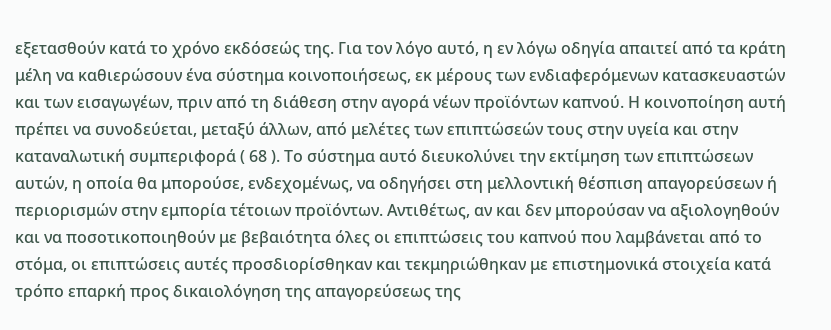εξετασθούν κατά το χρόνο εκδόσεώς της. Για τον λόγο αυτό, η εν λόγω οδηγία απαιτεί από τα κράτη μέλη να καθιερώσουν ένα σύστημα κοινοποιήσεως, εκ μέρους των ενδιαφερόμενων κατασκευαστών και των εισαγωγέων, πριν από τη διάθεση στην αγορά νέων προϊόντων καπνού. Η κοινοποίηση αυτή πρέπει να συνοδεύεται, μεταξύ άλλων, από μελέτες των επιπτώσεών τους στην υγεία και στην καταναλωτική συμπεριφορά ( 68 ). Το σύστημα αυτό διευκολύνει την εκτίμηση των επιπτώσεων αυτών, η οποία θα μπορούσε, ενδεχομένως, να οδηγήσει στη μελλοντική θέσπιση απαγορεύσεων ή περιορισμών στην εμπορία τέτοιων προϊόντων. Αντιθέτως, αν και δεν μπορούσαν να αξιολογηθούν και να ποσοτικοποιηθούν με βεβαιότητα όλες οι επιπτώσεις του καπνού που λαμβάνεται από το στόμα, οι επιπτώσεις αυτές προσδιορίσθηκαν και τεκμηριώθηκαν με επιστημονικά στοιχεία κατά τρόπο επαρκή προς δικαιολόγηση της απαγορεύσεως της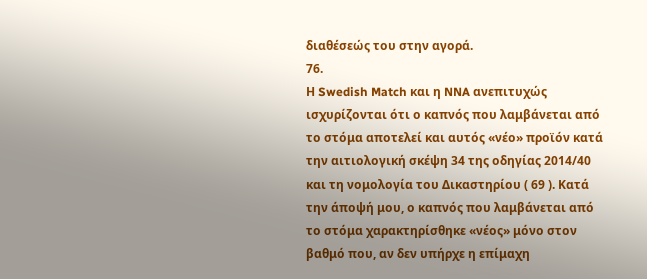διαθέσεώς του στην αγορά.
76.
Η Swedish Match και η NNA ανεπιτυχώς ισχυρίζονται ότι ο καπνός που λαμβάνεται από το στόμα αποτελεί και αυτός «νέο» προϊόν κατά την αιτιολογική σκέψη 34 της οδηγίας 2014/40 και τη νομολογία του Δικαστηρίου ( 69 ). Κατά την άποψή μου, ο καπνός που λαμβάνεται από το στόμα χαρακτηρίσθηκε «νέος» μόνο στον βαθμό που, αν δεν υπήρχε η επίμαχη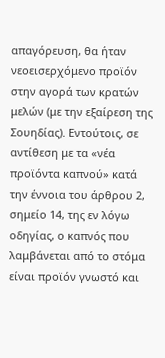απαγόρευση, θα ήταν νεοεισερχόμενο προϊόν στην αγορά των κρατών μελών (με την εξαίρεση της Σουηδίας). Εντούτοις, σε αντίθεση με τα «νέα προϊόντα καπνού» κατά την έννοια του άρθρου 2, σημείο 14, της εν λόγω οδηγίας, ο καπνός που λαμβάνεται από το στόμα είναι προϊόν γνωστό και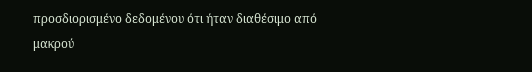προσδιορισμένο δεδομένου ότι ήταν διαθέσιμο από μακρού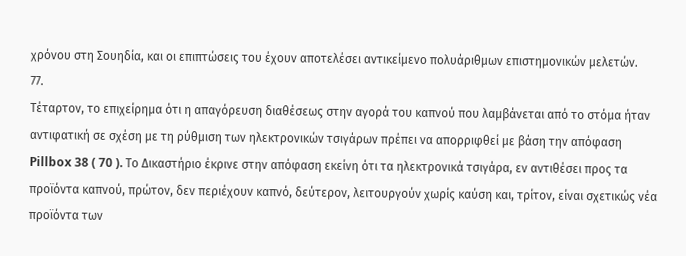χρόνου στη Σουηδία, και οι επιπτώσεις του έχουν αποτελέσει αντικείμενο πολυάριθμων επιστημονικών μελετών.
77.
Τέταρτον, το επιχείρημα ότι η απαγόρευση διαθέσεως στην αγορά του καπνού που λαμβάνεται από το στόμα ήταν αντιφατική σε σχέση με τη ρύθμιση των ηλεκτρονικών τσιγάρων πρέπει να απορριφθεί με βάση την απόφαση Pillbox 38 ( 70 ). Το Δικαστήριο έκρινε στην απόφαση εκείνη ότι τα ηλεκτρονικά τσιγάρα, εν αντιθέσει προς τα προϊόντα καπνού, πρώτον, δεν περιέχουν καπνό, δεύτερον, λειτουργούν χωρίς καύση και, τρίτον, είναι σχετικώς νέα προϊόντα των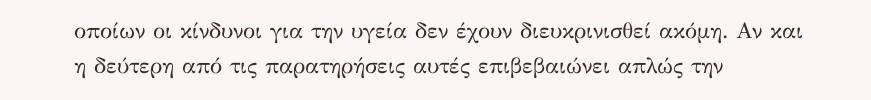οποίων οι κίνδυνοι για την υγεία δεν έχουν διευκρινισθεί ακόμη. Αν και η δεύτερη από τις παρατηρήσεις αυτές επιβεβαιώνει απλώς την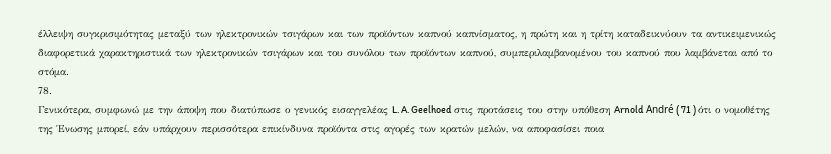έλλειψη συγκρισιμότητας μεταξύ των ηλεκτρονικών τσιγάρων και των προϊόντων καπνού καπνίσματος, η πρώτη και η τρίτη καταδεικνύουν τα αντικειμενικώς διαφορετικά χαρακτηριστικά των ηλεκτρονικών τσιγάρων και του συνόλου των προϊόντων καπνού, συμπεριλαμβανομένου του καπνού που λαμβάνεται από το στόμα.
78.
Γενικότερα, συμφωνώ με την άποψη που διατύπωσε ο γενικός εισαγγελέας L. A. Geelhoed στις προτάσεις του στην υπόθεση Arnold André ( 71 ) ότι ο νομοθέτης της Ένωσης μπορεί, εάν υπάρχουν περισσότερα επικίνδυνα προϊόντα στις αγορές των κρατών μελών, να αποφασίσει ποια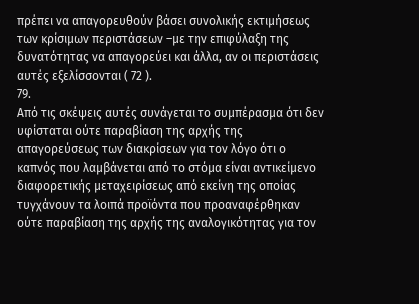πρέπει να απαγορευθούν βάσει συνολικής εκτιμήσεως των κρίσιμων περιστάσεων –με την επιφύλαξη της δυνατότητας να απαγορεύει και άλλα, αν οι περιστάσεις αυτές εξελίσσονται ( 72 ).
79.
Από τις σκέψεις αυτές συνάγεται το συμπέρασμα ότι δεν υφίσταται ούτε παραβίαση της αρχής της απαγορεύσεως των διακρίσεων για τον λόγο ότι ο καπνός που λαμβάνεται από το στόμα είναι αντικείμενο διαφορετικής μεταχειρίσεως από εκείνη της οποίας τυγχάνουν τα λοιπά προϊόντα που προαναφέρθηκαν ούτε παραβίαση της αρχής της αναλογικότητας για τον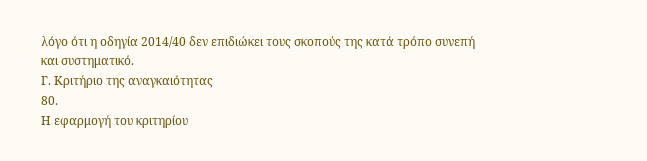λόγο ότι η οδηγία 2014/40 δεν επιδιώκει τους σκοπούς της κατά τρόπο συνεπή και συστηματικό.
Γ. Κριτήριο της αναγκαιότητας
80.
Η εφαρμογή του κριτηρίου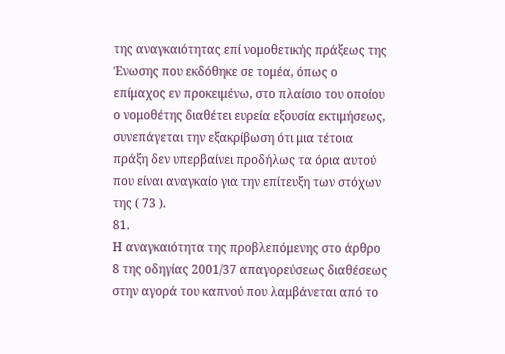της αναγκαιότητας επί νομοθετικής πράξεως της Ένωσης που εκδόθηκε σε τομέα, όπως ο επίμαχος εν προκειμένω, στο πλαίσιο του οποίου ο νομοθέτης διαθέτει ευρεία εξουσία εκτιμήσεως, συνεπάγεται την εξακρίβωση ότι μια τέτοια πράξη δεν υπερβαίνει προδήλως τα όρια αυτού που είναι αναγκαίο για την επίτευξη των στόχων της ( 73 ).
81.
Η αναγκαιότητα της προβλεπόμενης στο άρθρο 8 της οδηγίας 2001/37 απαγορεύσεως διαθέσεως στην αγορά του καπνού που λαμβάνεται από το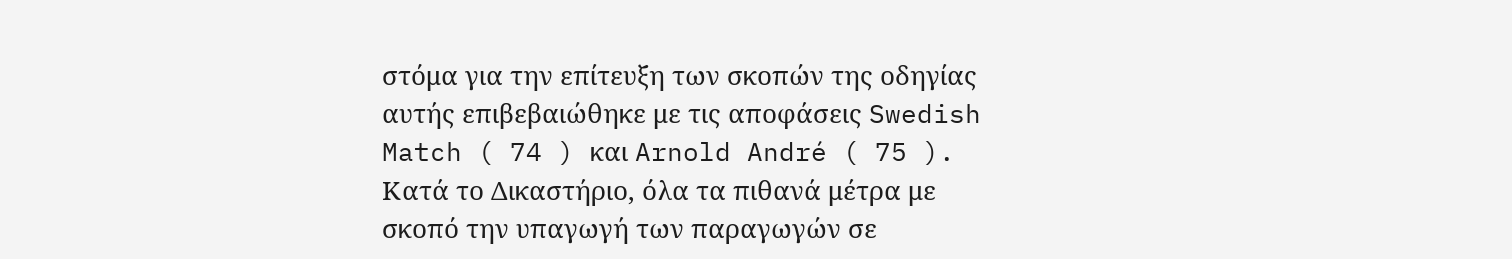στόμα για την επίτευξη των σκοπών της οδηγίας αυτής επιβεβαιώθηκε με τις αποφάσεις Swedish Match ( 74 ) και Arnold André ( 75 ). Κατά το Δικαστήριο, όλα τα πιθανά μέτρα με σκοπό την υπαγωγή των παραγωγών σε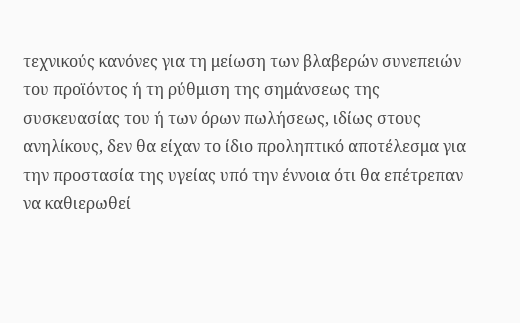τεχνικούς κανόνες για τη μείωση των βλαβερών συνεπειών του προϊόντος ή τη ρύθμιση της σημάνσεως της συσκευασίας του ή των όρων πωλήσεως, ιδίως στους ανηλίκους, δεν θα είχαν το ίδιο προληπτικό αποτέλεσμα για την προστασία της υγείας υπό την έννοια ότι θα επέτρεπαν να καθιερωθεί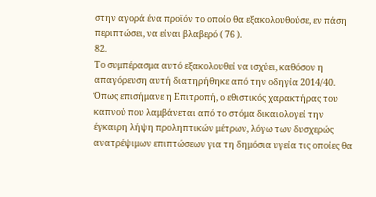στην αγορά ένα προϊόν το οποίο θα εξακολουθούσε, εν πάση περιπτώσει, να είναι βλαβερό ( 76 ).
82.
Το συμπέρασμα αυτό εξακολουθεί να ισχύει, καθόσον η απαγόρευση αυτή διατηρήθηκε από την οδηγία 2014/40. Όπως επισήμανε η Επιτροπή, ο εθιστικός χαρακτήρας του καπνού που λαμβάνεται από το στόμα δικαιολογεί την έγκαιρη λήψη προληπτικών μέτρων, λόγω των δυσχερώς ανατρέψιμων επιπτώσεων για τη δημόσια υγεία τις οποίες θα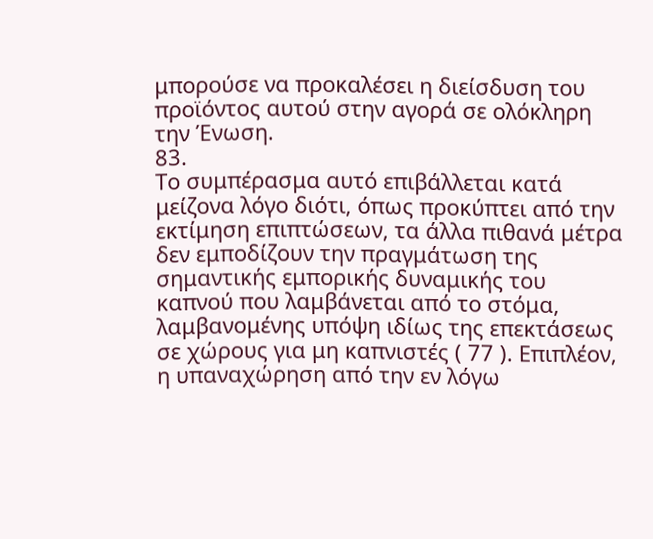μπορούσε να προκαλέσει η διείσδυση του προϊόντος αυτού στην αγορά σε ολόκληρη την Ένωση.
83.
Το συμπέρασμα αυτό επιβάλλεται κατά μείζονα λόγο διότι, όπως προκύπτει από την εκτίμηση επιπτώσεων, τα άλλα πιθανά μέτρα δεν εμποδίζουν την πραγμάτωση της σημαντικής εμπορικής δυναμικής του καπνού που λαμβάνεται από το στόμα, λαμβανομένης υπόψη ιδίως της επεκτάσεως σε χώρους για μη καπνιστές ( 77 ). Επιπλέον, η υπαναχώρηση από την εν λόγω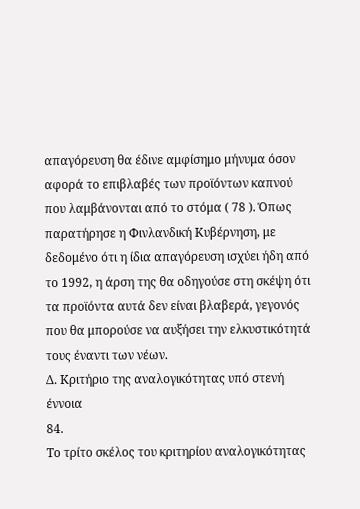απαγόρευση θα έδινε αμφίσημο μήνυμα όσον αφορά το επιβλαβές των προϊόντων καπνού που λαμβάνονται από το στόμα ( 78 ). Όπως παρατήρησε η Φινλανδική Κυβέρνηση, με δεδομένο ότι η ίδια απαγόρευση ισχύει ήδη από το 1992, η άρση της θα οδηγούσε στη σκέψη ότι τα προϊόντα αυτά δεν είναι βλαβερά, γεγονός που θα μπορούσε να αυξήσει την ελκυστικότητά τους έναντι των νέων.
Δ. Κριτήριο της αναλογικότητας υπό στενή έννοια
84.
Το τρίτο σκέλος του κριτηρίου αναλογικότητας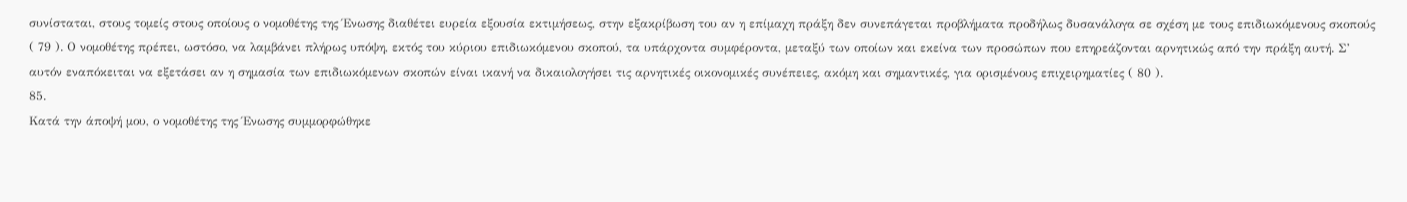συνίσταται, στους τομείς στους οποίους ο νομοθέτης της Ένωσης διαθέτει ευρεία εξουσία εκτιμήσεως, στην εξακρίβωση του αν η επίμαχη πράξη δεν συνεπάγεται προβλήματα προδήλως δυσανάλογα σε σχέση με τους επιδιωκόμενους σκοπούς ( 79 ). Ο νομοθέτης πρέπει, ωστόσο, να λαμβάνει πλήρως υπόψη, εκτός του κύριου επιδιωκόμενου σκοπού, τα υπάρχοντα συμφέροντα, μεταξύ των οποίων και εκείνα των προσώπων που επηρεάζονται αρνητικώς από την πράξη αυτή. Σ’ αυτόν εναπόκειται να εξετάσει αν η σημασία των επιδιωκόμενων σκοπών είναι ικανή να δικαιολογήσει τις αρνητικές οικονομικές συνέπειες, ακόμη και σημαντικές, για ορισμένους επιχειρηματίες ( 80 ).
85.
Κατά την άποψή μου, ο νομοθέτης της Ένωσης συμμορφώθηκε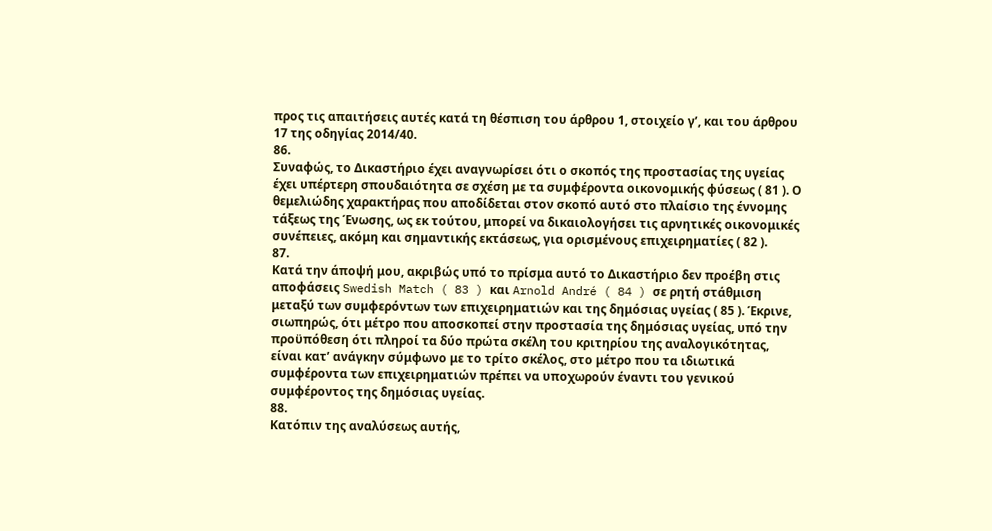προς τις απαιτήσεις αυτές κατά τη θέσπιση του άρθρου 1, στοιχείο γʹ, και του άρθρου 17 της οδηγίας 2014/40.
86.
Συναφώς, το Δικαστήριο έχει αναγνωρίσει ότι ο σκοπός της προστασίας της υγείας έχει υπέρτερη σπουδαιότητα σε σχέση με τα συμφέροντα οικονομικής φύσεως ( 81 ). Ο θεμελιώδης χαρακτήρας που αποδίδεται στον σκοπό αυτό στο πλαίσιο της έννομης τάξεως της Ένωσης, ως εκ τούτου, μπορεί να δικαιολογήσει τις αρνητικές οικονομικές συνέπειες, ακόμη και σημαντικής εκτάσεως, για ορισμένους επιχειρηματίες ( 82 ).
87.
Κατά την άποψή μου, ακριβώς υπό το πρίσμα αυτό το Δικαστήριο δεν προέβη στις αποφάσεις Swedish Match ( 83 ) και Arnold André ( 84 ) σε ρητή στάθμιση μεταξύ των συμφερόντων των επιχειρηματιών και της δημόσιας υγείας ( 85 ). Έκρινε, σιωπηρώς, ότι μέτρο που αποσκοπεί στην προστασία της δημόσιας υγείας, υπό την προϋπόθεση ότι πληροί τα δύο πρώτα σκέλη του κριτηρίου της αναλογικότητας, είναι κατ’ ανάγκην σύμφωνο με το τρίτο σκέλος, στο μέτρο που τα ιδιωτικά συμφέροντα των επιχειρηματιών πρέπει να υποχωρούν έναντι του γενικού συμφέροντος της δημόσιας υγείας.
88.
Κατόπιν της αναλύσεως αυτής,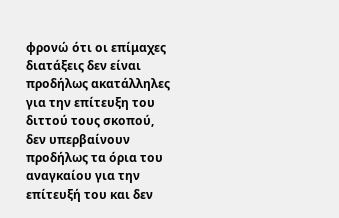φρονώ ότι οι επίμαχες διατάξεις δεν είναι προδήλως ακατάλληλες για την επίτευξη του διττού τους σκοπού, δεν υπερβαίνουν προδήλως τα όρια του αναγκαίου για την επίτευξή του και δεν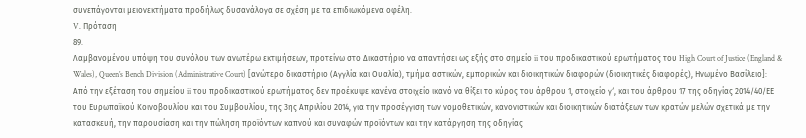συνεπάγονται μειονεκτήματα προδήλως δυσανάλογα σε σχέση με τα επιδιωκόμενα οφέλη.
V. Πρόταση
89.
Λαμβανομένου υπόψη του συνόλου των ανωτέρω εκτιμήσεων, προτείνω στο Δικαστήριο να απαντήσει ως εξής στο σημείο ii του προδικαστικού ερωτήματος του High Court of Justice (England & Wales), Queen’s Bench Division (Administrative Court) [ανώτερο δικαστήριο (Αγγλία και Ουαλία), τμήμα αστικών, εμπορικών και διοικητικών διαφορών (διοικητικές διαφορές), Ηνωμένο Βασίλειο]:
Από την εξέταση του σημείου ii του προδικαστικού ερωτήματος δεν προέκυψε κανένα στοιχείο ικανό να θίξει το κύρος του άρθρου 1, στοιχείο γʹ, και του άρθρου 17 της οδηγίας 2014/40/ΕΕ του Ευρωπαϊκού Κοινοβουλίου και του Συμβουλίου, της 3ης Απριλίου 2014, για την προσέγγιση των νομοθετικών, κανονιστικών και διοικητικών διατάξεων των κρατών μελών σχετικά με την κατασκευή, την παρουσίαση και την πώληση προϊόντων καπνού και συναφών προϊόντων και την κατάργηση της οδηγίας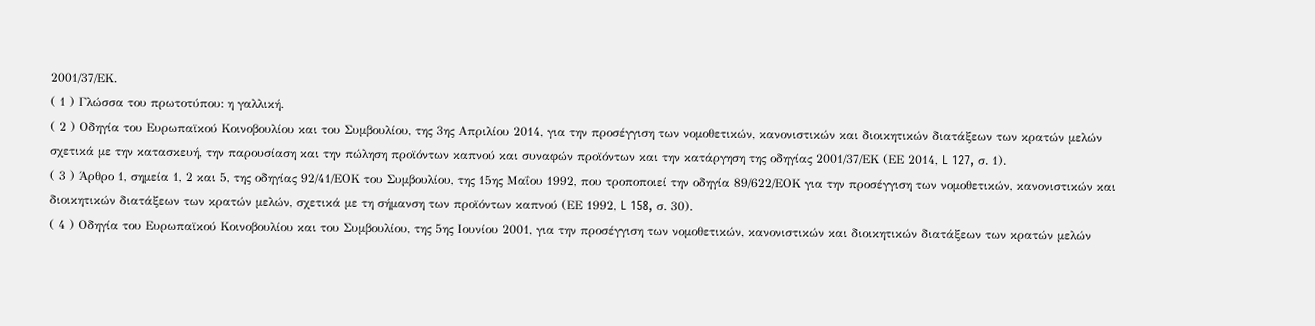2001/37/ΕΚ.
( 1 ) Γλώσσα του πρωτοτύπου: η γαλλική.
( 2 ) Οδηγία του Ευρωπαϊκού Κοινοβουλίου και του Συμβουλίου, της 3ης Απριλίου 2014, για την προσέγγιση των νομοθετικών, κανονιστικών και διοικητικών διατάξεων των κρατών μελών σχετικά με την κατασκευή, την παρουσίαση και την πώληση προϊόντων καπνού και συναφών προϊόντων και την κατάργηση της οδηγίας 2001/37/ΕΚ (ΕΕ 2014, L 127, σ. 1).
( 3 ) Άρθρο 1, σημεία 1, 2 και 5, της οδηγίας 92/41/ΕΟΚ του Συμβουλίου, της 15ης Μαΐου 1992, που τροποποιεί την οδηγία 89/622/ΕΟΚ για την προσέγγιση των νομοθετικών, κανονιστικών και διοικητικών διατάξεων των κρατών μελών, σχετικά με τη σήμανση των προϊόντων καπνού (ΕΕ 1992, L 158, σ. 30).
( 4 ) Οδηγία του Ευρωπαϊκού Κοινοβουλίου και του Συμβουλίου, της 5ης Ιουνίου 2001, για την προσέγγιση των νομοθετικών, κανονιστικών και διοικητικών διατάξεων των κρατών μελών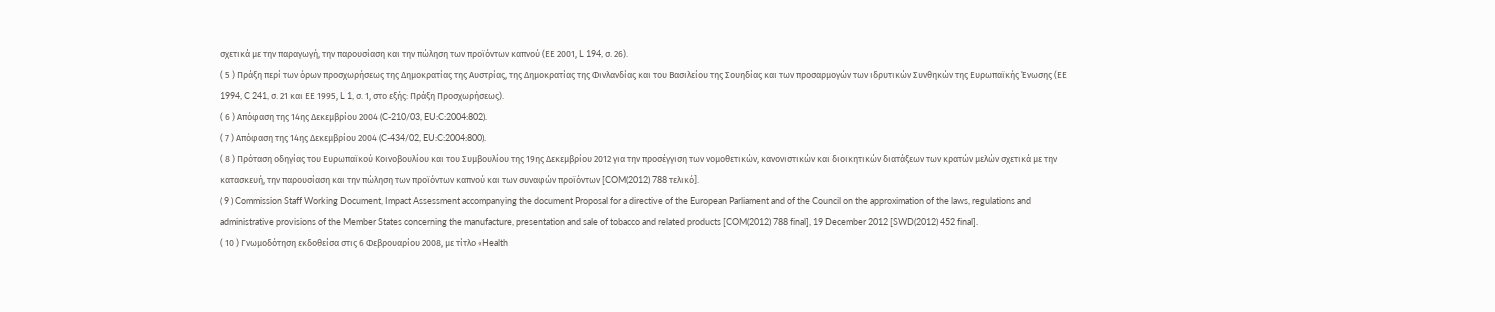σχετικά με την παραγωγή, την παρουσίαση και την πώληση των προϊόντων καπνού (ΕΕ 2001, L 194, σ. 26).
( 5 ) Πράξη περί των όρων προσχωρήσεως της Δημοκρατίας της Αυστρίας, της Δημοκρατίας της Φινλανδίας και του Βασιλείου της Σουηδίας και των προσαρμογών των ιδρυτικών Συνθηκών της Ευρωπαϊκής Ένωσης (ΕΕ 1994, C 241, σ. 21 και ΕΕ 1995, L 1, σ. 1, στο εξής: Πράξη Προσχωρήσεως).
( 6 ) Απόφαση της 14ης Δεκεμβρίου 2004 (C-210/03, EU:C:2004:802).
( 7 ) Απόφαση της 14ης Δεκεμβρίου 2004 (C-434/02, EU:C:2004:800).
( 8 ) Πρόταση οδηγίας του Ευρωπαϊκού Κοινοβουλίου και του Συμβουλίου της 19ης Δεκεμβρίου 2012 για την προσέγγιση των νομοθετικών, κανονιστικών και διοικητικών διατάξεων των κρατών μελών σχετικά με την κατασκευή, την παρουσίαση και την πώληση των προϊόντων καπνού και των συναφών προϊόντων [COM(2012) 788 τελικό].
( 9 ) Commission Staff Working Document, Impact Assessment accompanying the document Proposal for a directive of the European Parliament and of the Council on the approximation of the laws, regulations and administrative provisions of the Member States concerning the manufacture, presentation and sale of tobacco and related products [COM(2012) 788 final], 19 December 2012 [SWD(2012) 452 final].
( 10 ) Γνωμοδότηση εκδοθείσα στις 6 Φεβρουαρίου 2008, με τίτλο «Health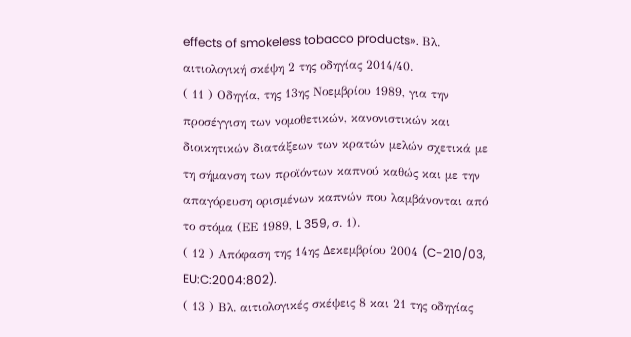effects of smokeless tobacco products». Βλ. αιτιολογική σκέψη 2 της οδηγίας 2014/40.
( 11 ) Οδηγία, της 13ης Νοεμβρίου 1989, για την προσέγγιση των νομοθετικών, κανονιστικών και διοικητικών διατάξεων των κρατών μελών σχετικά με τη σήμανση των προϊόντων καπνού καθώς και με την απαγόρευση ορισμένων καπνών που λαμβάνονται από το στόμα (ΕΕ 1989, L 359, σ. 1).
( 12 ) Απόφαση της 14ης Δεκεμβρίου 2004 (C-210/03, EU:C:2004:802).
( 13 ) Βλ. αιτιολογικές σκέψεις 8 και 21 της οδηγίας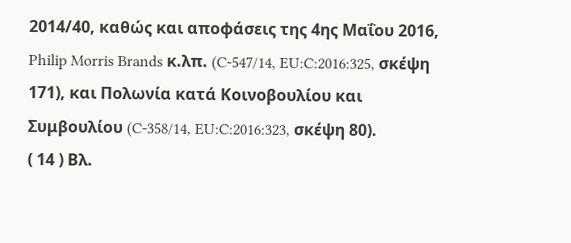2014/40, καθώς και αποφάσεις της 4ης Μαΐου 2016, Philip Morris Brands κ.λπ. (C-547/14, EU:C:2016:325, σκέψη 171), και Πολωνία κατά Κοινοβουλίου και Συμβουλίου (C-358/14, EU:C:2016:323, σκέψη 80).
( 14 ) Βλ.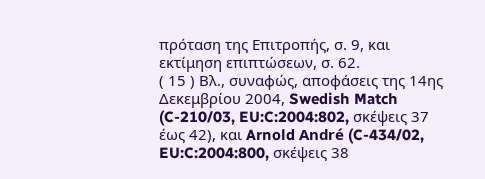πρόταση της Επιτροπής, σ. 9, και εκτίμηση επιπτώσεων, σ. 62.
( 15 ) Βλ., συναφώς, αποφάσεις της 14ης Δεκεμβρίου 2004, Swedish Match (C-210/03, EU:C:2004:802, σκέψεις 37 έως 42), και Arnold André (C-434/02, EU:C:2004:800, σκέψεις 38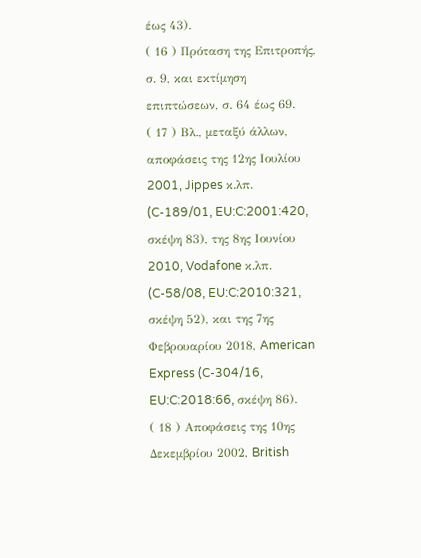έως 43).
( 16 ) Πρόταση της Επιτροπής, σ. 9, και εκτίμηση επιπτώσεων, σ. 64 έως 69.
( 17 ) Βλ., μεταξύ άλλων, αποφάσεις της 12ης Ιουλίου 2001, Jippes κ.λπ. (C-189/01, EU:C:2001:420, σκέψη 83), της 8ης Ιουνίου 2010, Vodafone κ.λπ. (C-58/08, EU:C:2010:321, σκέψη 52), και της 7ης Φεβρουαρίου 2018, American Express (C-304/16, EU:C:2018:66, σκέψη 86).
( 18 ) Αποφάσεις της 10ης Δεκεμβρίου 2002, British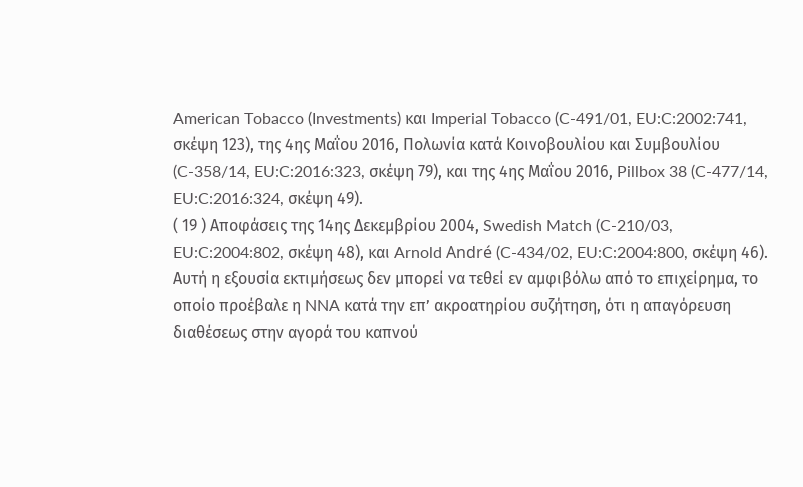American Tobacco (Investments) και Imperial Tobacco (C-491/01, EU:C:2002:741, σκέψη 123), της 4ης Μαΐου 2016, Πολωνία κατά Κοινοβουλίου και Συμβουλίου (C-358/14, EU:C:2016:323, σκέψη 79), και της 4ης Μαΐου 2016, Pillbox 38 (C-477/14, EU:C:2016:324, σκέψη 49).
( 19 ) Αποφάσεις της 14ης Δεκεμβρίου 2004, Swedish Match (C-210/03, EU:C:2004:802, σκέψη 48), και Arnold André (C-434/02, EU:C:2004:800, σκέψη 46). Αυτή η εξουσία εκτιμήσεως δεν μπορεί να τεθεί εν αμφιβόλω από το επιχείρημα, το οποίο προέβαλε η NNA κατά την επ’ ακροατηρίου συζήτηση, ότι η απαγόρευση διαθέσεως στην αγορά του καπνού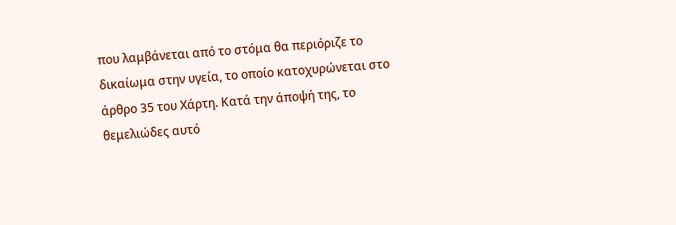που λαμβάνεται από το στόμα θα περιόριζε το δικαίωμα στην υγεία, το οποίο κατοχυρώνεται στο άρθρο 35 του Χάρτη. Κατά την άποψή της, το θεμελιώδες αυτό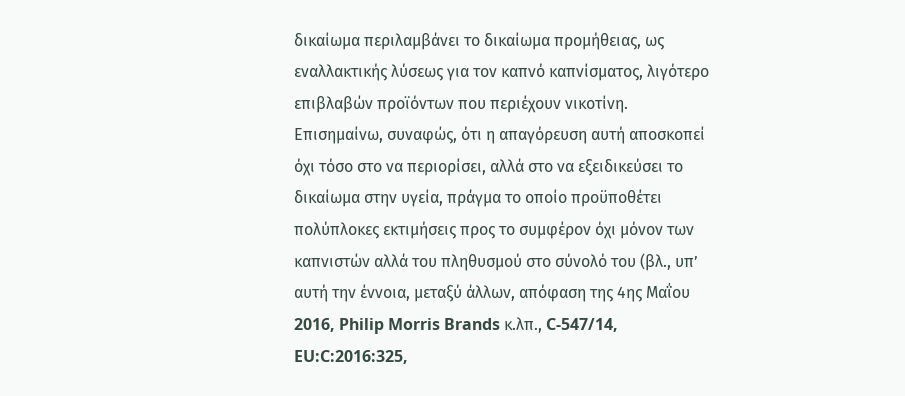δικαίωμα περιλαμβάνει το δικαίωμα προμήθειας, ως εναλλακτικής λύσεως για τον καπνό καπνίσματος, λιγότερο επιβλαβών προϊόντων που περιέχουν νικοτίνη. Επισημαίνω, συναφώς, ότι η απαγόρευση αυτή αποσκοπεί όχι τόσο στο να περιορίσει, αλλά στο να εξειδικεύσει το δικαίωμα στην υγεία, πράγμα το οποίο προϋποθέτει πολύπλοκες εκτιμήσεις προς το συμφέρον όχι μόνον των καπνιστών αλλά του πληθυσμού στο σύνολό του (βλ., υπ’ αυτή την έννοια, μεταξύ άλλων, απόφαση της 4ης Μαΐου 2016, Philip Morris Brands κ.λπ., C-547/14, EU:C:2016:325,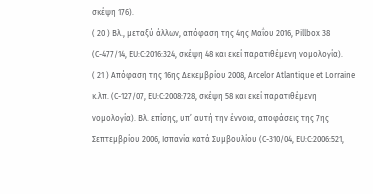σκέψη 176).
( 20 ) Βλ., μεταξύ άλλων, απόφαση της 4ης Μαΐου 2016, Pillbox 38 (C-477/14, EU:C:2016:324, σκέψη 48 και εκεί παρατιθέμενη νομολογία).
( 21 ) Απόφαση της 16ης Δεκεμβρίου 2008, Arcelor Atlantique et Lorraine κ.λπ. (C-127/07, EU:C:2008:728, σκέψη 58 και εκεί παρατιθέμενη νομολογία). Βλ. επίσης, υπ’ αυτή την έννοια, αποφάσεις της 7ης Σεπτεμβρίου 2006, Ισπανία κατά Συμβουλίου (C-310/04, EU:C:2006:521,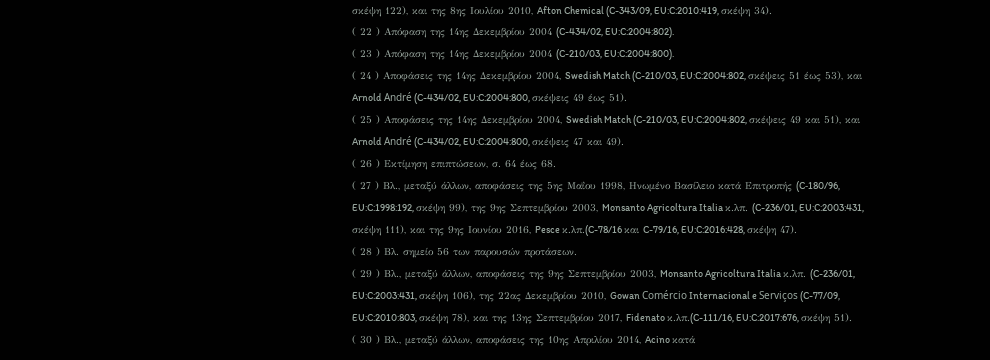σκέψη 122), και της 8ης Ιουλίου 2010, Afton Chemical (C-343/09, EU:C:2010:419, σκέψη 34).
( 22 ) Απόφαση της 14ης Δεκεμβρίου 2004 (C-434/02, EU:C:2004:802).
( 23 ) Απόφαση της 14ης Δεκεμβρίου 2004 (C-210/03, EU:C:2004:800).
( 24 ) Αποφάσεις της 14ης Δεκεμβρίου 2004, Swedish Match (C-210/03, EU:C:2004:802, σκέψεις 51 έως 53), και Arnold André (C-434/02, EU:C:2004:800, σκέψεις 49 έως 51).
( 25 ) Αποφάσεις της 14ης Δεκεμβρίου 2004, Swedish Match (C-210/03, EU:C:2004:802, σκέψεις 49 και 51), και Arnold André (C-434/02, EU:C:2004:800, σκέψεις 47 και 49).
( 26 ) Εκτίμηση επιπτώσεων, σ. 64 έως 68.
( 27 ) Βλ., μεταξύ άλλων, αποφάσεις της 5ης Μαΐου 1998, Ηνωμένο Βασίλειο κατά Επιτροπής (C‑180/96, EU:C:1998:192, σκέψη 99), της 9ης Σεπτεμβρίου 2003, Monsanto Agricoltura Italia κ.λπ. (C-236/01, EU:C:2003:431, σκέψη 111), και της 9ης Ιουνίου 2016, Pesce κ.λπ.(C-78/16 και C-79/16, EU:C:2016:428, σκέψη 47).
( 28 ) Βλ. σημείο 56 των παρουσών προτάσεων.
( 29 ) Βλ., μεταξύ άλλων, αποφάσεις της 9ης Σεπτεμβρίου 2003, Monsanto Agricoltura Italia κ.λπ. (C-236/01, EU:C:2003:431, σκέψη 106), της 22ας Δεκεμβρίου 2010, Gowan Comércio Internacional e Serviços (C-77/09, EU:C:2010:803, σκέψη 78), και της 13ης Σεπτεμβρίου 2017, Fidenato κ.λπ.(C-111/16, EU:C:2017:676, σκέψη 51).
( 30 ) Βλ., μεταξύ άλλων, αποφάσεις της 10ης Απριλίου 2014, Acino κατά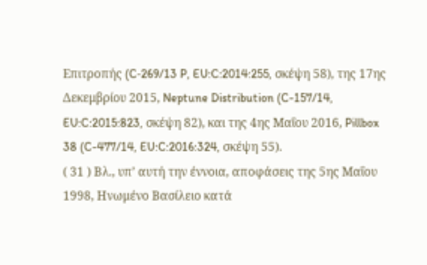Επιτροπής (C‑269/13 P, EU:C:2014:255, σκέψη 58), της 17ης Δεκεμβρίου 2015, Neptune Distribution (C-157/14, EU:C:2015:823, σκέψη 82), και της 4ης Μαΐου 2016, Pillbox 38 (C-477/14, EU:C:2016:324, σκέψη 55).
( 31 ) Βλ., υπ’ αυτή την έννοια, αποφάσεις της 5ης Μαΐου 1998, Ηνωμένο Βασίλειο κατά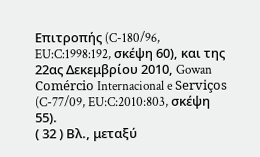Επιτροπής (C-180/96, EU:C:1998:192, σκέψη 60), και της 22ας Δεκεμβρίου 2010, Gowan Comércio Internacional e Serviços (C-77/09, EU:C:2010:803, σκέψη 55).
( 32 ) Βλ., μεταξύ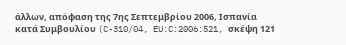άλλων, απόφαση της 7ης Σεπτεμβρίου 2006, Ισπανία κατά Συμβουλίου (C-310/04, EU:C:2006:521, σκέψη 121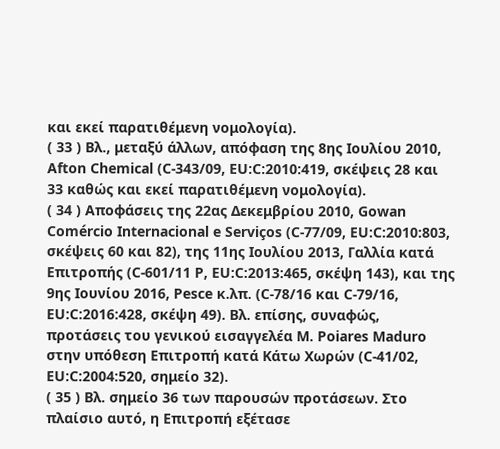και εκεί παρατιθέμενη νομολογία).
( 33 ) Βλ., μεταξύ άλλων, απόφαση της 8ης Ιουλίου 2010, Afton Chemical (C-343/09, EU:C:2010:419, σκέψεις 28 και 33 καθώς και εκεί παρατιθέμενη νομολογία).
( 34 ) Αποφάσεις της 22ας Δεκεμβρίου 2010, Gowan Comércio Internacional e Serviços (C-77/09, EU:C:2010:803, σκέψεις 60 και 82), της 11ης Ιουλίου 2013, Γαλλία κατά Επιτροπής (C‑601/11 P, EU:C:2013:465, σκέψη 143), και της 9ης Ιουνίου 2016, Pesce κ.λπ. (C-78/16 και C-79/16, EU:C:2016:428, σκέψη 49). Βλ. επίσης, συναφώς, προτάσεις του γενικού εισαγγελέα Μ. Poiares Maduro στην υπόθεση Επιτροπή κατά Κάτω Χωρών (C-41/02, EU:C:2004:520, σημείο 32).
( 35 ) Βλ. σημείο 36 των παρουσών προτάσεων. Στο πλαίσιο αυτό, η Επιτροπή εξέτασε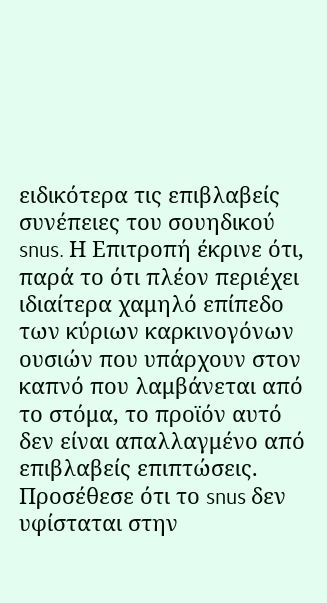ειδικότερα τις επιβλαβείς συνέπειες του σουηδικού snus. Η Επιτροπή έκρινε ότι, παρά το ότι πλέον περιέχει ιδιαίτερα χαμηλό επίπεδο των κύριων καρκινογόνων ουσιών που υπάρχουν στον καπνό που λαμβάνεται από το στόμα, το προϊόν αυτό δεν είναι απαλλαγμένο από επιβλαβείς επιπτώσεις. Προσέθεσε ότι το snus δεν υφίσταται στην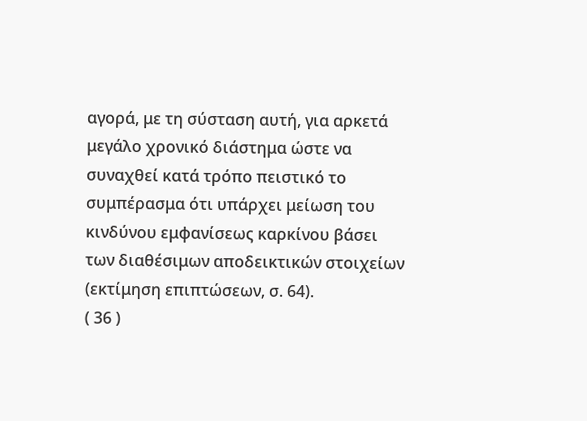αγορά, με τη σύσταση αυτή, για αρκετά μεγάλο χρονικό διάστημα ώστε να συναχθεί κατά τρόπο πειστικό το συμπέρασμα ότι υπάρχει μείωση του κινδύνου εμφανίσεως καρκίνου βάσει των διαθέσιμων αποδεικτικών στοιχείων (εκτίμηση επιπτώσεων, σ. 64).
( 36 )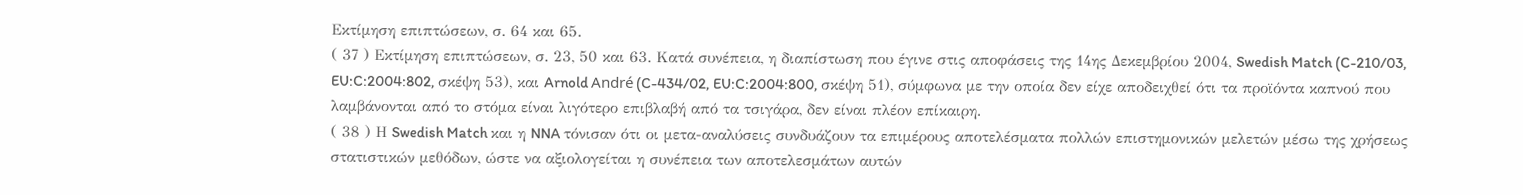Εκτίμηση επιπτώσεων, σ. 64 και 65.
( 37 ) Εκτίμηση επιπτώσεων, σ. 23, 50 και 63. Κατά συνέπεια, η διαπίστωση που έγινε στις αποφάσεις της 14ης Δεκεμβρίου 2004, Swedish Match (C-210/03, EU:C:2004:802, σκέψη 53), και Arnold André (C-434/02, EU:C:2004:800, σκέψη 51), σύμφωνα με την οποία δεν είχε αποδειχθεί ότι τα προϊόντα καπνού που λαμβάνονται από το στόμα είναι λιγότερο επιβλαβή από τα τσιγάρα, δεν είναι πλέον επίκαιρη.
( 38 ) Η Swedish Match και η NNA τόνισαν ότι οι μετα-αναλύσεις συνδυάζουν τα επιμέρους αποτελέσματα πολλών επιστημονικών μελετών μέσω της χρήσεως στατιστικών μεθόδων, ώστε να αξιολογείται η συνέπεια των αποτελεσμάτων αυτών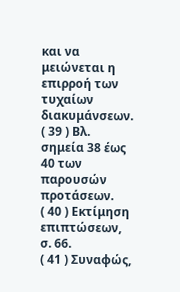και να μειώνεται η επιρροή των τυχαίων διακυμάνσεων.
( 39 ) Βλ. σημεία 38 έως 40 των παρουσών προτάσεων.
( 40 ) Εκτίμηση επιπτώσεων, σ. 66.
( 41 ) Συναφώς,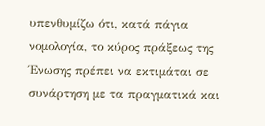υπενθυμίζω ότι, κατά πάγια νομολογία, το κύρος πράξεως της Ένωσης πρέπει να εκτιμάται σε συνάρτηση με τα πραγματικά και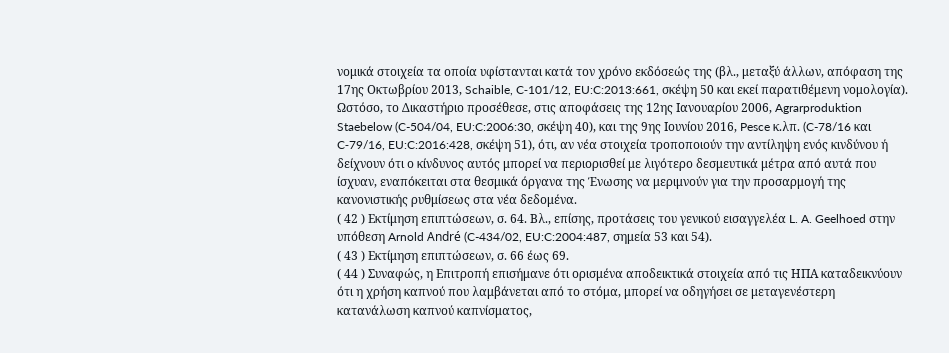νομικά στοιχεία τα οποία υφίστανται κατά τον χρόνο εκδόσεώς της (βλ., μεταξύ άλλων, απόφαση της 17ης Οκτωβρίου 2013, Schaible, C‑101/12, EU:C:2013:661, σκέψη 50 και εκεί παρατιθέμενη νομολογία). Ωστόσο, το Δικαστήριο προσέθεσε, στις αποφάσεις της 12ης Ιανουαρίου 2006, Agrarproduktion Staebelow (C-504/04, EU:C:2006:30, σκέψη 40), και της 9ης Ιουνίου 2016, Pesce κ.λπ. (C-78/16 και C‑79/16, EU:C:2016:428, σκέψη 51), ότι, αν νέα στοιχεία τροποποιούν την αντίληψη ενός κινδύνου ή δείχνουν ότι ο κίνδυνος αυτός μπορεί να περιορισθεί με λιγότερο δεσμευτικά μέτρα από αυτά που ίσχυαν, εναπόκειται στα θεσμικά όργανα της Ένωσης να μεριμνούν για την προσαρμογή της κανονιστικής ρυθμίσεως στα νέα δεδομένα.
( 42 ) Εκτίμηση επιπτώσεων, σ. 64. Βλ., επίσης, προτάσεις του γενικού εισαγγελέα L. A. Geelhoed στην υπόθεση Arnold André (C-434/02, EU:C:2004:487, σημεία 53 και 54).
( 43 ) Εκτίμηση επιπτώσεων, σ. 66 έως 69.
( 44 ) Συναφώς, η Επιτροπή επισήμανε ότι ορισμένα αποδεικτικά στοιχεία από τις ΗΠΑ καταδεικνύουν ότι η χρήση καπνού που λαμβάνεται από το στόμα, μπορεί να οδηγήσει σε μεταγενέστερη κατανάλωση καπνού καπνίσματος,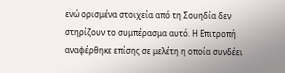ενώ ορισμένα στοιχεία από τη Σουηδία δεν στηρίζουν το συμπέρασμα αυτό. Η Επιτροπή αναφέρθηκε επίσης σε μελέτη η οποία συνδέει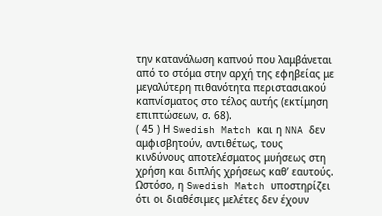την κατανάλωση καπνού που λαμβάνεται από το στόμα στην αρχή της εφηβείας με μεγαλύτερη πιθανότητα περιστασιακού καπνίσματος στο τέλος αυτής (εκτίμηση επιπτώσεων, σ. 68).
( 45 ) Η Swedish Match και η NNA δεν αμφισβητούν, αντιθέτως, τους κινδύνους αποτελέσματος μυήσεως στη χρήση και διπλής χρήσεως καθ’ εαυτούς. Ωστόσο, η Swedish Match υποστηρίζει ότι οι διαθέσιμες μελέτες δεν έχουν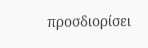προσδιορίσει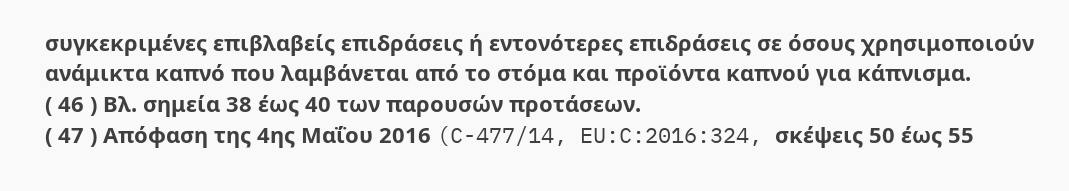συγκεκριμένες επιβλαβείς επιδράσεις ή εντονότερες επιδράσεις σε όσους χρησιμοποιούν ανάμικτα καπνό που λαμβάνεται από το στόμα και προϊόντα καπνού για κάπνισμα.
( 46 ) Βλ. σημεία 38 έως 40 των παρουσών προτάσεων.
( 47 ) Απόφαση της 4ης Μαΐου 2016 (C-477/14, EU:C:2016:324, σκέψεις 50 έως 55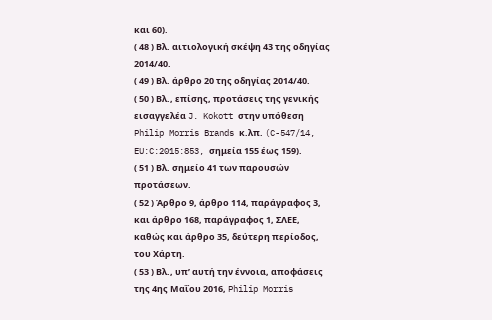και 60).
( 48 ) Βλ. αιτιολογική σκέψη 43 της οδηγίας 2014/40.
( 49 ) Βλ. άρθρο 20 της οδηγίας 2014/40.
( 50 ) Βλ., επίσης, προτάσεις της γενικής εισαγγελέα J. Kokott στην υπόθεση Philip Morris Brands κ.λπ. (C-547/14, EU:C:2015:853, σημεία 155 έως 159).
( 51 ) Βλ. σημείο 41 των παρουσών προτάσεων.
( 52 ) Άρθρο 9, άρθρο 114, παράγραφος 3, και άρθρο 168, παράγραφος 1, ΣΛΕΕ, καθώς και άρθρο 35, δεύτερη περίοδος, του Χάρτη.
( 53 ) Βλ., υπ’ αυτή την έννοια, αποφάσεις της 4ης Μαΐου 2016, Philip Morris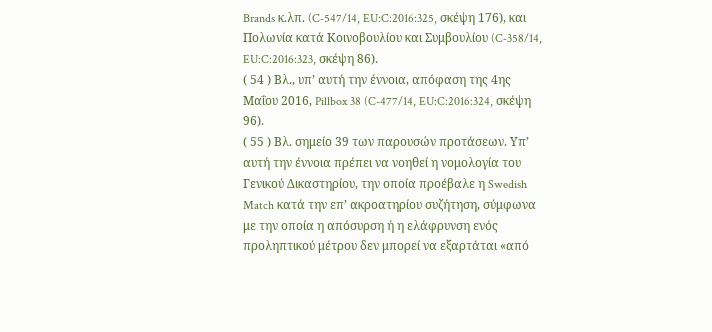Brands κ.λπ. (C‑547/14, EU:C:2016:325, σκέψη 176), και Πολωνία κατά Κοινοβουλίου και Συμβουλίου (C‑358/14, EU:C:2016:323, σκέψη 86).
( 54 ) Βλ., υπ’ αυτή την έννοια, απόφαση της 4ης Μαΐου 2016, Pillbox 38 (C-477/14, EU:C:2016:324, σκέψη 96).
( 55 ) Βλ. σημείο 39 των παρουσών προτάσεων. Υπ’ αυτή την έννοια πρέπει να νοηθεί η νομολογία του Γενικού Δικαστηρίου, την οποία προέβαλε η Swedish Match κατά την επ’ ακροατηρίου συζήτηση, σύμφωνα με την οποία η απόσυρση ή η ελάφρυνση ενός προληπτικού μέτρου δεν μπορεί να εξαρτάται «από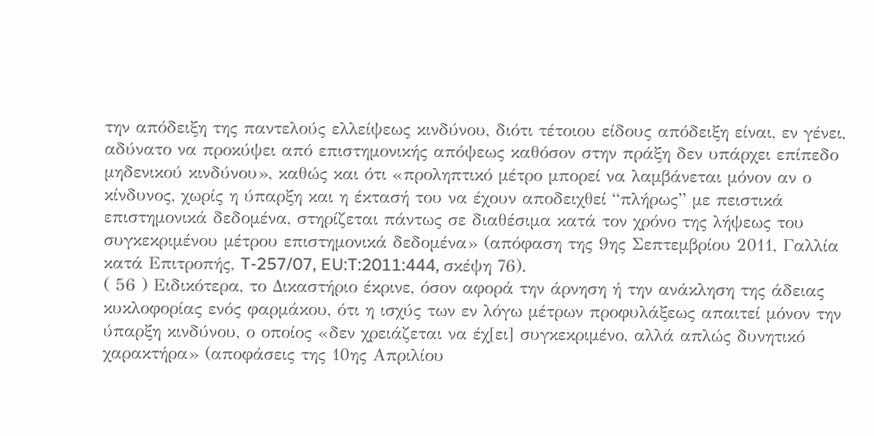την απόδειξη της παντελούς ελλείψεως κινδύνου, διότι τέτοιου είδους απόδειξη είναι, εν γένει, αδύνατο να προκύψει από επιστημονικής απόψεως καθόσον στην πράξη δεν υπάρχει επίπεδο μηδενικού κινδύνου», καθώς και ότι «προληπτικό μέτρο μπορεί να λαμβάνεται μόνον αν ο κίνδυνος, χωρίς η ύπαρξη και η έκτασή του να έχουν αποδειχθεί “πλήρως” με πειστικά επιστημονικά δεδομένα, στηρίζεται πάντως σε διαθέσιμα κατά τον χρόνο της λήψεως του συγκεκριμένου μέτρου επιστημονικά δεδομένα» (απόφαση της 9ης Σεπτεμβρίου 2011, Γαλλία κατά Επιτροπής, T-257/07, EU:T:2011:444, σκέψη 76).
( 56 ) Ειδικότερα, το Δικαστήριο έκρινε, όσον αφορά την άρνηση ή την ανάκληση της άδειας κυκλοφορίας ενός φαρμάκου, ότι η ισχύς των εν λόγω μέτρων προφυλάξεως απαιτεί μόνον την ύπαρξη κινδύνου, ο οποίος «δεν χρειάζεται να έχ[ει] συγκεκριμένο, αλλά απλώς δυνητικό χαρακτήρα» (αποφάσεις της 10ης Απριλίου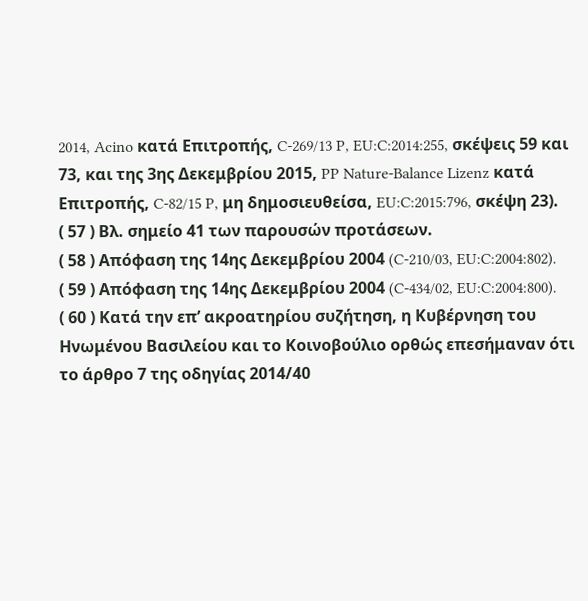2014, Acino κατά Επιτροπής, C-269/13 P, EU:C:2014:255, σκέψεις 59 και 73, και της 3ης Δεκεμβρίου 2015, PP Nature-Balance Lizenz κατά Επιτροπής, C-82/15 P, μη δημοσιευθείσα, EU:C:2015:796, σκέψη 23).
( 57 ) Βλ. σημείο 41 των παρουσών προτάσεων.
( 58 ) Απόφαση της 14ης Δεκεμβρίου 2004 (C-210/03, EU:C:2004:802).
( 59 ) Απόφαση της 14ης Δεκεμβρίου 2004 (C-434/02, EU:C:2004:800).
( 60 ) Κατά την επ’ ακροατηρίου συζήτηση, η Κυβέρνηση του Ηνωμένου Βασιλείου και το Κοινοβούλιο ορθώς επεσήμαναν ότι το άρθρο 7 της οδηγίας 2014/40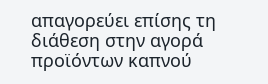απαγορεύει επίσης τη διάθεση στην αγορά προϊόντων καπνού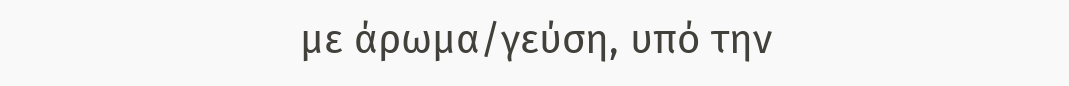με άρωμα/γεύση, υπό την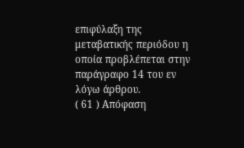επιφύλαξη της μεταβατικής περιόδου η οποία προβλέπεται στην παράγραφο 14 του εν λόγω άρθρου.
( 61 ) Απόφαση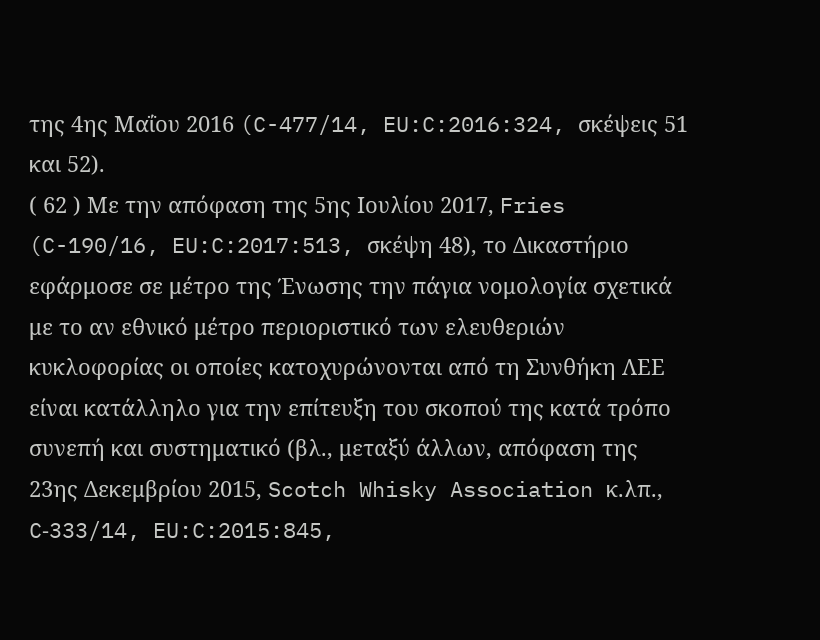της 4ης Μαΐου 2016 (C-477/14, EU:C:2016:324, σκέψεις 51 και 52).
( 62 ) Με την απόφαση της 5ης Ιουλίου 2017, Fries (C-190/16, EU:C:2017:513, σκέψη 48), το Δικαστήριο εφάρμοσε σε μέτρο της Ένωσης την πάγια νομολογία σχετικά με το αν εθνικό μέτρο περιοριστικό των ελευθεριών κυκλοφορίας οι οποίες κατοχυρώνονται από τη Συνθήκη ΛΕΕ είναι κατάλληλο για την επίτευξη του σκοπού της κατά τρόπο συνεπή και συστηματικό (βλ., μεταξύ άλλων, απόφαση της 23ης Δεκεμβρίου 2015, Scotch Whisky Association κ.λπ., C‑333/14, EU:C:2015:845,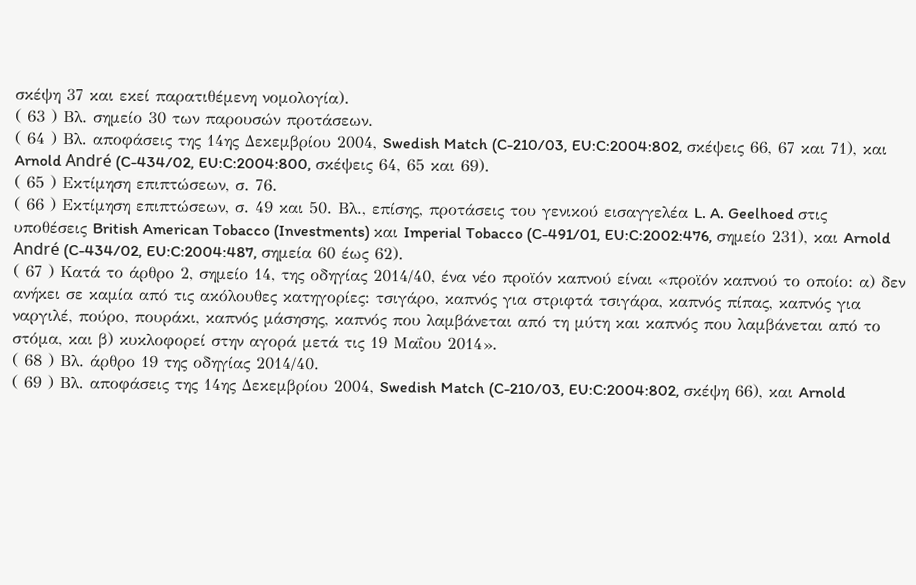σκέψη 37 και εκεί παρατιθέμενη νομολογία).
( 63 ) Βλ. σημείο 30 των παρουσών προτάσεων.
( 64 ) Βλ. αποφάσεις της 14ης Δεκεμβρίου 2004, Swedish Match (C-210/03, EU:C:2004:802, σκέψεις 66, 67 και 71), και Arnold André (C-434/02, EU:C:2004:800, σκέψεις 64, 65 και 69).
( 65 ) Εκτίμηση επιπτώσεων, σ. 76.
( 66 ) Εκτίμηση επιπτώσεων, σ. 49 και 50. Βλ., επίσης, προτάσεις του γενικού εισαγγελέα L. A. Geelhoed στις υποθέσεις British American Tobacco (Investments) και Imperial Tobacco (C-491/01, EU:C:2002:476, σημείο 231), και Arnold André (C-434/02, EU:C:2004:487, σημεία 60 έως 62).
( 67 ) Κατά το άρθρο 2, σημείο 14, της οδηγίας 2014/40, ένα νέο προϊόν καπνού είναι «προϊόν καπνού το οποίο: α) δεν ανήκει σε καμία από τις ακόλουθες κατηγορίες: τσιγάρο, καπνός για στριφτά τσιγάρα, καπνός πίπας, καπνός για ναργιλέ, πούρο, πουράκι, καπνός μάσησης, καπνός που λαμβάνεται από τη μύτη και καπνός που λαμβάνεται από το στόμα, και β) κυκλοφορεί στην αγορά μετά τις 19 Μαΐου 2014».
( 68 ) Βλ. άρθρο 19 της οδηγίας 2014/40.
( 69 ) Βλ. αποφάσεις της 14ης Δεκεμβρίου 2004, Swedish Match (C-210/03, EU:C:2004:802, σκέψη 66), και Arnold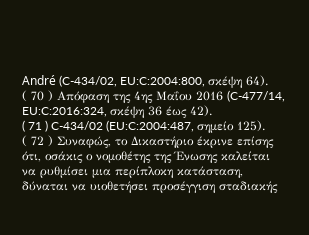André (C-434/02, EU:C:2004:800, σκέψη 64).
( 70 ) Απόφαση της 4ης Μαΐου 2016 (C-477/14, EU:C:2016:324, σκέψη 36 έως 42).
( 71 ) C-434/02 (EU:C:2004:487, σημείο 125).
( 72 ) Συναφώς, το Δικαστήριο έκρινε επίσης ότι, οσάκις ο νομοθέτης της Ένωσης καλείται να ρυθμίσει μια περίπλοκη κατάσταση, δύναται να υιοθετήσει προσέγγιση σταδιακής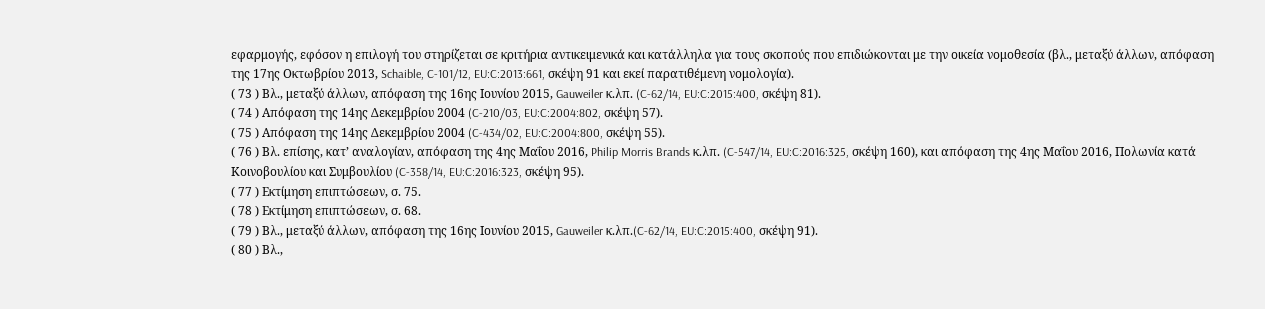εφαρμογής, εφόσον η επιλογή του στηρίζεται σε κριτήρια αντικειμενικά και κατάλληλα για τους σκοπούς που επιδιώκονται με την οικεία νομοθεσία (βλ., μεταξύ άλλων, απόφαση της 17ης Οκτωβρίου 2013, Schaible, C-101/12, EU:C:2013:661, σκέψη 91 και εκεί παρατιθέμενη νομολογία).
( 73 ) Βλ., μεταξύ άλλων, απόφαση της 16ης Ιουνίου 2015, Gauweiler κ.λπ. (C-62/14, EU:C:2015:400, σκέψη 81).
( 74 ) Απόφαση της 14ης Δεκεμβρίου 2004 (C-210/03, EU:C:2004:802, σκέψη 57).
( 75 ) Απόφαση της 14ης Δεκεμβρίου 2004 (C-434/02, EU:C:2004:800, σκέψη 55).
( 76 ) Βλ. επίσης, κατ’ αναλογίαν, απόφαση της 4ης Μαΐου 2016, Philip Morris Brands κ.λπ. (C‑547/14, EU:C:2016:325, σκέψη 160), και απόφαση της 4ης Μαΐου 2016, Πολωνία κατά Κοινοβουλίου και Συμβουλίου (C-358/14, EU:C:2016:323, σκέψη 95).
( 77 ) Εκτίμηση επιπτώσεων, σ. 75.
( 78 ) Εκτίμηση επιπτώσεων, σ. 68.
( 79 ) Βλ., μεταξύ άλλων, απόφαση της 16ης Ιουνίου 2015, Gauweiler κ.λπ.(C-62/14, EU:C:2015:400, σκέψη 91).
( 80 ) Βλ.,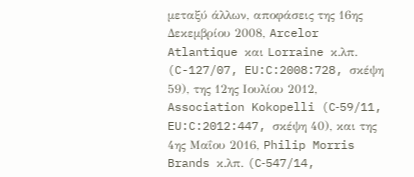μεταξύ άλλων, αποφάσεις της 16ης Δεκεμβρίου 2008, Arcelor Atlantique και Lorraine κ.λπ. (C-127/07, EU:C:2008:728, σκέψη 59), της 12ης Ιουλίου 2012, Association Kokopelli (C‑59/11, EU:C:2012:447, σκέψη 40), και της 4ης Μαΐου 2016, Philip Morris Brands κ.λπ. (C‑547/14,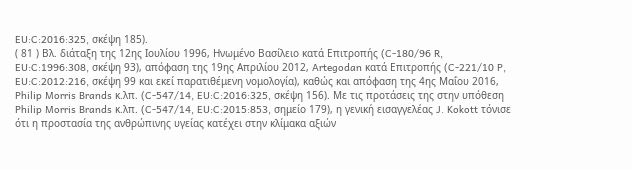EU:C:2016:325, σκέψη 185).
( 81 ) Βλ. διάταξη της 12ης Ιουλίου 1996, Ηνωμένο Βασίλειο κατά Επιτροπής (C‑180/96 R, EU:C:1996:308, σκέψη 93), απόφαση της 19ης Απριλίου 2012, Artegodan κατά Επιτροπής (C‑221/10 P, EU:C:2012:216, σκέψη 99 και εκεί παρατιθέμενη νομολογία), καθώς και απόφαση της 4ης Μαΐου 2016, Philip Morris Brands κ.λπ. (C-547/14, EU:C:2016:325, σκέψη 156). Με τις προτάσεις της στην υπόθεση Philip Morris Brands κ.λπ. (C-547/14, EU:C:2015:853, σημείο 179), η γενική εισαγγελέας J. Kokott τόνισε ότι η προστασία της ανθρώπινης υγείας κατέχει στην κλίμακα αξιών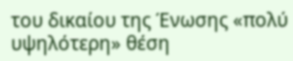του δικαίου της Ένωσης «πολύ υψηλότερη» θέση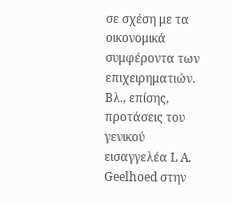σε σχέση με τα οικονομικά συμφέροντα των επιχειρηματιών. Βλ., επίσης, προτάσεις του γενικού εισαγγελέα L A. Geelhoed στην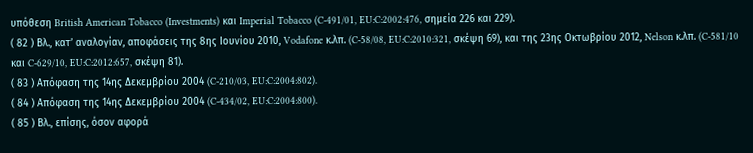υπόθεση British American Tobacco (Investments) και Imperial Tobacco (C‑491/01, EU:C:2002:476, σημεία 226 και 229).
( 82 ) Βλ., κατ’ αναλογίαν, αποφάσεις της 8ης Ιουνίου 2010, Vodafone κ.λπ. (C‑58/08, EU:C:2010:321, σκέψη 69), και της 23ης Οκτωβρίου 2012, Nelson κ.λπ. (C-581/10 και C‑629/10, EU:C:2012:657, σκέψη 81).
( 83 ) Απόφαση της 14ης Δεκεμβρίου 2004 (C-210/03, EU:C:2004:802).
( 84 ) Απόφαση της 14ης Δεκεμβρίου 2004 (C-434/02, EU:C:2004:800).
( 85 ) Βλ., επίσης, όσον αφορά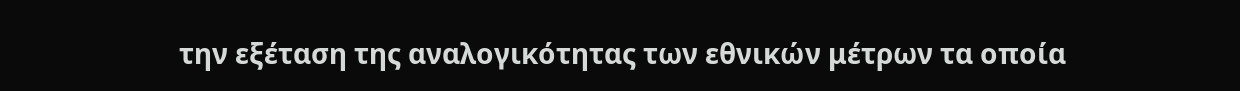την εξέταση της αναλογικότητας των εθνικών μέτρων τα οποία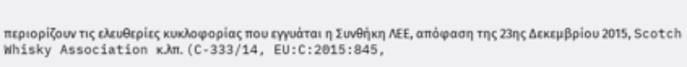περιορίζουν τις ελευθερίες κυκλοφορίας που εγγυάται η Συνθήκη ΛΕΕ, απόφαση της 23ης Δεκεμβρίου 2015, Scotch Whisky Association κ.λπ. (C-333/14, EU:C:2015:845,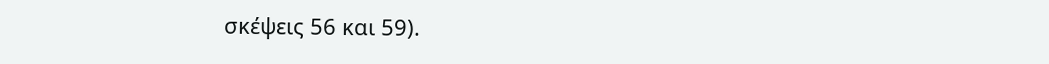σκέψεις 56 και 59).